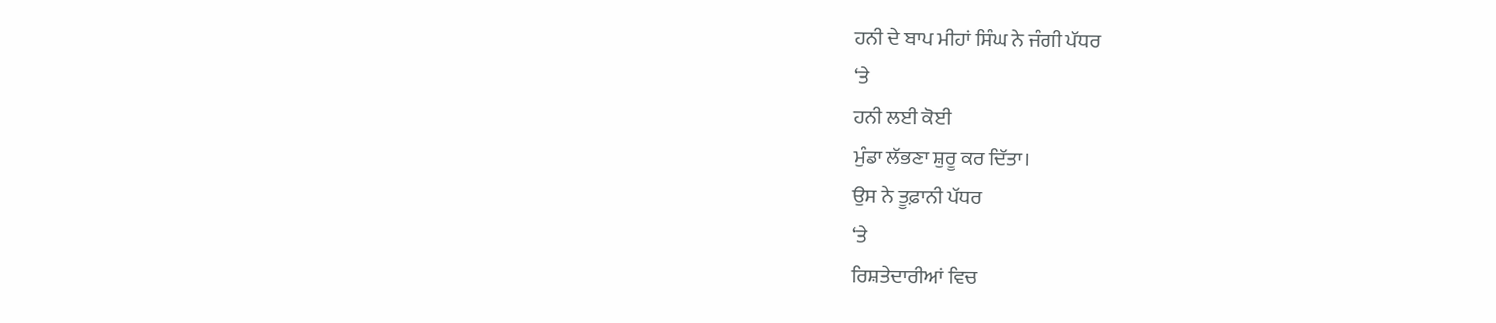ਹਨੀ ਦੇ ਬਾਪ ਮੀਹਾਂ ਸਿੰਘ ਨੇ ਜੰਗੀ ਪੱਧਰ
‘ਤੇ
ਹਨੀ ਲਈ ਕੋਈ
ਮੁੰਡਾ ਲੱਭਣਾ ਸ਼ੁਰੂ ਕਰ ਦਿੱਤਾ।
ਉਸ ਨੇ ਤੂਫ਼ਾਨੀ ਪੱਧਰ
‘ਤੇ
ਰਿਸ਼ਤੇਦਾਰੀਆਂ ਵਿਚ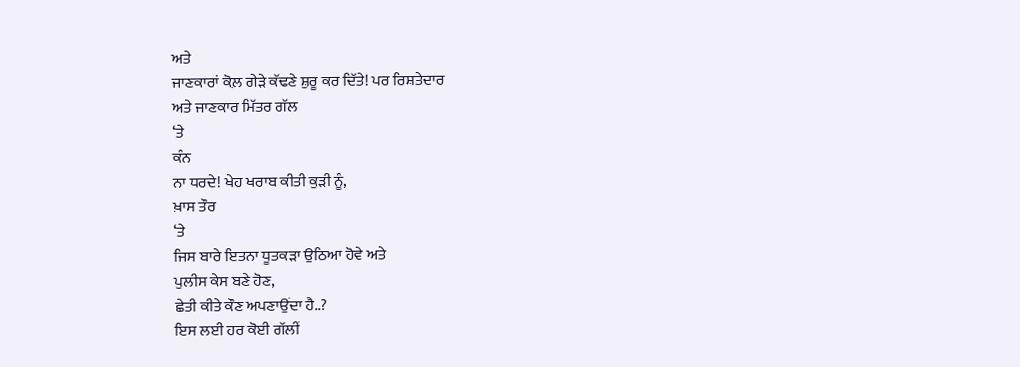ਅਤੇ
ਜਾਣਕਾਰਾਂ ਕੋਲ਼ ਗੇੜੇ ਕੱਢਣੇ ਸ਼ੁਰੂ ਕਰ ਦਿੱਤੇ! ਪਰ ਰਿਸ਼ਤੇਦਾਰ
ਅਤੇ ਜਾਣਕਾਰ ਮਿੱਤਰ ਗੱਲ
‘ਤੇ
ਕੰਨ
ਨਾ ਧਰਦੇ! ਖੇਹ ਖਰਾਬ ਕੀਤੀ ਕੁੜੀ ਨੂੰ,
ਖ਼ਾਸ ਤੌਰ
‘ਤੇ
ਜਿਸ ਬਾਰੇ ਇਤਨਾ ਧੂਤਕੜਾ ਉਠਿਆ ਹੋਵੇ ਅਤੇ
ਪੁਲੀਸ ਕੇਸ ਬਣੇ ਹੋਣ,
ਛੇਤੀ ਕੀਤੇ ਕੌਣ ਅਪਣਾਉਂਦਾ ਹੈ..?
ਇਸ ਲਈ ਹਰ ਕੋਈ ਗੱਲੀਂ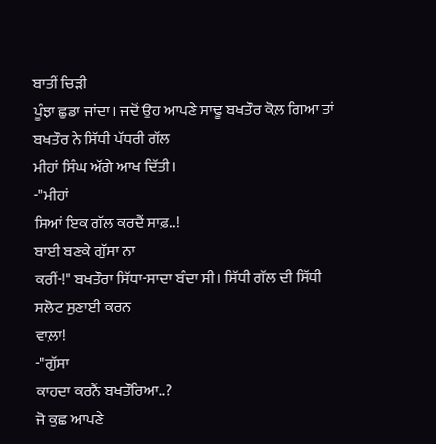ਬਾਤੀਂ ਚਿੜੀ
ਪੂੰਝਾ ਛੁਡਾ ਜਾਂਦਾ। ਜਦੋਂ ਉਹ ਆਪਣੇ ਸਾਢੂ ਬਖਤੌਰ ਕੋਲ਼ ਗਿਆ ਤਾਂ
ਬਖਤੌਰ ਨੇ ਸਿੱਧੀ ਪੱਧਰੀ ਗੱਲ
ਮੀਹਾਂ ਸਿੰਘ ਅੱਗੇ ਆਖ ਦਿੱਤੀ।
-"ਮੀਹਾਂ
ਸਿਆਂ ਇਕ ਗੱਲ ਕਰਦੈਂ ਸਾਫ਼..!
ਬਾਈ ਬਣਕੇ ਗੁੱਸਾ ਨਾ
ਕਰੀਂ-!" ਬਖਤੌਰਾ ਸਿੱਧਾ-ਸਾਦਾ ਬੰਦਾ ਸੀ। ਸਿੱਧੀ ਗੱਲ ਦੀ ਸਿੱਧੀ
ਸਲੋਟ ਸੁਣਾਈ ਕਰਨ
ਵਾਲ਼ਾ!
-"ਗੁੱਸਾ
ਕਾਹਦਾ ਕਰਨੈਂ ਬਖਤੌਰਿਆ..?
ਜੋ ਕੁਛ ਆਪਣੇ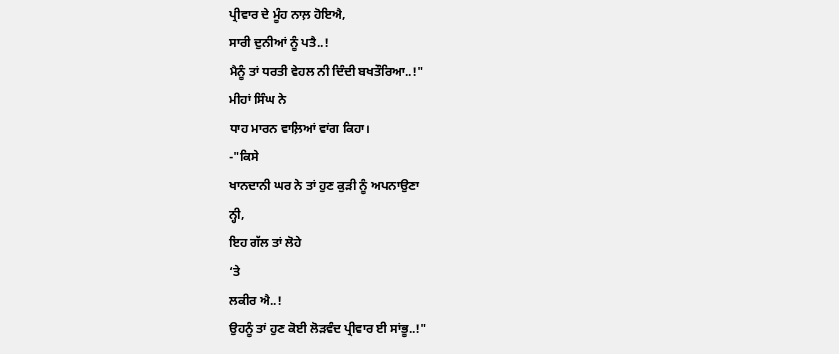ਪ੍ਰੀਵਾਰ ਦੇ ਮੂੰਹ ਨਾਲ਼ ਹੋਇਐ,
ਸਾਰੀ ਦੁਨੀਆਂ ਨੂੰ ਪਤੈ..!
ਮੈਨੂੰ ਤਾਂ ਧਰਤੀ ਵੇਹਲ ਨੀ ਦਿੰਦੀ ਬਖਤੌਰਿਆ..!"
ਮੀਹਾਂ ਸਿੰਘ ਨੇ
ਧਾਹ ਮਾਰਨ ਵਾਲ਼ਿਆਂ ਵਾਂਗ ਕਿਹਾ।
-"ਕਿਸੇ
ਖਾਨਦਾਨੀ ਘਰ ਨੇ ਤਾਂ ਹੁਣ ਕੁੜੀ ਨੂੰ ਅਪਨਾਉਣਾ
ਨ੍ਹੀ,
ਇਹ ਗੱਲ ਤਾਂ ਲੋਹੇ
‘ਤੇ
ਲਕੀਰ ਐ..!
ਉਹਨੂੰ ਤਾਂ ਹੁਣ ਕੋਈ ਲੋੜਵੰਦ ਪ੍ਰੀਵਾਰ ਈ ਸਾਂਭੂ..!"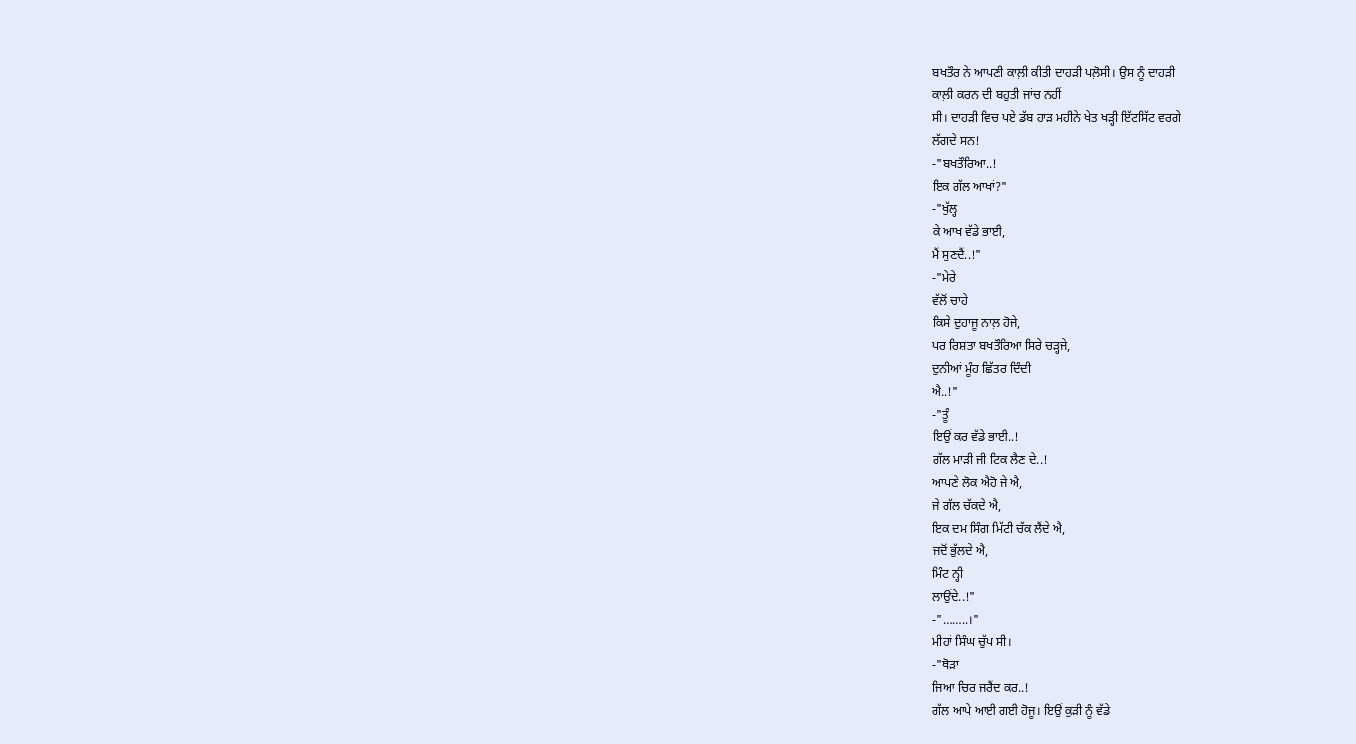ਬਖਤੌਰ ਨੇ ਆਪਣੀ ਕਾਲ਼ੀ ਕੀਤੀ ਦਾਹੜੀ ਪਲ਼ੋਸੀ। ਉਸ ਨੂੰ ਦਾਹੜੀ
ਕਾਲ਼ੀ ਕਰਨ ਦੀ ਬਹੁਤੀ ਜਾਂਚ ਨਹੀਂ
ਸੀ। ਦਾਹੜੀ ਵਿਚ ਪਏ ਡੱਬ ਹਾੜ ਮਹੀਨੇ ਖੇਤ ਖੜ੍ਹੀ ਇੱਟਸਿੱਟ ਵਰਗੇ
ਲੱਗਦੇ ਸਨ!
-"ਬਖਤੌਰਿਆ..!
ਇਕ ਗੱਲ ਆਖਾਂ?"
-"ਖੁੱਲ੍ਹ
ਕੇ ਆਖ ਵੱਡੇ ਭਾਈ,
ਮੈਂ ਸੁਣਦੈਂ..!"
-"ਮੇਰੇ
ਵੱਲੋਂ ਚਾਹੇ
ਕਿਸੇ ਦੁਹਾਜੂ ਨਾਲ਼ ਹੋਜੇ,
ਪਰ ਰਿਸ਼ਤਾ ਬਖਤੌਰਿਆ ਸਿਰੇ ਚੜ੍ਹਜੇ,
ਦੁਨੀਆਂ ਮੂੰਹ ਛਿੱਤਰ ਦਿੰਦੀ
ਐ..!"
-"ਤੂੰ
ਇਉਂ ਕਰ ਵੱਡੇ ਭਾਈ..!
ਗੱਲ ਮਾੜੀ ਜੀ ਟਿਕ ਲੈਣ ਦੇ..!
ਆਪਣੇ ਲੋਕ ਐਹੋ ਜੇ ਐ,
ਜੇ ਗੱਲ ਚੱਕਦੇ ਐ,
ਇਕ ਦਮ ਸਿੰਗ ਮਿੱਟੀ ਚੱਕ ਲੈਂਦੇ ਐ,
ਜਦੋਂ ਭੁੱਲਦੇ ਐ,
ਮਿੰਟ ਨ੍ਹੀ
ਲਾਉਂਦੇ..!"
-"……..।"
ਮੀਹਾਂ ਸਿੰਘ ਚੁੱਪ ਸੀ।
-"ਥੋੜਾ
ਜਿਆ ਚਿਰ ਜਰੈਂਦ ਕਰ..!
ਗੱਲ ਆਪੇ ਆਈ ਗਈ ਹੋਜੂ। ਇਉਂ ਕੁੜੀ ਨੂੰ ਵੱਡੇ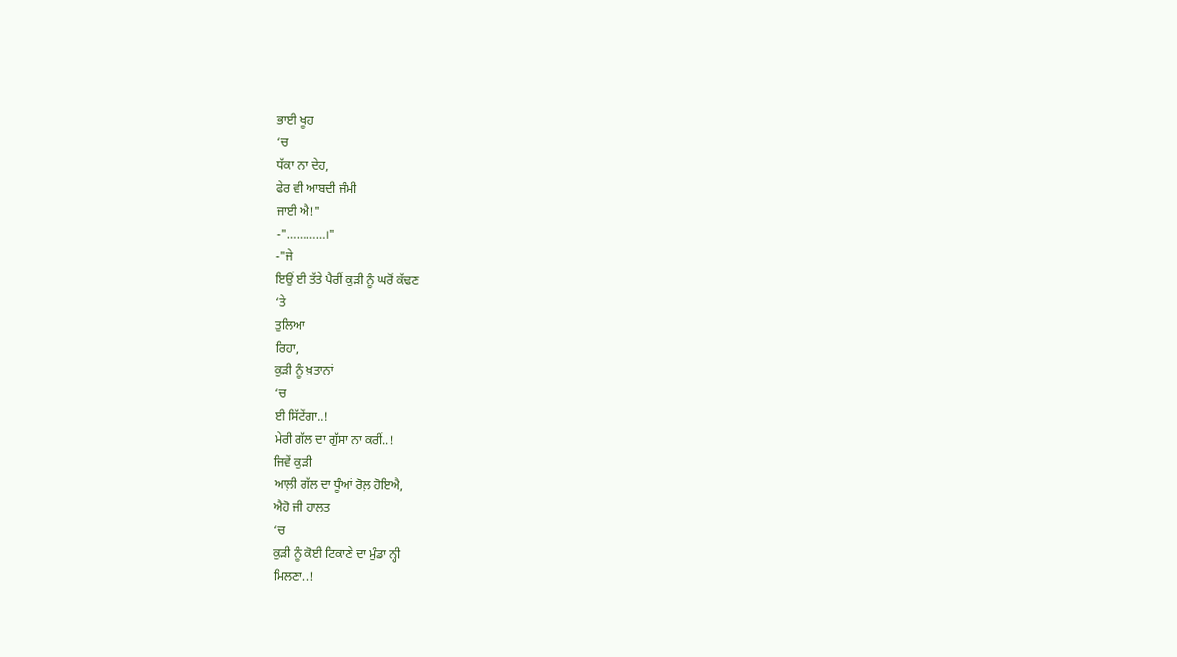ਭਾਈ ਖੂਹ
‘ਚ
ਧੱਕਾ ਨਾ ਦੇਹ,
ਫੇਰ ਵੀ ਆਬਦੀ ਜੰਮੀ
ਜਾਈ ਐ!"
-"…………।"
-"ਜੇ
ਇਉਂ ਈ ਤੱਤੇ ਪੈਰੀਂ ਕੁੜੀ ਨੂੰ ਘਰੋਂ ਕੱਢਣ
‘ਤੇ
ਤੁਲਿਆ
ਰਿਹਾ,
ਕੁੜੀ ਨੂੰ ਖ਼ਤਾਨਾਂ
‘ਚ
ਈ ਸਿੱਟੇਂਗਾ..!
ਮੇਰੀ ਗੱਲ ਦਾ ਗੁੱਸਾ ਨਾ ਕਰੀਂ..!
ਜਿਵੇਂ ਕੁੜੀ
ਆਲ਼ੀ ਗੱਲ ਦਾ ਧੂੰਆਂ ਰੋਲ਼ ਹੋਇਐ,
ਐਹੋ ਜੀ ਹਾਲਤ
‘ਚ
ਕੁੜੀ ਨੂੰ ਕੋਈ ਟਿਕਾਣੇ ਦਾ ਮੁੰਡਾ ਨ੍ਹੀ
ਮਿਲਣਾ..!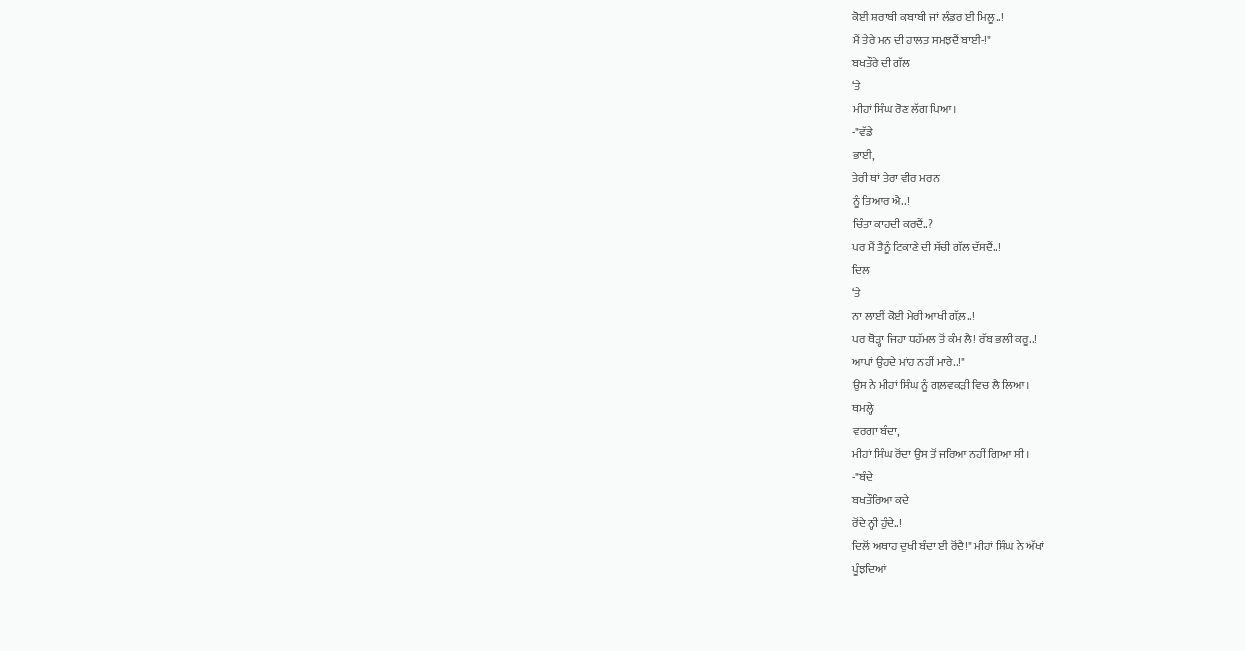ਕੋਈ ਸ਼ਰਾਬੀ ਕਬਾਬੀ ਜਾਂ ਲੰਡਰ ਈ ਮਿਲੂ..!
ਮੈਂ ਤੇਰੇ ਮਨ ਦੀ ਹਾਲਤ ਸਮਝਦੈਂ ਬਾਈ-!"
ਬਖਤੌਰੇ ਦੀ ਗੱਲ
‘ਤੇ
ਮੀਹਾਂ ਸਿੰਘ ਰੋਣ ਲੱਗ ਪਿਆ।
-"ਵੱਡੇ
ਭਾਈ,
ਤੇਰੀ ਥਾਂ ਤੇਰਾ ਵੀਰ ਮਰਨ
ਨੂੰ ਤਿਆਰ ਐ..!
ਚਿੰਤਾ ਕਾਹਦੀ ਕਰਦੈਂ..?
ਪਰ ਮੈਂ ਤੈਨੂੰ ਟਿਕਾਣੇ ਦੀ ਸੱਚੀ ਗੱਲ ਦੱਸਦੈਂ..!
ਦਿਲ
‘ਤੇ
ਨਾ ਲਾਈਂ ਕੋਈ ਮੇਰੀ ਆਖੀ ਗੱਲ਼..!
ਪਰ ਥੋੜ੍ਹਾ ਜਿਹਾ ਧਹੱਮਲ ਤੋਂ ਕੰਮ ਲੈ! ਰੱਬ ਭਲੀ ਕਰੂ..!
ਆਪਾਂ ਉਹਦੇ ਮਾਂਹ ਨਹੀਂ ਮਾਰੇ..!"
ਉਸ ਨੇ ਮੀਹਾਂ ਸਿੰਘ ਨੂੰ ਗਲ਼ਵਕੜੀ ਵਿਚ ਲੈ ਲਿਆ।
ਥਮਲ੍ਹੇ
ਵਰਗਾ ਬੰਦਾ,
ਮੀਹਾਂ ਸਿੰਘ ਰੋਂਦਾ ਉਸ ਤੋਂ ਜਰਿਆ ਨਹੀਂ ਗਿਆ ਸੀ।
-"ਬੰਦੇ
ਬਖਤੌਰਿਆ ਕਦੇ
ਰੋਂਦੇ ਨ੍ਹੀ ਹੁੰਦੇ..!
ਦਿਲੋਂ ਅਥਾਹ ਦੁਖੀ ਬੰਦਾ ਈ ਰੋਂਦੈ!" ਮੀਹਾਂ ਸਿੰਘ ਨੇ ਅੱਖਾਂ
ਪੂੰਝਦਿਆਂ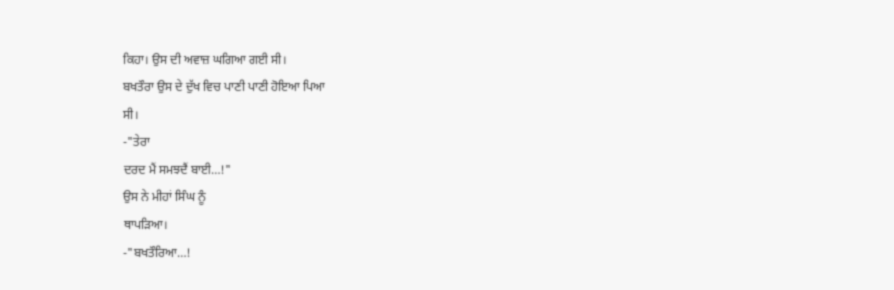ਕਿਹਾ। ਉਸ ਦੀ ਅਵਾਜ਼ ਘਗਿਆ ਗਈ ਸੀ।
ਬਖਤੌਰਾ ਉਸ ਦੇ ਦੁੱਖ ਵਿਚ ਪਾਣੀ ਪਾਣੀ ਹੋਇਆ ਪਿਆ
ਸੀ।
-"ਤੇਰਾ
ਦਰਦ ਮੈਂ ਸਮਝਦੈਂ ਬਾਈ…!"
ਉਸ ਨੇ ਮੀਹਾਂ ਸਿੰਘ ਨੂੰ
ਥਾਪੜਿਆ।
-"ਬਖਤੌਰਿਆ…!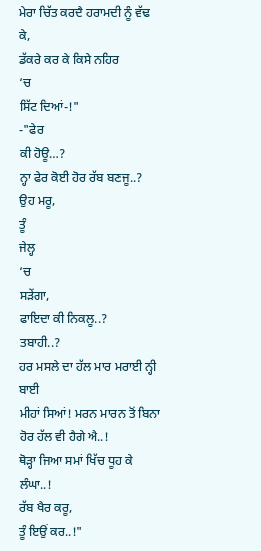ਮੇਰਾ ਚਿੱਤ ਕਰਦੈ ਹਰਾਮਦੀ ਨੂੰ ਵੱਢ ਕੇ,
ਡੱਕਰੇ ਕਰ ਕੇ ਕਿਸੇ ਨਹਿਰ
‘ਚ
ਸਿੱਟ ਦਿਆਂ-!"
-"ਫੇਰ
ਕੀ ਹੋਊ…?
ਨ੍ਹਾ ਫੇਰ ਕੋਈ ਹੋਰ ਰੱਬ ਬਣਜੂ..?
ਉਹ ਮਰੂ,
ਤੂੰ
ਜੇਲ੍ਹ
‘ਚ
ਸੜੇਂਗਾ,
ਫਾਇਦਾ ਕੀ ਨਿਕਲੂ..?
ਤਬਾਹੀ..?
ਹਰ ਮਸਲੇ ਦਾ ਹੱਲ ਮਾਰ ਮਰਾਈ ਨ੍ਹੀ ਬਾਈ
ਮੀਹਾਂ ਸਿਆਂ! ਮਰਨ ਮਾਰਨ ਤੋਂ ਬਿਨਾ ਹੋਰ ਹੱਲ ਵੀ ਹੈਗੇ ਐ..!
ਥੋੜ੍ਹਾ ਜਿਆ ਸਮਾਂ ਖਿੱਚ ਧੂਹ ਕੇ
ਲੰਘਾ..!
ਰੱਬ ਖੈਰ ਕਰੂ,
ਤੂੰ ਇਉਂ ਕਰ..!"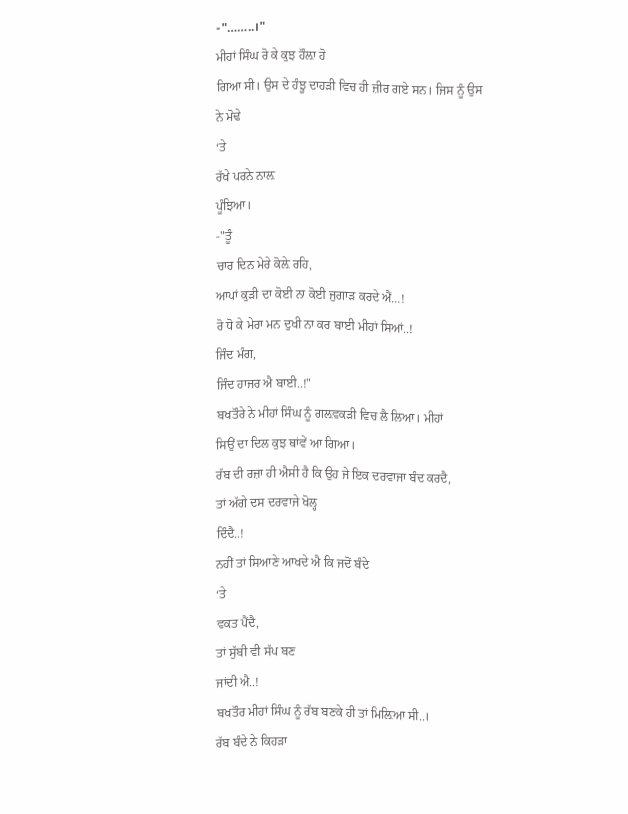-"……..।"
ਮੀਹਾਂ ਸਿੰਘ ਰੋ ਕੇ ਕੁਝ ਹੌਲ਼ਾ ਹੋ
ਗਿਆ ਸੀ। ਉਸ ਦੇ ਹੰਝੂ ਦਾਹੜੀ ਵਿਚ ਹੀ ਜ਼ੀਰ ਗਏ ਸਨ। ਜਿਸ ਨੂੰ ਉਸ
ਨੇ ਮੋਢੇ
‘ਤੇ
ਰੱਖੇ ਪਰਨੇ ਨਾਲ਼
ਪੂੰਝਿਆ।
-"ਤੂੰ
ਚਾਰ ਦਿਨ ਮੇਰੇ ਕੋਲ਼ੇ ਰਹਿ,
ਆਪਾਂ ਕੁੜੀ ਦਾ ਕੋਈ ਨਾ ਕੋਈ ਜੁਗਾੜ ਕਰਦੇ ਐਂ…!
ਰੋ ਧੋ ਕੇ ਮੇਰਾ ਮਨ ਦੁਖੀ ਨਾ ਕਰ ਬਾਈ ਮੀਹਾਂ ਸਿਆਂ..!
ਜਿੰਦ ਮੰਗ,
ਜਿੰਦ ਹਾਜਰ ਐ ਬਾਈ..!"
ਬਖਤੌਰੇ ਨੇ ਮੀਹਾਂ ਸਿੰਘ ਨੂੰ ਗਲ਼ਵਕੜੀ ਵਿਚ ਲੈ ਲਿਆ। ਮੀਹਾਂ
ਸਿਉਂ ਦਾ ਦਿਲ ਕੁਝ ਥਾਂਵੇਂ ਆ ਗਿਆ।
ਰੱਬ ਦੀ ਰਜ਼ਾ ਹੀ ਐਸੀ ਹੈ ਕਿ ਉਹ ਜੇ ਇਕ ਦਰਵਾਜਾ ਬੰਦ ਕਰਦੈ,
ਤਾਂ ਅੱਗੇ ਦਸ ਦਰਵਾਜੇ ਖੋਲ੍ਹ
ਦਿੰਦੈ..!
ਨਹੀਂ ਤਾਂ ਸਿਆਣੇ ਆਖਦੇ ਐ ਕਿ ਜਦੋਂ ਬੰਦੇ
‘ਤੇ
ਵਕਤ ਪੈਂਦੈ,
ਤਾਂ ਸੁੱਬੀ ਵੀ ਸੱਪ ਬਣ
ਜਾਂਦੀ ਐ..!
ਬਖਤੌਰ ਮੀਹਾਂ ਸਿੰਘ ਨੂੰ ਰੱਬ ਬਣਕੇ ਹੀ ਤਾਂ ਮਿਲ਼ਿਆ ਸੀ..।
ਰੱਬ ਬੰਦੇ ਨੇ ਕਿਹੜਾ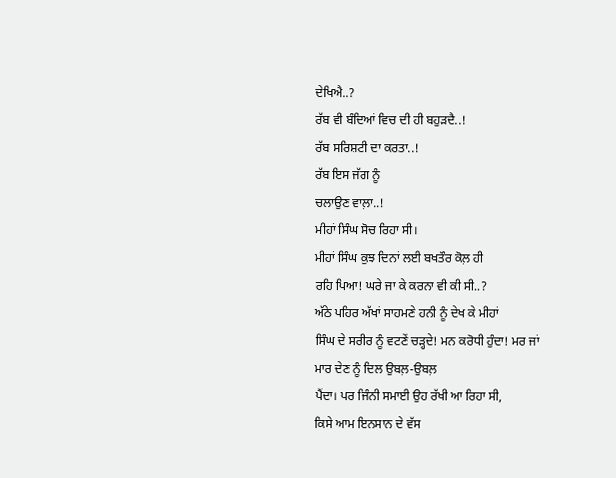ਦੇਖਿਐ..?
ਰੱਬ ਵੀ ਬੰਦਿਆਂ ਵਿਚ ਦੀ ਹੀ ਬਹੁੜਦੈ..!
ਰੱਬ ਸਰਿਸ਼ਟੀ ਦਾ ਕਰਤਾ..!
ਰੱਬ ਇਸ ਜੱਗ ਨੂੰ
ਚਲਾਉਣ ਵਾਲ਼ਾ..!
ਮੀਹਾਂ ਸਿੰਘ ਸੋਚ ਰਿਹਾ ਸੀ।
ਮੀਹਾਂ ਸਿੰਘ ਕੁਝ ਦਿਨਾਂ ਲਈ ਬਖਤੌਰ ਕੋਲ਼ ਹੀ
ਰਹਿ ਪਿਆ! ਘਰੇ ਜਾ ਕੇ ਕਰਨਾ ਵੀ ਕੀ ਸੀ..?
ਅੱਠੇ ਪਹਿਰ ਅੱਖਾਂ ਸਾਹਮਣੇ ਹਨੀ ਨੂੰ ਦੇਖ ਕੇ ਮੀਹਾਂ
ਸਿੰਘ ਦੇ ਸਰੀਰ ਨੂੰ ਵਟਣੇਂ ਚੜ੍ਹਦੇ! ਮਨ ਕਰੋਧੀ ਹੁੰਦਾ! ਮਰ ਜਾਂ
ਮਾਰ ਦੇਣ ਨੂੰ ਦਿਲ ਉਬਲ਼-ਉਬਲ਼
ਪੈਂਦਾ। ਪਰ ਜਿੰਨੀ ਸਮਾਈ ਉਹ ਰੱਖੀ ਆ ਰਿਹਾ ਸੀ,
ਕਿਸੇ ਆਮ ਇਨਸਾਨ ਦੇ ਵੱਸ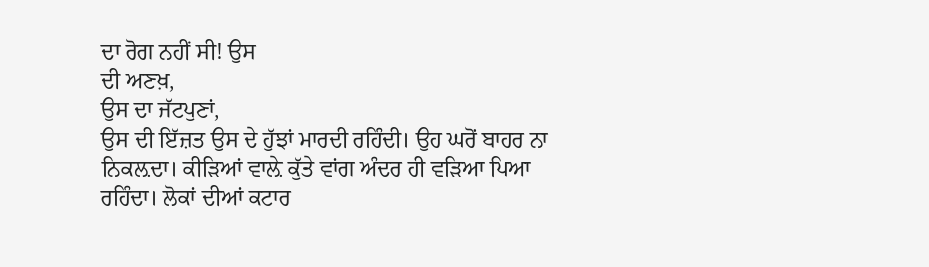ਦਾ ਰੋਗ ਨਹੀਂ ਸੀ! ਉਸ
ਦੀ ਅਣਖ਼,
ਉਸ ਦਾ ਜੱਟਪੁਣਾਂ,
ਉਸ ਦੀ ਇੱਜ਼ਤ ਉਸ ਦੇ ਹੁੱਝਾਂ ਮਾਰਦੀ ਰਹਿੰਦੀ। ਉਹ ਘਰੋਂ ਬਾਹਰ ਨਾ
ਨਿਕਲ਼ਦਾ। ਕੀੜਿਆਂ ਵਾਲ਼ੇ ਕੁੱਤੇ ਵਾਂਗ ਅੰਦਰ ਹੀ ਵੜਿਆ ਪਿਆ
ਰਹਿੰਦਾ। ਲੋਕਾਂ ਦੀਆਂ ਕਟਾਰ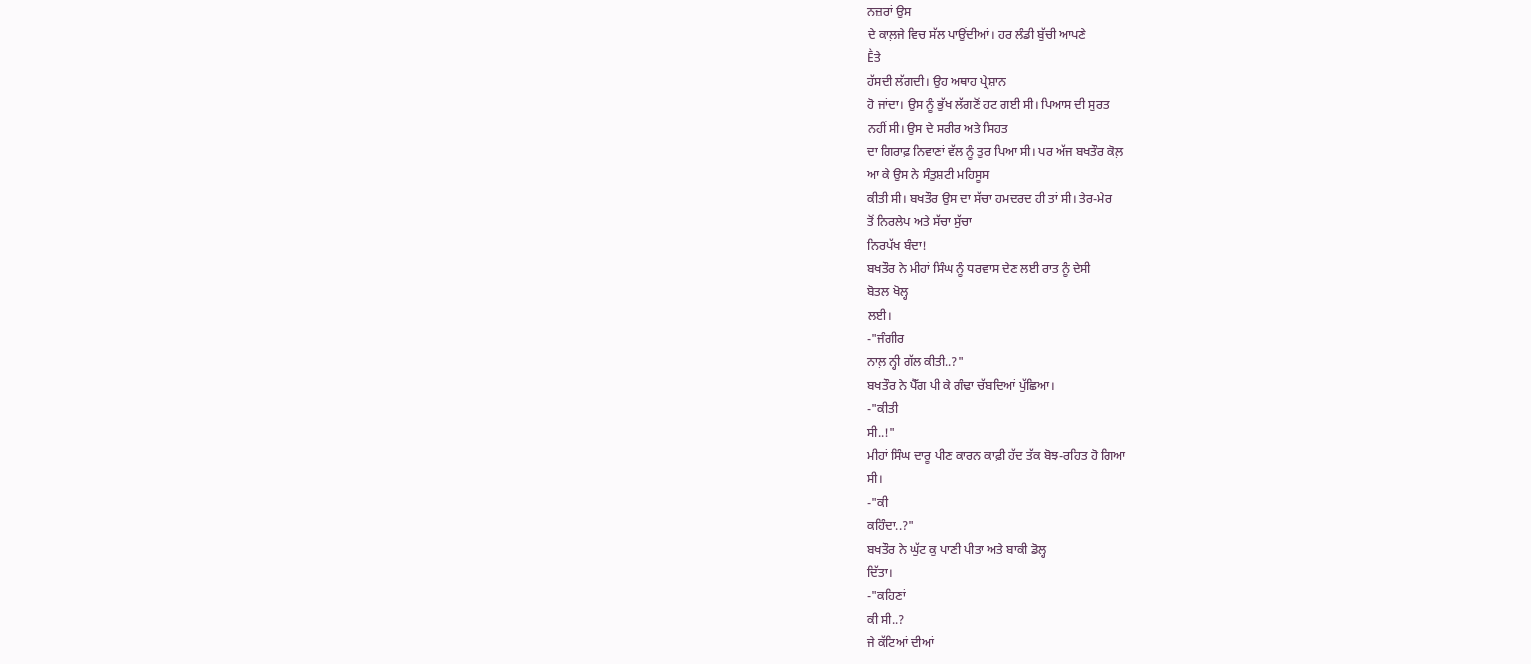ਨਜ਼ਰਾਂ ਉਸ
ਦੇ ਕਾਲ਼ਜੇ ਵਿਚ ਸੱਲ ਪਾਉਂਦੀਆਂ। ਹਰ ਲੰਡੀ ਬੁੱਚੀ ਆਪਣੇ
Ḕਤੇ
ਹੱਸਦੀ ਲੱਗਦੀ। ਉਹ ਅਥਾਹ ਪ੍ਰੇਸ਼ਾਨ
ਹੋ ਜਾਂਦਾ। ਉਸ ਨੂੰ ਭੁੱਖ ਲੱਗਣੋਂ ਹਟ ਗਈ ਸੀ। ਪਿਆਸ ਦੀ ਸੁਰਤ
ਨਹੀਂ ਸੀ। ਉਸ ਦੇ ਸਰੀਰ ਅਤੇ ਸਿਹਤ
ਦਾ ਗਿਰਾਫ਼ ਨਿਵਾਣਾਂ ਵੱਲ ਨੂੰ ਤੁਰ ਪਿਆ ਸੀ। ਪਰ ਅੱਜ ਬਖਤੌਰ ਕੋਲ਼
ਆ ਕੇ ਉਸ ਨੇ ਸੰਤੁਸ਼ਟੀ ਮਹਿਸੂਸ
ਕੀਤੀ ਸੀ। ਬਖਤੌਰ ਉਸ ਦਾ ਸੱਚਾ ਹਮਦਰਦ ਹੀ ਤਾਂ ਸੀ। ਤੇਰ-ਮੇਰ
ਤੋਂ ਨਿਰਲੇਪ ਅਤੇ ਸੱਚਾ ਸੁੱਚਾ
ਨਿਰਪੱਖ ਬੰਦਾ!
ਬਖਤੌਰ ਨੇ ਮੀਹਾਂ ਸਿੰਘ ਨੂੰ ਧਰਵਾਸ ਦੇਣ ਲਈ ਰਾਤ ਨੂੰ ਦੇਸੀ
ਬੋਤਲ ਖੋਲ੍ਹ
ਲਈ।
-"ਜੰਗੀਰ
ਨਾਲ਼ ਨ੍ਹੀ ਗੱਲ ਕੀਤੀ..?"
ਬਖਤੌਰ ਨੇ ਪੈੱਗ ਪੀ ਕੇ ਗੰਢਾ ਚੱਬਦਿਆਂ ਪੁੱਛਿਆ।
-"ਕੀਤੀ
ਸੀ..!"
ਮੀਹਾਂ ਸਿੰਘ ਦਾਰੂ ਪੀਣ ਕਾਰਨ ਕਾਫ਼ੀ ਹੱਦ ਤੱਕ ਬੋਝ-ਰਹਿਤ ਹੋ ਗਿਆ
ਸੀ।
-"ਕੀ
ਕਹਿੰਦਾ..?"
ਬਖਤੌਰ ਨੇ ਘੁੱਟ ਕੁ ਪਾਣੀ ਪੀਤਾ ਅਤੇ ਬਾਕੀ ਡੋਲ੍ਹ
ਦਿੱਤਾ।
-"ਕਹਿਣਾਂ
ਕੀ ਸੀ..?
ਜੇ ਕੱਟਿਆਂ ਦੀਆਂ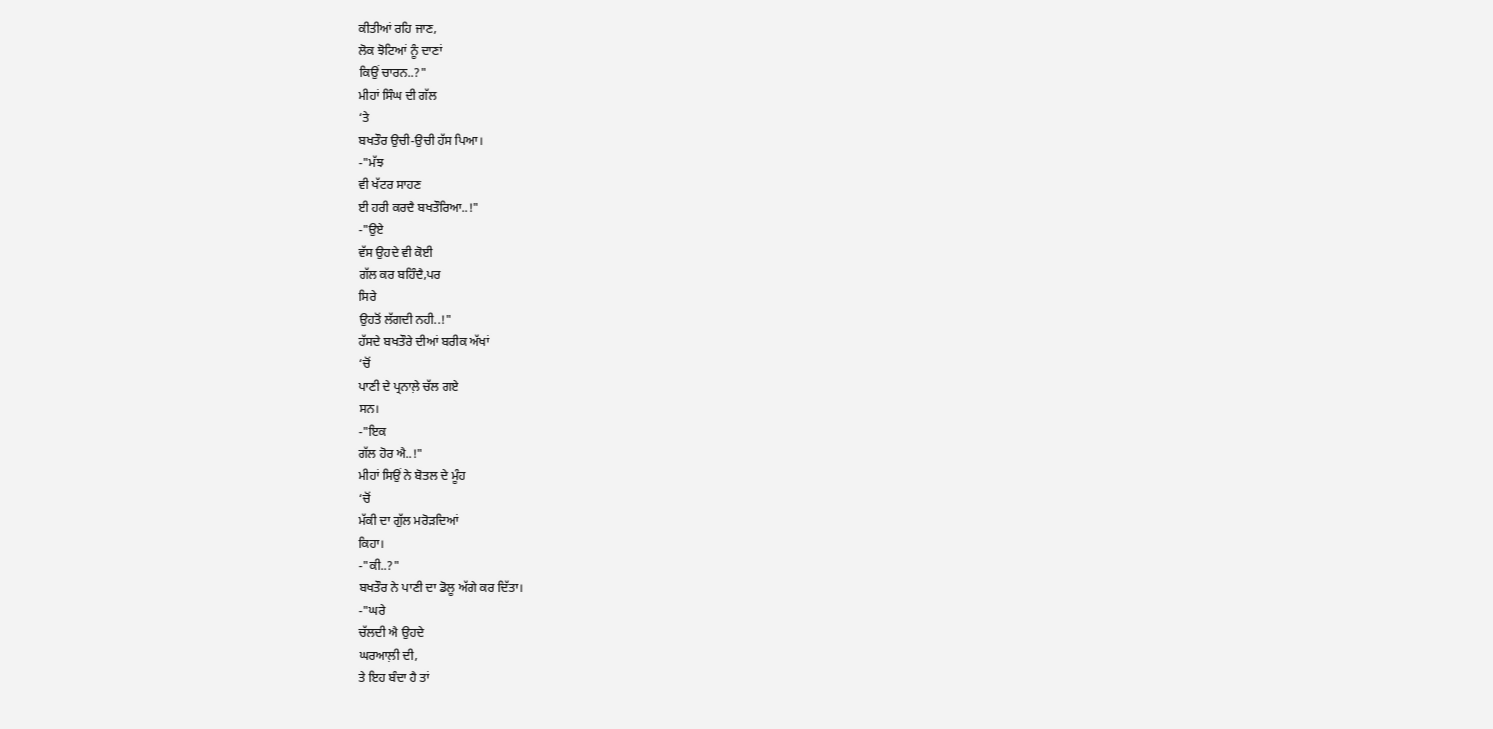ਕੀਤੀਆਂ ਰਹਿ ਜਾਣ,
ਲੋਕ ਝੋਟਿਆਂ ਨੂੰ ਦਾਣਾਂ
ਕਿਉਂ ਚਾਰਨ..?"
ਮੀਹਾਂ ਸਿੰਘ ਦੀ ਗੱਲ
‘ਤੇ
ਬਖਤੌਰ ਉਚੀ-ਉਚੀ ਹੱਸ ਪਿਆ।
-"ਮੱਝ
ਵੀ ਖੱਟਰ ਸਾਹਣ
ਈ ਹਰੀ ਕਰਦੈ ਬਖਤੌਰਿਆ..!"
-"ਉਏ
ਵੱਸ ਉਹਦੇ ਵੀ ਕੋਈ
ਗੱਲ ਕਰ ਬਹਿੰਦੈ,ਪਰ
ਸਿਰੇ
ਉਹਤੋਂ ਲੱਗਦੀ ਨਹੀ..!"
ਹੱਸਦੇ ਬਖਤੌਰੇ ਦੀਆਂ ਬਰੀਕ ਅੱਖਾਂ
‘ਚੋਂ
ਪਾਣੀ ਦੇ ਪ੍ਰਨਾਲ਼ੇ ਚੱਲ ਗਏ
ਸਨ।
-"ਇਕ
ਗੱਲ ਹੋਰ ਐ..!"
ਮੀਹਾਂ ਸਿਉਂ ਨੇ ਬੋਤਲ ਦੇ ਮੂੰਹ
‘ਚੋਂ
ਮੱਕੀ ਦਾ ਗੁੱਲ ਮਰੋੜਦਿਆਂ
ਕਿਹਾ।
-"ਕੀ..?"
ਬਖਤੌਰ ਨੇ ਪਾਣੀ ਦਾ ਡੋਲੂ ਅੱਗੇ ਕਰ ਦਿੱਤਾ।
-"ਘਰੇ
ਚੱਲਦੀ ਐ ਉਹਦੇ
ਘਰਆਲ਼ੀ ਦੀ,
ਤੇ ਇਹ ਬੰਦਾ ਹੈ ਤਾਂ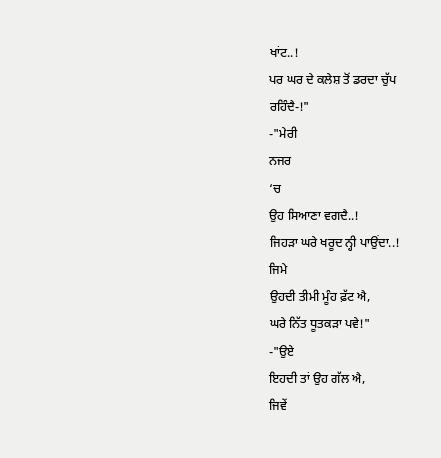ਖਾਂਟ..!
ਪਰ ਘਰ ਦੇ ਕਲੇਸ਼ ਤੋਂ ਡਰਦਾ ਚੁੱਪ
ਰਹਿੰਦੈ-!"
-"ਮੇਰੀ
ਨਜਰ
‘ਚ
ਉਹ ਸਿਆਣਾ ਵਗਦੈ..!
ਜਿਹੜਾ ਘਰੇ ਖਰੂਦ ਨ੍ਹੀ ਪਾਉਂਦਾ..!
ਜਿਮੇ
ਉਹਦੀ ਤੀਮੀ ਮੂੰਹ ਫ਼ੱਟ ਐ,
ਘਰੇ ਨਿੱਤ ਧੂਤਕੜਾ ਪਵੇ!"
-"ਉਏ
ਇਹਦੀ ਤਾਂ ਉਹ ਗੱਲ ਐ,
ਜਿਵੇਂ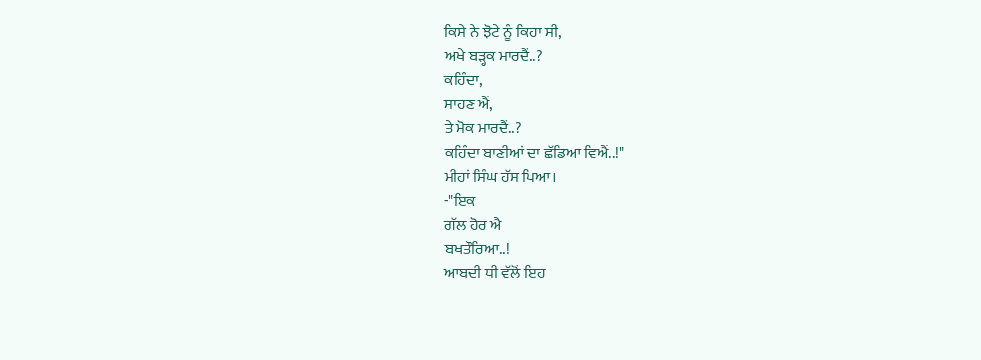ਕਿਸੇ ਨੇ ਝੋਟੇ ਨੂੰ ਕਿਹਾ ਸੀ,
ਅਖੇ ਬੜ੍ਹਕ ਮਾਰਦੈਂ..?
ਕਹਿੰਦਾ,
ਸਾਹਣ ਐਂ,
ਤੇ ਮੋਕ ਮਾਰਦੈਂ..?
ਕਹਿੰਦਾ ਬਾਣੀਆਂ ਦਾ ਛੱਡਿਆ ਵਿਐਂ..!"
ਮੀਹਾਂ ਸਿੰਘ ਹੱਸ ਪਿਆ।
-"ਇਕ
ਗੱਲ ਹੋਰ ਐ
ਬਖਤੌਰਿਆ..!
ਆਬਦੀ ਧੀ ਵੱਲੋਂ ਇਹ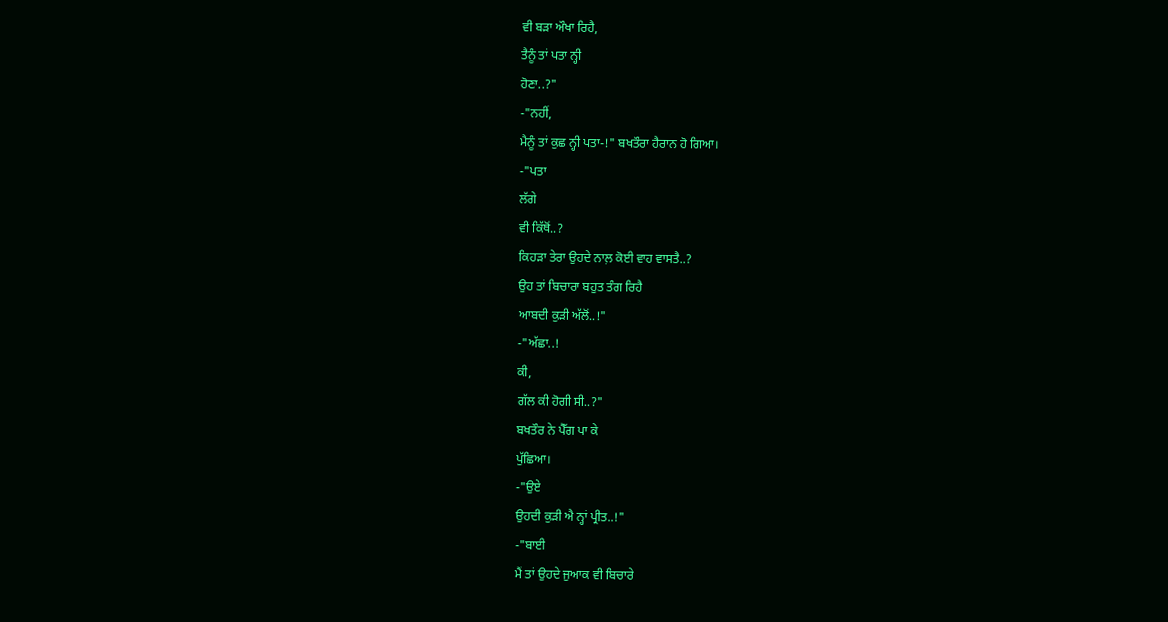ਵੀ ਬੜਾ ਔਖਾ ਰਿਹੈ,
ਤੈਨੂੰ ਤਾਂ ਪਤਾ ਨ੍ਹੀ
ਹੋਣਾ..?"
-"ਨਹੀਂ,
ਮੈਨੂੰ ਤਾਂ ਕੁਛ ਨ੍ਹੀ ਪਤਾ-!" ਬਖਤੌਰਾ ਹੈਰਾਨ ਹੋ ਗਿਆ।
-"ਪਤਾ
ਲੱਗੇ
ਵੀ ਕਿੱਥੋਂ..?
ਕਿਹੜਾ ਤੇਰਾ ਉਹਦੇ ਨਾਲ਼ ਕੋਈ ਵਾਹ ਵਾਸਤੈ..?
ਉਹ ਤਾਂ ਬਿਚਾਰਾ ਬਹੁਤ ਤੰਗ ਰਿਹੈ
ਆਬਦੀ ਕੁੜੀ ਅੱਲੋਂ..!"
-"ਅੱਛਾ..!
ਕੀ,
ਗੱਲ ਕੀ ਹੋਗੀ ਸੀ..?"
ਬਖਤੌਰ ਨੇ ਪੈੱਗ ਪਾ ਕੇ
ਪੁੱਛਿਆ।
-"ਉਏ
ਉਹਦੀ ਕੁੜੀ ਐ ਨ੍ਹਾਂ ਪ੍ਰੀਤ..!"
-"ਬਾਈ
ਮੈਂ ਤਾਂ ਉਹਦੇ ਜੁਆਕ ਵੀ ਬਿਚਾਰੇ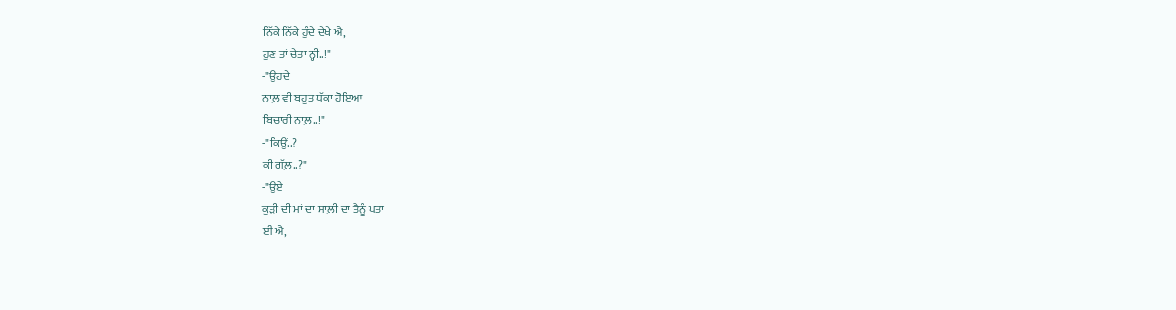ਨਿੱਕੇ ਨਿੱਕੇ ਹੁੰਦੇ ਦੇਖੇ ਐ,
ਹੁਣ ਤਾਂ ਚੇਤਾ ਨ੍ਹੀ..!"
-"ਉਹਦੇ
ਨਾਲ਼ ਵੀ ਬਹੁਤ ਧੱਕਾ ਹੋਇਆ
ਬਿਚਾਰੀ ਨਾਲ਼..!"
-"ਕਿਉਂ..?
ਕੀ ਗੱਲ਼..?"
-"ਉਏ
ਕੁੜੀ ਦੀ ਮਾਂ ਦਾ ਸਾਲ਼ੀ ਦਾ ਤੈਨੂੰ ਪਤਾ
ਈ ਐ,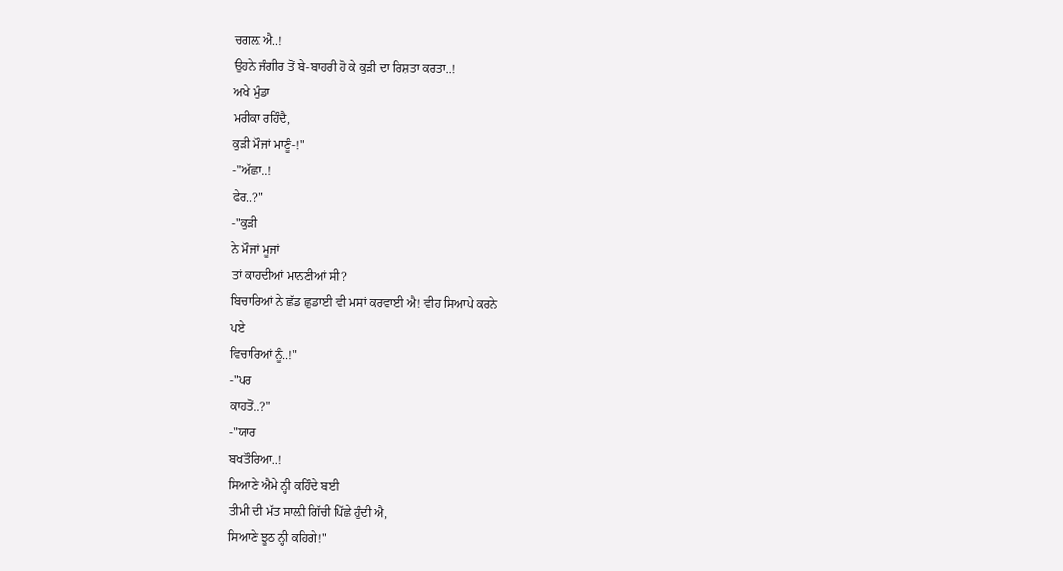ਚਗਲ਼ ਐ..!
ਉਹਨੇ ਜੰਗੀਰ ਤੋਂ ਬੇ-ਬਾਹਰੀ ਹੋ ਕੇ ਕੁੜੀ ਦਾ ਰਿਸ਼ਤਾ ਕਰਤਾ..!
ਅਖੇ ਮੁੰਡਾ
ਮਰੀਕਾ ਰਹਿੰਦੈ,
ਕੁੜੀ ਮੌਜਾਂ ਮਾਣੂੰ-!"
-"ਅੱਛਾ..!
ਫੇਰ..?"
-"ਕੁੜੀ
ਨੇ ਮੌਜਾਂ ਮੂਜਾਂ
ਤਾਂ ਕਾਹਦੀਆਂ ਮਾਨਣੀਆਂ ਸੀ?
ਬਿਚਾਰਿਆਂ ਨੇ ਛੱਡ ਛੁਡਾਈ ਵੀ ਮਸਾਂ ਕਰਵਾਈ ਐ! ਵੀਹ ਸਿਆਪੇ ਕਰਨੇ
ਪਏ
ਵਿਚਾਰਿਆਂ ਨੂੰ..!"
-"ਪਰ
ਕਾਹਤੋਂ..?"
-"ਯਾਰ
ਬਖਤੌਰਿਆ..!
ਸਿਆਣੇ ਐਮੇ ਨ੍ਹੀ ਕਹਿੰਦੇ ਬਈ
ਤੀਮੀ ਦੀ ਮੱਤ ਸਾਲ਼ੀ ਗਿੱਚੀ ਪਿੱਛੇ ਹੁੰਦੀ ਐ,
ਸਿਆਣੇ ਝੂਠ ਨ੍ਹੀ ਕਹਿਗੇ!"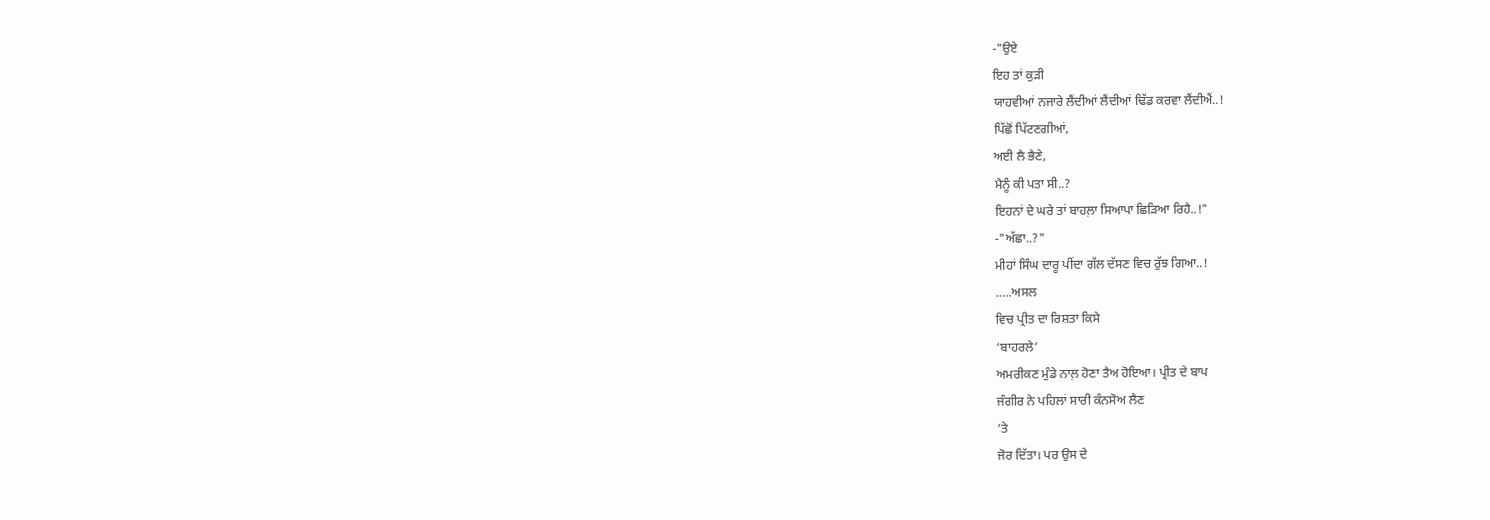-"ਉਏ
ਇਹ ਤਾਂ ਕੁੜੀ
ਯਾਹਵੀਆਂ ਨਜਾਰੇ ਲੈਂਦੀਆਂ ਲੈਂਦੀਆਂ ਢਿੱਡ ਕਰਵਾ ਲੈਂਦੀਐਂ..!
ਪਿੱਛੋਂ ਪਿੱਟਣਗੀਆਂ,
ਅਈ ਲੈ ਭੈਣੇ,
ਮੈਨੂੰ ਕੀ ਪਤਾ ਸੀ..?
ਇਹਨਾਂ ਦੇ ਘਰੇ ਤਾਂ ਬਾਹਲ਼ਾ ਸਿਆਪਾ ਛਿੜਿਆ ਰਿਹੈ..!"
-"ਅੱਛਾ..?"
ਮੀਹਾਂ ਸਿੰਘ ਦਾਰੂ ਪੀਂਦਾ ਗੱਲ ਦੱਸਣ ਵਿਚ ਰੁੱਝ ਗਿਆ..!
…..ਅਸਲ
ਵਿਚ ਪ੍ਰੀਤ ਦਾ ਰਿਸ਼ਤਾ ਕਿਸੇ
‘ਬਾਹਰਲੇ’
ਅਮਰੀਕਣ ਮੁੰਡੇ ਨਾਲ਼ ਹੋਣਾ ਤੈਅ ਹੋਇਆ। ਪ੍ਰੀਤ ਦੇ ਬਾਪ
ਜੰਗੀਰ ਨੇ ਪਹਿਲਾਂ ਸਾਰੀ ਕੰਨਸੋਅ ਲੈਣ
‘ਤੇ
ਜੋਰ ਦਿੱਤਾ। ਪਰ ਉਸ ਦੇ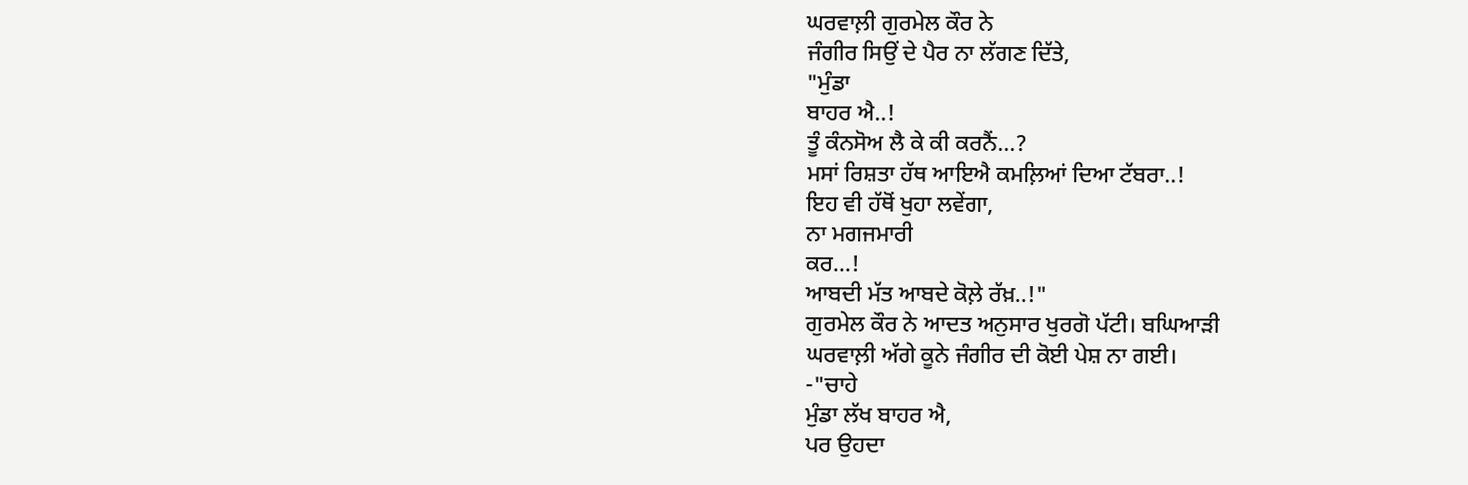ਘਰਵਾਲ਼ੀ ਗੁਰਮੇਲ ਕੌਰ ਨੇ
ਜੰਗੀਰ ਸਿਉਂ ਦੇ ਪੈਰ ਨਾ ਲੱਗਣ ਦਿੱਤੇ,
"ਮੁੰਡਾ
ਬਾਹਰ ਐ..!
ਤੂੰ ਕੰਨਸੋਅ ਲੈ ਕੇ ਕੀ ਕਰਨੈਂ…?
ਮਸਾਂ ਰਿਸ਼ਤਾ ਹੱਥ ਆਇਐ ਕਮਲ਼ਿਆਂ ਦਿਆ ਟੱਬਰਾ..!
ਇਹ ਵੀ ਹੱਥੋਂ ਖੁਹਾ ਲਵੇਂਗਾ,
ਨਾ ਮਗਜਮਾਰੀ
ਕਰ…!
ਆਬਦੀ ਮੱਤ ਆਬਦੇ ਕੋਲ਼ੇ ਰੱਖ਼..!"
ਗੁਰਮੇਲ ਕੌਰ ਨੇ ਆਦਤ ਅਨੁਸਾਰ ਖੁਰਗੋ ਪੱਟੀ। ਬਘਿਆੜੀ
ਘਰਵਾਲ਼ੀ ਅੱਗੇ ਕੂਨੇ ਜੰਗੀਰ ਦੀ ਕੋਈ ਪੇਸ਼ ਨਾ ਗਈ।
-"ਚਾਹੇ
ਮੁੰਡਾ ਲੱਖ ਬਾਹਰ ਐ,
ਪਰ ਉਹਦਾ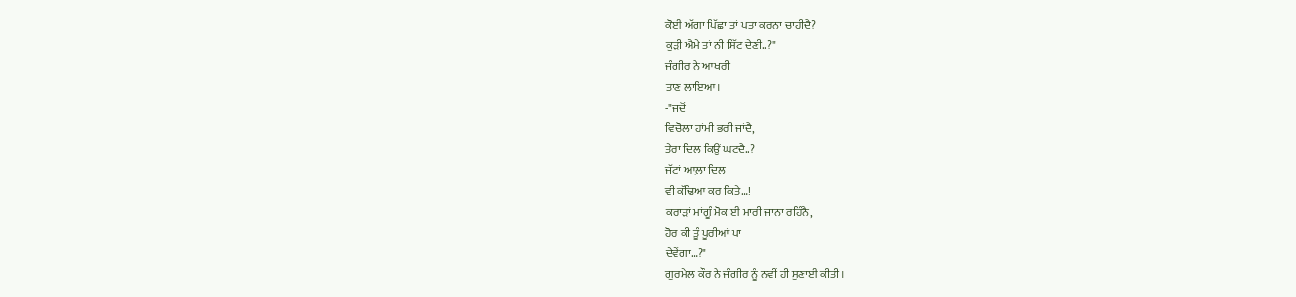ਕੋਈ ਅੱਗਾ ਪਿੱਛਾ ਤਾਂ ਪਤਾ ਕਰਨਾ ਚਾਹੀਦੈ?
ਕੁੜੀ ਐਮੇ ਤਾਂ ਨੀ ਸਿੱਟ ਦੇਣੀ..?"
ਜੰਗੀਰ ਨੇ ਆਖਰੀ
ਤਾਣ ਲਾਇਆ।
-"ਜਦੋਂ
ਵਿਚੋਲਾ ਹਾਂਮੀ ਭਰੀ ਜਾਂਦੈ,
ਤੇਰਾ ਦਿਲ ਕਿਉਂ ਘਟਦੈ..?
ਜੱਟਾਂ ਆਲ਼ਾ ਦਿਲ
ਵੀ ਕੱਢਿਆ ਕਰ ਕਿਤੇ…!
ਕਰਾੜਾਂ ਮਾਂਗੂੰ ਮੋਕ ਈ ਮਾਰੀ ਜਾਨਾ ਰਹਿੰਨੈ,
ਹੋਰ ਕੀ ਤੂੰ ਪੂਰੀਆਂ ਪਾ
ਦੇਵੇਂਗਾ…?"
ਗੁਰਮੇਲ ਕੌਰ ਨੇ ਜੰਗੀਰ ਨੂੰ ਨਵੀਂ ਹੀ ਸੁਣਾਈ ਕੀਤੀ।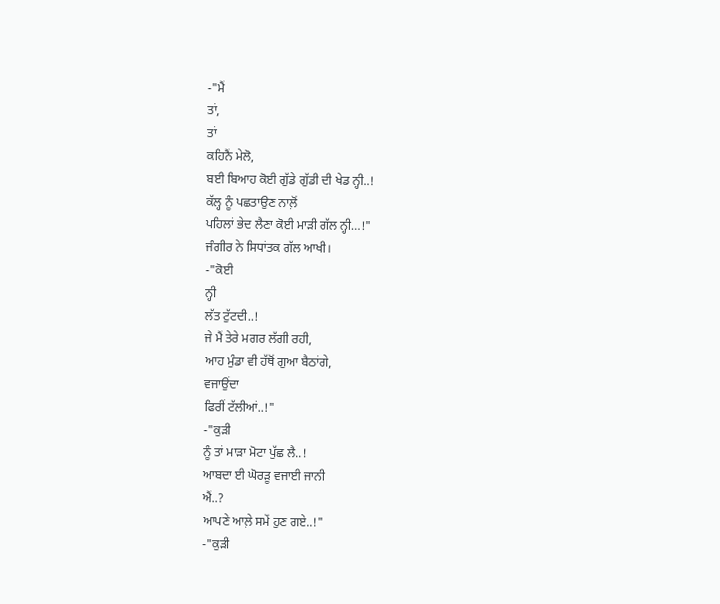-"ਮੈਂ
ਤਾਂ,
ਤਾਂ
ਕਹਿਨੈਂ ਮੇਲੋ,
ਬਈ ਬਿਆਹ ਕੋਈ ਗੁੱਡੇ ਗੁੱਡੀ ਦੀ ਖੇਡ ਨ੍ਹੀ..!
ਕੱਲ੍ਹ ਨੂੰ ਪਛਤਾਉਣ ਨਾਲ਼ੋਂ
ਪਹਿਲਾਂ ਭੇਦ ਲੈਣਾ ਕੋਈ ਮਾੜੀ ਗੱਲ ਨ੍ਹੀ…!"
ਜੰਗੀਰ ਨੇ ਸਿਧਾਂਤਕ ਗੱਲ ਆਖੀ।
-"ਕੋਈ
ਨ੍ਹੀ
ਲੱਤ ਟੁੱਟਦੀ..!
ਜੇ ਮੈਂ ਤੇਰੇ ਮਗਰ ਲੱਗੀ ਰਹੀ,
ਆਹ ਮੁੰਡਾ ਵੀ ਹੱਥੋਂ ਗੁਆ ਬੈਠਾਂਗੇ,
ਵਜਾਉਂਦਾ
ਫਿਰੀਂ ਟੱਲੀਆਂ..!"
-"ਕੁੜੀ
ਨੂੰ ਤਾਂ ਮਾੜਾ ਮੋਟਾ ਪੁੱਛ ਲੈ..!
ਆਬਦਾ ਈ ਘੋਰੜੂ ਵਜਾਈ ਜਾਨੀ
ਐਂ..?
ਆਪਣੇ ਆਲ਼ੇ ਸਮੇਂ ਹੁਣ ਗਏ..!"
-"ਕੁੜੀ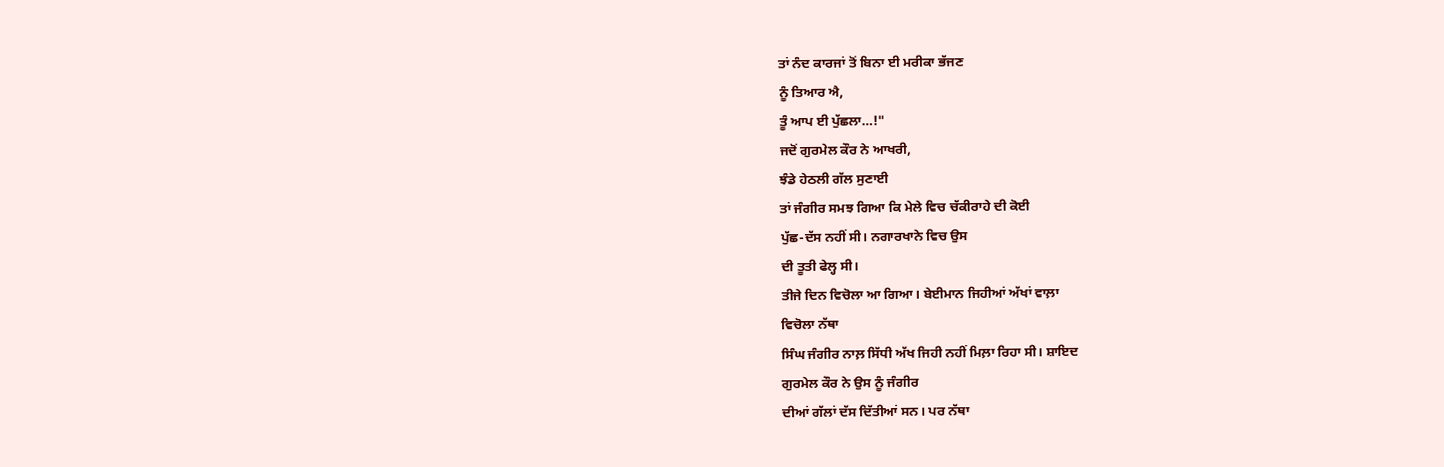ਤਾਂ ਨੰਦ ਕਾਰਜਾਂ ਤੋਂ ਬਿਨਾ ਈ ਮਰੀਕਾ ਭੱਜਣ
ਨੂੰ ਤਿਆਰ ਐ,
ਤੂੰ ਆਪ ਈ ਪੁੱਛਲਾ…!"
ਜਦੋਂ ਗੁਰਮੇਲ ਕੌਰ ਨੇ ਆਖਰੀ,
ਝੰਡੇ ਹੇਠਲੀ ਗੱਲ ਸੁਣਾਈ
ਤਾਂ ਜੰਗੀਰ ਸਮਝ ਗਿਆ ਕਿ ਮੇਲੇ ਵਿਚ ਚੱਕੀਰਾਹੇ ਦੀ ਕੋਈ
ਪੁੱਛ-ਦੱਸ ਨਹੀਂ ਸੀ। ਨਗਾਰਖਾਨੇ ਵਿਚ ਉਸ
ਦੀ ਤੂਤੀ ਫੇਲ੍ਹ ਸੀ।
ਤੀਜੇ ਦਿਨ ਵਿਚੋਲਾ ਆ ਗਿਆ। ਬੇਈਮਾਨ ਜਿਹੀਆਂ ਅੱਖਾਂ ਵਾਲ਼ਾ
ਵਿਚੋਲਾ ਨੱਥਾ
ਸਿੰਘ ਜੰਗੀਰ ਨਾਲ਼ ਸਿੱਧੀ ਅੱਖ ਜਿਹੀ ਨਹੀਂ ਮਿਲ਼ਾ ਰਿਹਾ ਸੀ। ਸ਼ਾਇਦ
ਗੁਰਮੇਲ ਕੌਰ ਨੇ ਉਸ ਨੂੰ ਜੰਗੀਰ
ਦੀਆਂ ਗੱਲਾਂ ਦੱਸ ਦਿੱਤੀਆਂ ਸਨ। ਪਰ ਨੱਥਾ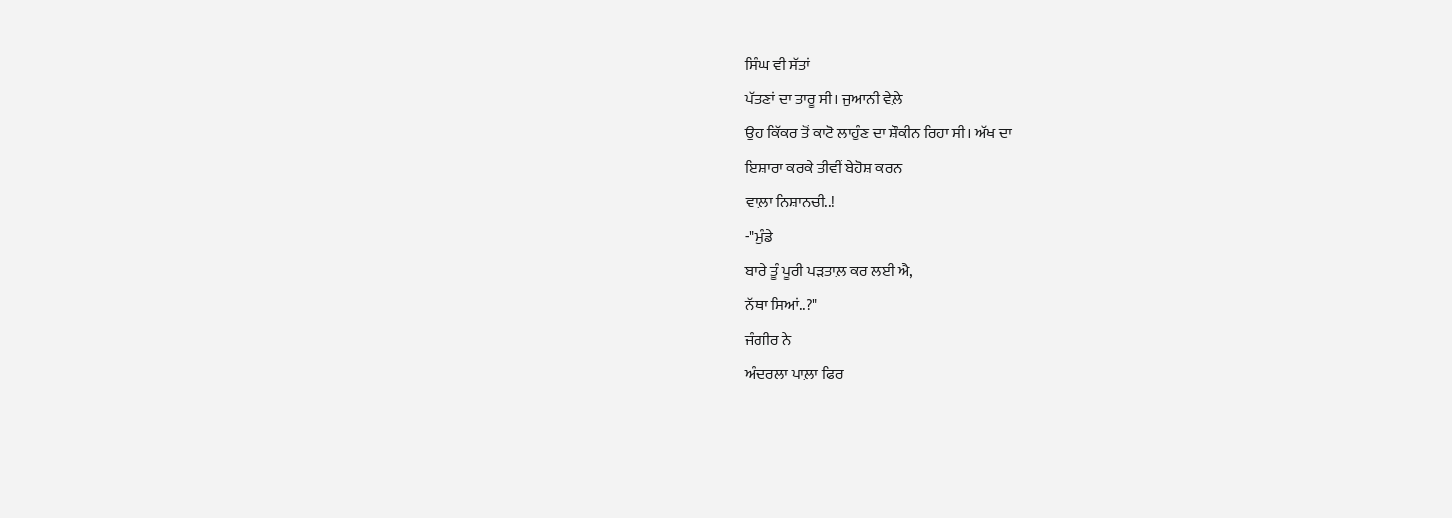ਸਿੰਘ ਵੀ ਸੱਤਾਂ
ਪੱਤਣਾਂ ਦਾ ਤਾਰੂ ਸੀ। ਜੁਆਨੀ ਵੇਲ਼ੇ
ਉਹ ਕਿੱਕਰ ਤੋਂ ਕਾਟੋ ਲਾਹੁੰਣ ਦਾ ਸ਼ੌਕੀਨ ਰਿਹਾ ਸੀ। ਅੱਖ ਦਾ
ਇਸ਼ਾਰਾ ਕਰਕੇ ਤੀਵੀਂ ਬੇਹੋਸ਼ ਕਰਨ
ਵਾਲ਼ਾ ਨਿਸ਼ਾਨਚੀ..!
-"ਮੁੰਡੇ
ਬਾਰੇ ਤੂੰ ਪੂਰੀ ਪੜਤਾਲ਼ ਕਰ ਲਈ ਐ,
ਨੱਥਾ ਸਿਆਂ..?"
ਜੰਗੀਰ ਨੇ
ਅੰਦਰਲਾ ਪਾਲ਼ਾ ਫਿਰ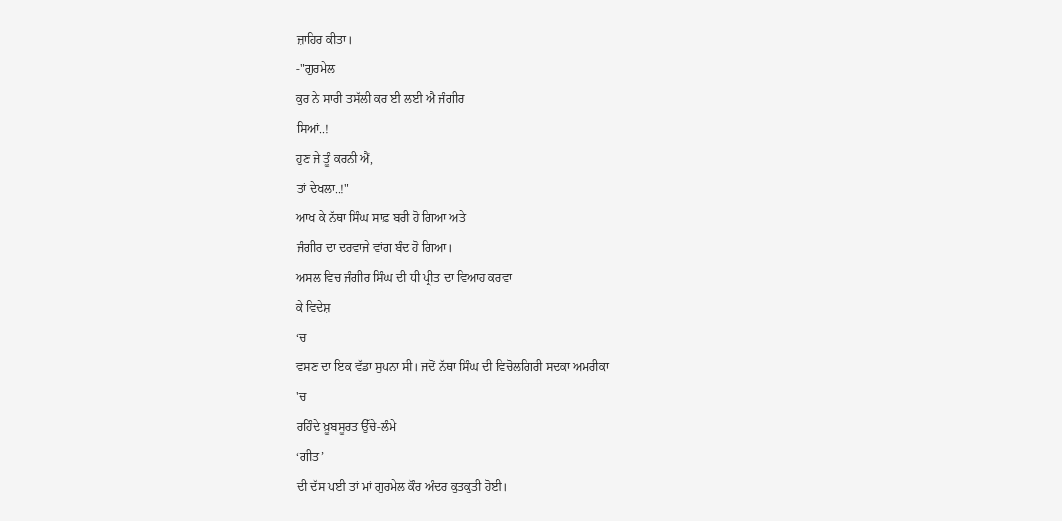ਜ਼ਾਹਿਰ ਕੀਤਾ।
-"ਗੁਰਮੇਲ
ਕੁਰ ਨੇ ਸਾਰੀ ਤਸੱਲੀ ਕਰ ਈ ਲਈ ਐ ਜੰਗੀਰ
ਸਿਆਂ..!
ਹੁਣ ਜੇ ਤੂੰ ਕਰਨੀ ਐਂ,
ਤਾਂ ਦੇਖਲਾ..!"
ਆਖ ਕੇ ਨੱਥਾ ਸਿੰਘ ਸਾਫ਼ ਬਰੀ ਹੋ ਗਿਆ ਅਤੇ
ਜੰਗੀਰ ਦਾ ਦਰਵਾਜੇ ਵਾਂਗ ਬੰਦ ਹੋ ਗਿਆ।
ਅਸਲ ਵਿਚ ਜੰਗੀਰ ਸਿੰਘ ਦੀ ਧੀ ਪ੍ਰੀਤ ਦਾ ਵਿਆਹ ਕਰਵਾ
ਕੇ ਵਿਦੇਸ਼
‘ਚ
ਵਸਣ ਦਾ ਇਕ ਵੱਡਾ ਸੁਪਨਾ ਸੀ। ਜਦੋਂ ਨੱਥਾ ਸਿੰਘ ਦੀ ਵਿਚੋਲਗਿਰੀ ਸਦਕਾ ਅਮਰੀਕਾ
'ਚ
ਰਹਿੰਦੇ ਖ਼ੂਬਸੂਰਤ ਉੱਚੇ-ਲੰਮੇ
‘ਗੀਤ’
ਦੀ ਦੱਸ ਪਈ ਤਾਂ ਮਾਂ ਗੁਰਮੇਲ ਕੌਰ ਅੰਦਰ ਕੁਤਕੁਤੀ ਹੋਈ।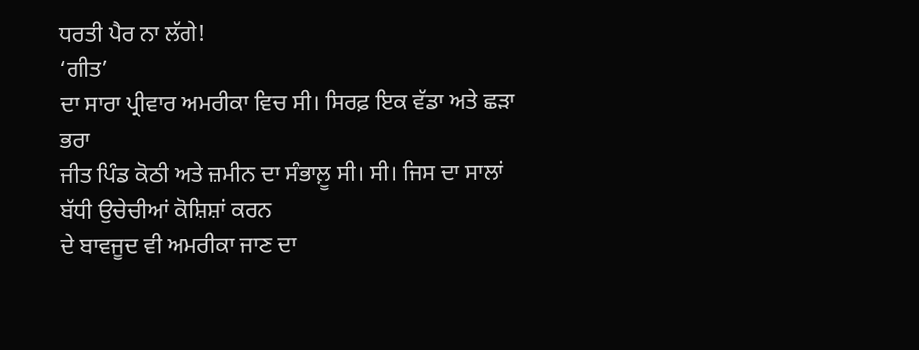ਧਰਤੀ ਪੈਰ ਨਾ ਲੱਗੇ!
‘ਗੀਤ’
ਦਾ ਸਾਰਾ ਪ੍ਰੀਵਾਰ ਅਮਰੀਕਾ ਵਿਚ ਸੀ। ਸਿਰਫ਼ ਇਕ ਵੱਡਾ ਅਤੇ ਛੜਾ
ਭਰਾ
ਜੀਤ ਪਿੰਡ ਕੋਠੀ ਅਤੇ ਜ਼ਮੀਨ ਦਾ ਸੰਭਾਲ਼ੂ ਸੀ। ਸੀ। ਜਿਸ ਦਾ ਸਾਲਾਂ
ਬੱਧੀ ਉਚੇਚੀਆਂ ਕੋਸ਼ਿਸ਼ਾਂ ਕਰਨ
ਦੇ ਬਾਵਜੂਦ ਵੀ ਅਮਰੀਕਾ ਜਾਣ ਦਾ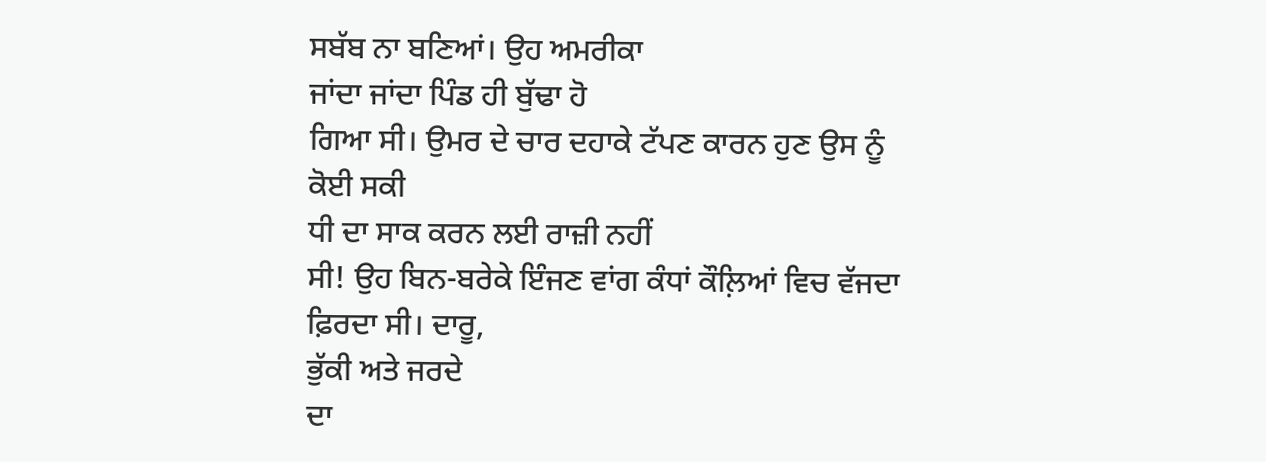ਸਬੱਬ ਨਾ ਬਣਿਆਂ। ਉਹ ਅਮਰੀਕਾ
ਜਾਂਦਾ ਜਾਂਦਾ ਪਿੰਡ ਹੀ ਬੁੱਢਾ ਹੋ
ਗਿਆ ਸੀ। ਉਮਰ ਦੇ ਚਾਰ ਦਹਾਕੇ ਟੱਪਣ ਕਾਰਨ ਹੁਣ ਉਸ ਨੂੰ ਕੋਈ ਸਕੀ
ਧੀ ਦਾ ਸਾਕ ਕਰਨ ਲਈ ਰਾਜ਼ੀ ਨਹੀਂ
ਸੀ! ਉਹ ਬਿਨ-ਬਰੇਕੇ ਇੰਜਣ ਵਾਂਗ ਕੰਧਾਂ ਕੌਲ਼ਿਆਂ ਵਿਚ ਵੱਜਦਾ
ਫ਼ਿਰਦਾ ਸੀ। ਦਾਰੂ,
ਭੁੱਕੀ ਅਤੇ ਜਰਦੇ
ਦਾ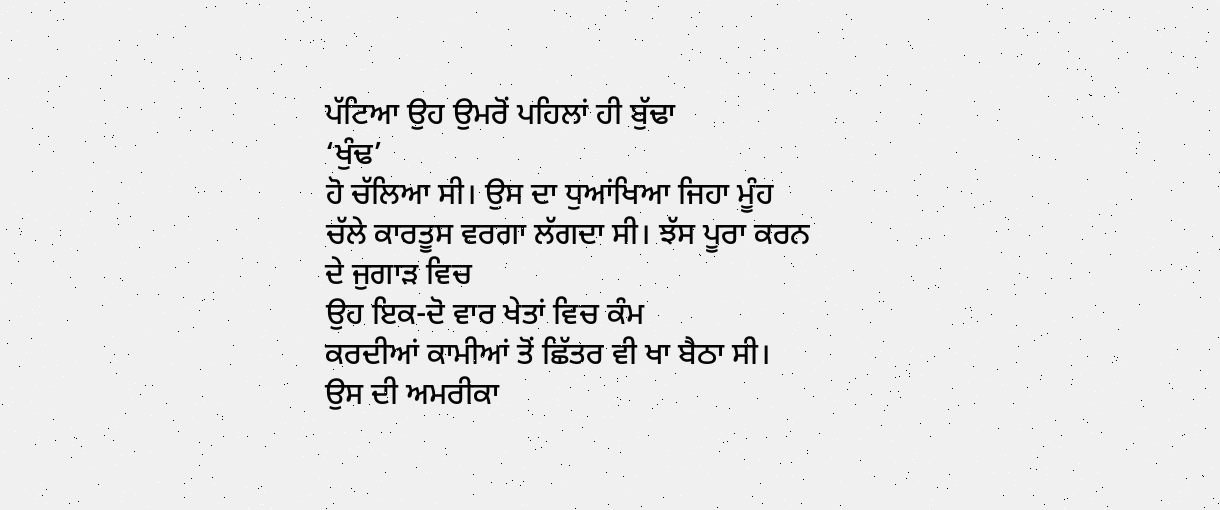ਪੱਟਿਆ ਉਹ ਉਮਰੋਂ ਪਹਿਲਾਂ ਹੀ ਬੁੱਢਾ
‘ਖੁੰਢ’
ਹੋ ਚੱਲਿਆ ਸੀ। ਉਸ ਦਾ ਧੁਆਂਖਿਆ ਜਿਹਾ ਮੂੰਹ
ਚੱਲੇ ਕਾਰਤੂਸ ਵਰਗਾ ਲੱਗਦਾ ਸੀ। ਝੱਸ ਪੂਰਾ ਕਰਨ ਦੇ ਜੁਗਾੜ ਵਿਚ
ਉਹ ਇਕ-ਦੋ ਵਾਰ ਖੇਤਾਂ ਵਿਚ ਕੰਮ
ਕਰਦੀਆਂ ਕਾਮੀਆਂ ਤੋਂ ਛਿੱਤਰ ਵੀ ਖਾ ਬੈਠਾ ਸੀ। ਉਸ ਦੀ ਅਮਰੀਕਾ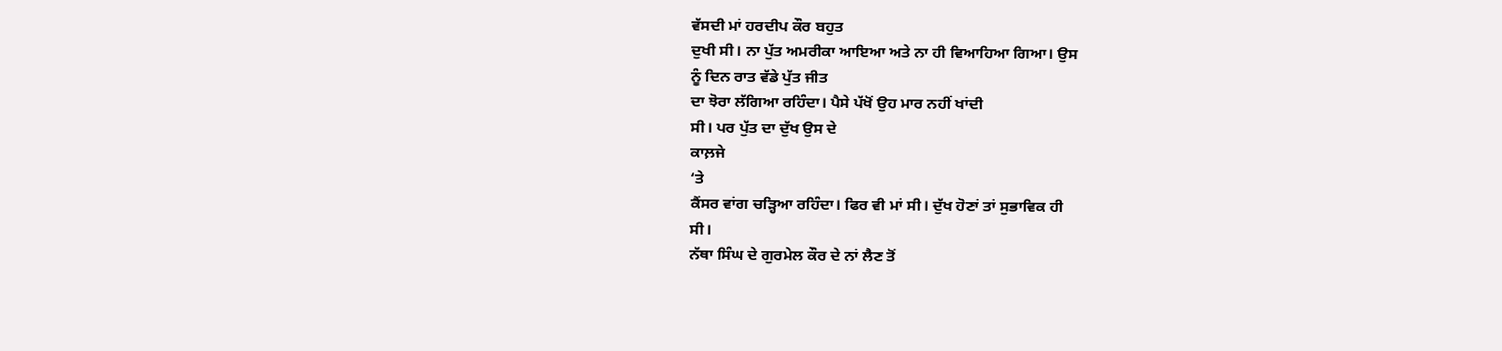ਵੱਸਦੀ ਮਾਂ ਹਰਦੀਪ ਕੌਰ ਬਹੁਤ
ਦੁਖੀ ਸੀ। ਨਾ ਪੁੱਤ ਅਮਰੀਕਾ ਆਇਆ ਅਤੇ ਨਾ ਹੀ ਵਿਆਹਿਆ ਗਿਆ। ਉਸ
ਨੂੰ ਦਿਨ ਰਾਤ ਵੱਡੇ ਪੁੱਤ ਜੀਤ
ਦਾ ਝੋਰਾ ਲੱਗਿਆ ਰਹਿੰਦਾ। ਪੈਸੇ ਪੱਖੋਂ ਉਹ ਮਾਰ ਨਹੀਂ ਖਾਂਦੀ
ਸੀ। ਪਰ ਪੁੱਤ ਦਾ ਦੁੱਖ ਉਸ ਦੇ
ਕਾਲ਼ਜੇ
‘ਤੇ
ਕੈਂਸਰ ਵਾਂਗ ਚੜ੍ਹਿਆ ਰਹਿੰਦਾ। ਫਿਰ ਵੀ ਮਾਂ ਸੀ। ਦੁੱਖ ਹੋਣਾਂ ਤਾਂ ਸੁਭਾਵਿਕ ਹੀ
ਸੀ।
ਨੱਥਾ ਸਿੰਘ ਦੇ ਗੁਰਮੇਲ ਕੌਰ ਦੇ ਨਾਂ ਲੈਣ ਤੋਂ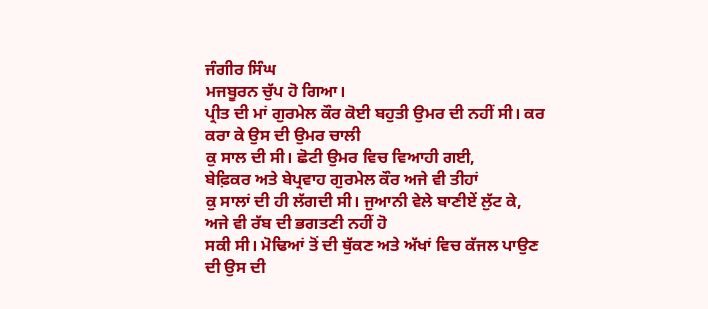ਜੰਗੀਰ ਸਿੰਘ
ਮਜਬੂਰਨ ਚੁੱਪ ਹੋ ਗਿਆ।
ਪ੍ਰੀਤ ਦੀ ਮਾਂ ਗੁਰਮੇਲ ਕੌਰ ਕੋਈ ਬਹੁਤੀ ਉਮਰ ਦੀ ਨਹੀਂ ਸੀ। ਕਰ
ਕਰਾ ਕੇ ਉਸ ਦੀ ਉਮਰ ਚਾਲੀ
ਕੁ ਸਾਲ ਦੀ ਸੀ। ਛੋਟੀ ਉਮਰ ਵਿਚ ਵਿਆਹੀ ਗਈ,
ਬੇਫ਼ਿਕਰ ਅਤੇ ਬੇਪ੍ਰਵਾਹ ਗੁਰਮੇਲ ਕੌਰ ਅਜੇ ਵੀ ਤੀਹਾਂ
ਕੁ ਸਾਲਾਂ ਦੀ ਹੀ ਲੱਗਦੀ ਸੀ। ਜੁਆਨੀ ਵੇਲੇ ਬਾਣੀਏਂ ਲੁੱਟ ਕੇ,
ਅਜੇ ਵੀ ਰੱਬ ਦੀ ਭਗਤਣੀ ਨਹੀਂ ਹੋ
ਸਕੀ ਸੀ। ਮੋਢਿਆਂ ਤੋਂ ਦੀ ਥੁੱਕਣ ਅਤੇ ਅੱਖਾਂ ਵਿਚ ਕੱਜਲ ਪਾਉਣ
ਦੀ ਉਸ ਦੀ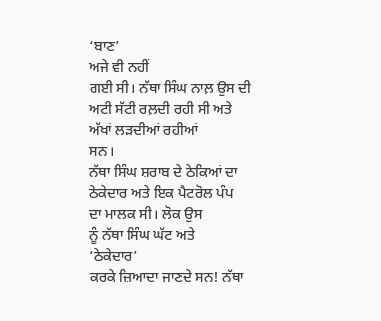‘ਬਾਣ’
ਅਜੇ ਵੀ ਨਹੀਂ
ਗਈ ਸੀ। ਨੱਥਾ ਸਿੰਘ ਨਾਲ਼ ਉਸ ਦੀ ਅਟੀ ਸੱਟੀ ਰਲ਼ਦੀ ਰਹੀ ਸੀ ਅਤੇ
ਅੱਖਾਂ ਲੜਦੀਆਂ ਰਹੀਆਂ
ਸਨ।
ਨੱਥਾ ਸਿੰਘ ਸ਼ਰਾਬ ਦੇ ਠੇਕਿਆਂ ਦਾ ਠੇਕੇਦਾਰ ਅਤੇ ਇਕ ਪੈਟਰੋਲ ਪੰਪ
ਦਾ ਮਾਲਕ ਸੀ। ਲੋਕ ਉਸ
ਨੂੰ ਨੱਥਾ ਸਿੰਘ ਘੱਟ ਅਤੇ
‘ਠੇਕੇਦਾਰ’
ਕਰਕੇ ਜ਼ਿਆਦਾ ਜਾਣਦੇ ਸਨ! ਨੱਥਾ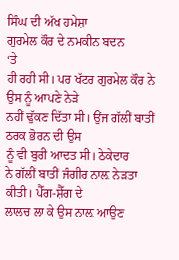ਸਿੰਘ ਦੀ ਅੱਖ ਹਮੇਸ਼ਾ
ਗੁਰਮੇਲ ਕੌਰ ਦੇ ਨਮਕੀਨ ਬਦਨ
‘ਤੇ
ਹੀ ਰਹੀ ਸੀ। ਪਰ ਖੱਟਰ ਗੁਰਮੇਲ ਕੌਰ ਨੇ ਉਸ ਨੂੰ ਆਪਣੇ ਨੇੜੇ
ਨਹੀਂ ਢੁੱਕਣ ਦਿੱਤਾ ਸੀ। ਉਂਜ ਗੱਲੀਂ ਬਾਤੀਂ ਠਰਕ ਭੋਰਨ ਦੀ ਉਸ
ਨੂੰ ਵੀ ਬੁਰੀ ਆਦਤ ਸੀ। ਠੇਕੇਦਾਰ
ਨੇ ਗੱਲੀਂ ਬਾਤੀਂ ਜੰਗੀਰ ਨਾਲ਼ ਨੇੜਤਾ ਕੀਤੀ। ਪੈੱਗ-ਸ਼ੈੱਗ ਦੇ
ਲਾਲਚ ਲਾ ਕੇ ਉਸ ਨਾਲ਼ ਆਉਣ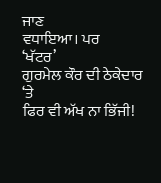ਜਾਣ
ਵਧਾਇਆ। ਪਰ
‘ਖੱਟਰ’
ਗੁਰਮੇਲ ਕੌਰ ਦੀ ਠੇਕੇਦਾਰ
‘ਤੇ
ਫਿਰ ਵੀ ਅੱਖ ਨਾ ਭਿੱਜੀ!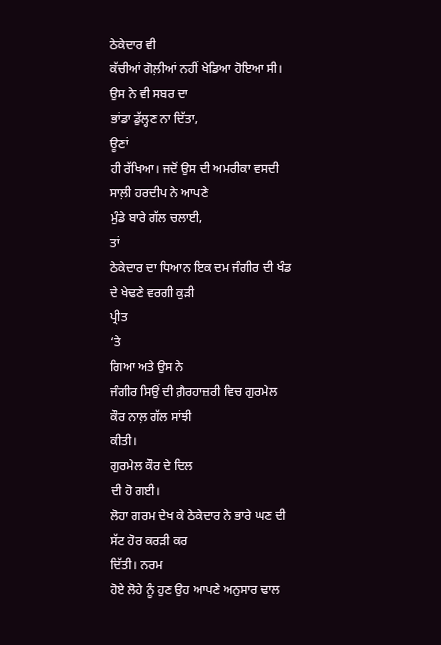ਠੇਕੇਦਾਰ ਵੀ
ਕੱਚੀਆਂ ਗੋਲ਼ੀਆਂ ਨਹੀਂ ਖੇਡਿਆ ਹੋਇਆ ਸੀ। ਉਸ ਨੇ ਵੀ ਸਬਰ ਦਾ
ਭਾਂਡਾ ਡੁੱਲ੍ਹਣ ਨਾ ਦਿੱਤਾ,
ਊਣਾਂ
ਹੀ ਰੱਖਿਆ। ਜਦੋਂ ਉਸ ਦੀ ਅਮਰੀਕਾ ਵਸਦੀ ਸਾਲ਼ੀ ਹਰਦੀਪ ਨੇ ਆਪਣੇ
ਮੁੰਡੇ ਬਾਰੇ ਗੱਲ ਚਲਾਈ,
ਤਾਂ
ਠੇਕੇਦਾਰ ਦਾ ਧਿਆਨ ਇਕ ਦਮ ਜੰਗੀਰ ਦੀ ਖੰਡ ਦੇ ਖੇਢਣੇ ਵਰਗੀ ਕੁੜੀ
ਪ੍ਰੀਤ
‘ਤੇ
ਗਿਆ ਅਤੇ ਉਸ ਨੇ
ਜੰਗੀਰ ਸਿਉਂ ਦੀ ਗ਼ੈਰਹਾਜ਼ਰੀ ਵਿਚ ਗੁਰਮੇਲ ਕੌਰ ਨਾਲ਼ ਗੱਲ ਸਾਂਝੀ
ਕੀਤੀ।
ਗੁਰਮੇਲ ਕੌਰ ਦੇ ਦਿਲ
ਦੀ ਹੋ ਗਈ।
ਲੋਹਾ ਗਰਮ ਦੇਖ ਕੇ ਠੇਕੇਦਾਰ ਨੇ ਭਾਰੇ ਘਣ ਦੀ ਸੱਟ ਹੋਰ ਕਰੜੀ ਕਰ
ਦਿੱਤੀ। ਨਰਮ
ਹੋਏ ਲੋਹੇ ਨੂੰ ਹੁਣ ਉਹ ਆਪਣੇ ਅਨੁਸਾਰ ਢਾਲ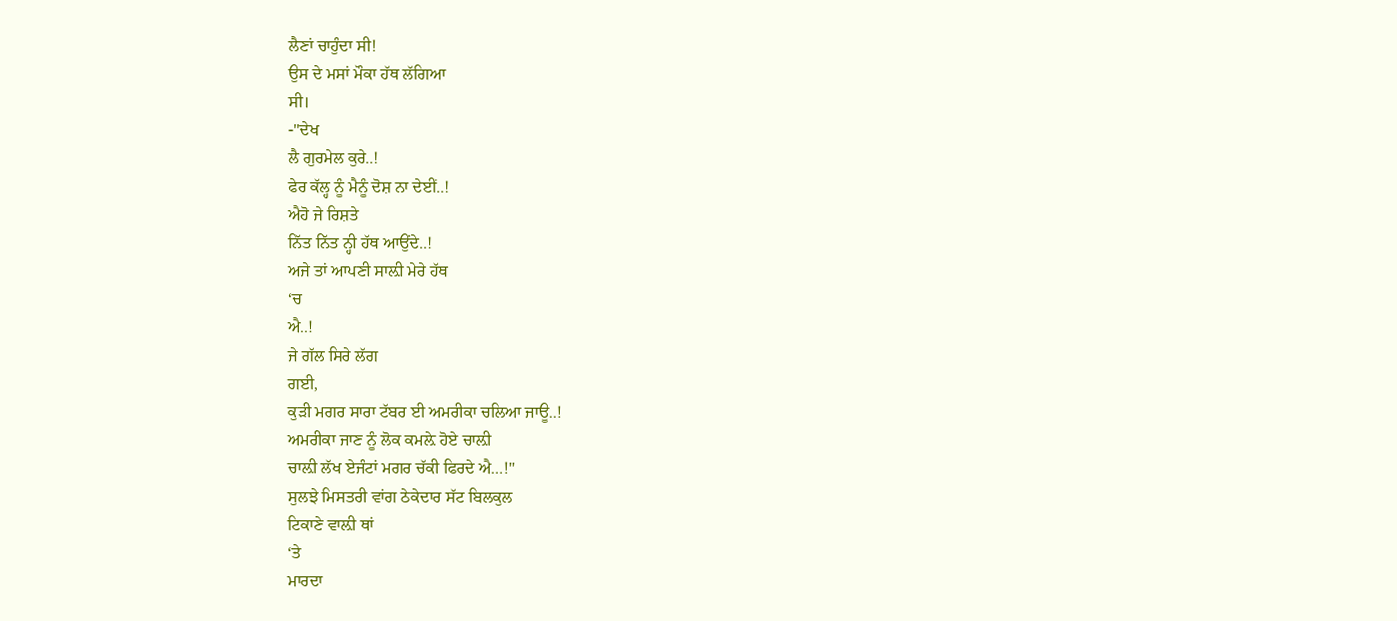ਲੈਣਾਂ ਚਾਹੁੰਦਾ ਸੀ!
ਉਸ ਦੇ ਮਸਾਂ ਮੌਕਾ ਹੱਥ ਲੱਗਿਆ
ਸੀ।
-"ਦੇਖ
ਲੈ ਗੁਰਮੇਲ ਕੁਰੇ..!
ਫੇਰ ਕੱਲ੍ਹ ਨੂੰ ਮੈਨੂੰ ਦੋਸ਼ ਨਾ ਦੇਈਂ..!
ਐਹੋ ਜੇ ਰਿਸ਼ਤੇ
ਨਿੱਤ ਨਿੱਤ ਨ੍ਹੀ ਹੱਥ ਆਉਂਦੇ..!
ਅਜੇ ਤਾਂ ਆਪਣੀ ਸਾਲ਼ੀ ਮੇਰੇ ਹੱਥ
‘ਚ
ਐ..!
ਜੇ ਗੱਲ ਸਿਰੇ ਲੱਗ
ਗਈ,
ਕੁੜੀ ਮਗਰ ਸਾਰਾ ਟੱਬਰ ਈ ਅਮਰੀਕਾ ਚਲਿਆ ਜਾਊ..!
ਅਮਰੀਕਾ ਜਾਣ ਨੂੰ ਲੋਕ ਕਮਲ਼ੇ ਹੋਏ ਚਾਲ਼ੀ
ਚਾਲ਼ੀ ਲੱਖ ਏਜੰਟਾਂ ਮਗਰ ਚੱਕੀ ਫਿਰਦੇ ਐ…!"
ਸੁਲਝੇ ਮਿਸਤਰੀ ਵਾਂਗ ਠੇਕੇਦਾਰ ਸੱਟ ਬਿਲਕੁਲ
ਟਿਕਾਣੇ ਵਾਲ਼ੀ ਥਾਂ
‘ਤੇ
ਮਾਰਦਾ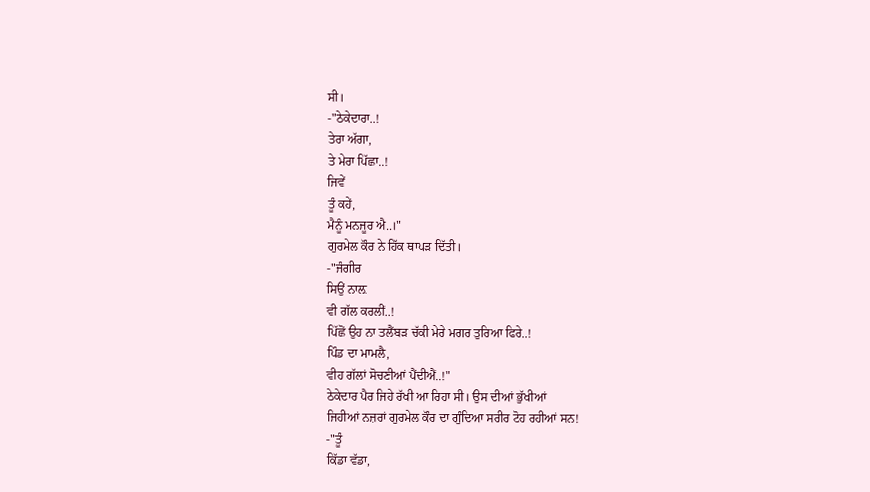ਸੀ।
-"ਠੇਕੇਦਾਰਾ..!
ਤੇਰਾ ਅੱਗਾ,
ਤੇ ਮੇਰਾ ਪਿੱਛਾ..!
ਜਿਵੇਂ
ਤੂੰ ਕਹੇਂ,
ਮੈਨੂੰ ਮਨਜੂਰ ਐ..।"
ਗੁਰਮੇਲ ਕੌਰ ਨੇ ਹਿੱਕ ਥਾਪੜ ਦਿੱਤੀ।
-"ਜੰਗੀਰ
ਸਿਉਂ ਨਾਲ਼
ਵੀ ਗੱਲ ਕਰਲੀਂ..!
ਪਿੱਛੋਂ ਉਹ ਨਾ ਤਲੈਂਬੜ ਚੱਕੀ ਮੇਰੇ ਮਗਰ ਤੁਰਿਆ ਫਿਰੇ..!
ਪਿੰਡ ਦਾ ਮਾਮਲੈ,
ਵੀਹ ਗੱਲਾਂ ਸੋਚਣੀਆਂ ਪੈਂਦੀਐਂ..!"
ਠੇਕੇਦਾਰ ਪੈਰ ਜਿਹੇ ਰੱਖੀ ਆ ਰਿਹਾ ਸੀ। ਉਸ ਦੀਆਂ ਭੁੱਖੀਆਂ
ਜਿਹੀਆਂ ਨਜ਼ਰਾਂ ਗੁਰਮੇਲ ਕੌਰ ਦਾ ਗੁੰਦਿਆ ਸਰੀਰ ਟੋਹ ਰਹੀਆਂ ਸਨ!
-"ਤੂੰ
ਕਿੱਡਾ ਵੱਡਾ,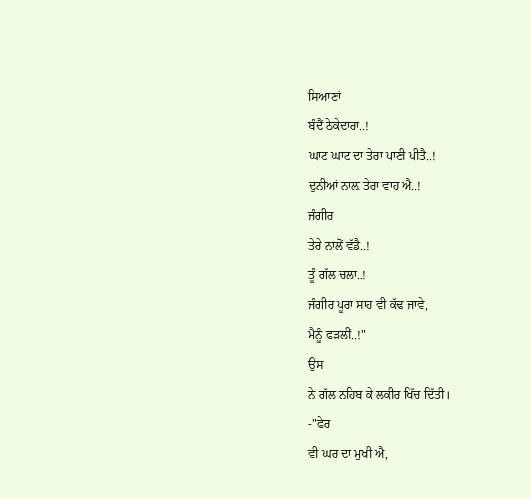ਸਿਆਣਾਂ
ਬੰਦੈਂ ਠੇਕੇਦਾਰਾ..!
ਘਾਟ ਘਾਟ ਦਾ ਤੇਰਾ ਪਾਣੀ ਪੀਤੈ..!
ਦੁਨੀਆਂ ਨਾਲ਼ ਤੇਰਾ ਵਾਹ ਐ..!
ਜੰਗੀਰ
ਤੇਰੇ ਨਾਲੋਂ ਵੱਡੈ..!
ਤੂੰ ਗੱਲ ਚਲਾ..!
ਜੰਗੀਰ ਪੂਰਾ ਸਾਹ ਵੀ ਕੱਢ ਜਾਵੇ,
ਮੈਨੂੰ ਫੜਲੀਂ..!"
ਉਸ
ਨੇ ਗੱਲ ਨਹਿਬ ਕੇ ਲਕੀਰ ਖਿੱਚ ਦਿੱਤੀ।
-"ਫੇਰ
ਵੀ ਘਰ ਦਾ ਮੁਖੀ ਐ,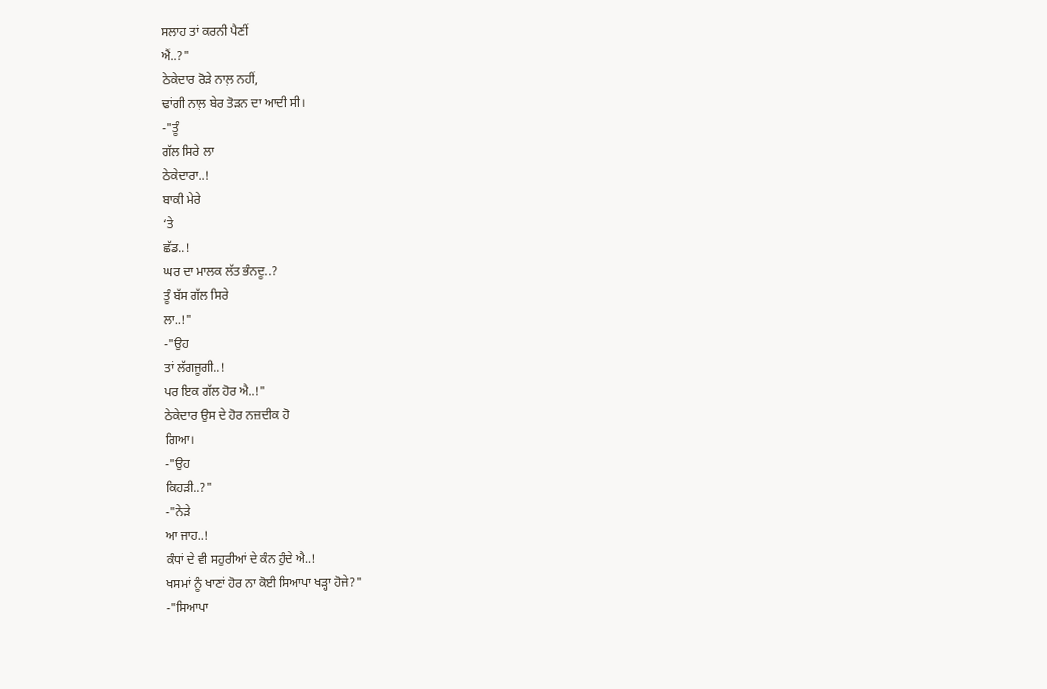ਸਲਾਹ ਤਾਂ ਕਰਨੀ ਪੈਣੀਂ
ਐਂ..?"
ਠੇਕੇਦਾਰ ਰੋੜੇ ਨਾਲ਼ ਨਹੀਂ,
ਢਾਂਗੀ ਨਾਲ਼ ਬੇਰ ਤੋੜਨ ਦਾ ਆਦੀ ਸੀ।
-"ਤੂੰ
ਗੱਲ ਸਿਰੇ ਲਾ
ਠੇਕੇਦਾਰਾ..!
ਬਾਕੀ ਮੇਰੇ
‘ਤੇ
ਛੱਡ..!
ਘਰ ਦਾ ਮਾਲਕ ਲੱਤ ਭੰਨਦੂ..?
ਤੂੰ ਬੱਸ ਗੱਲ ਸਿਰੇ
ਲਾ..!"
-"ਉਹ
ਤਾਂ ਲੱਗਜੂਗੀ..!
ਪਰ ਇਕ ਗੱਲ ਹੋਰ ਐ..!"
ਠੇਕੇਦਾਰ ਉਸ ਦੇ ਹੋਰ ਨਜ਼ਦੀਕ ਹੋ
ਗਿਆ।
-"ਉਹ
ਕਿਹੜੀ..?"
-"ਨੇੜੇ
ਆ ਜਾਹ..!
ਕੰਧਾਂ ਦੇ ਵੀ ਸਹੁਰੀਆਂ ਦੇ ਕੰਨ ਹੁੰਦੇ ਐ..!
ਖਸਮਾਂ ਨੂੰ ਖਾਣਾਂ ਹੋਰ ਨਾ ਕੋਈ ਸਿਆਪਾ ਖੜ੍ਹਾ ਹੋਜੇ?"
-"ਸਿਆਪਾ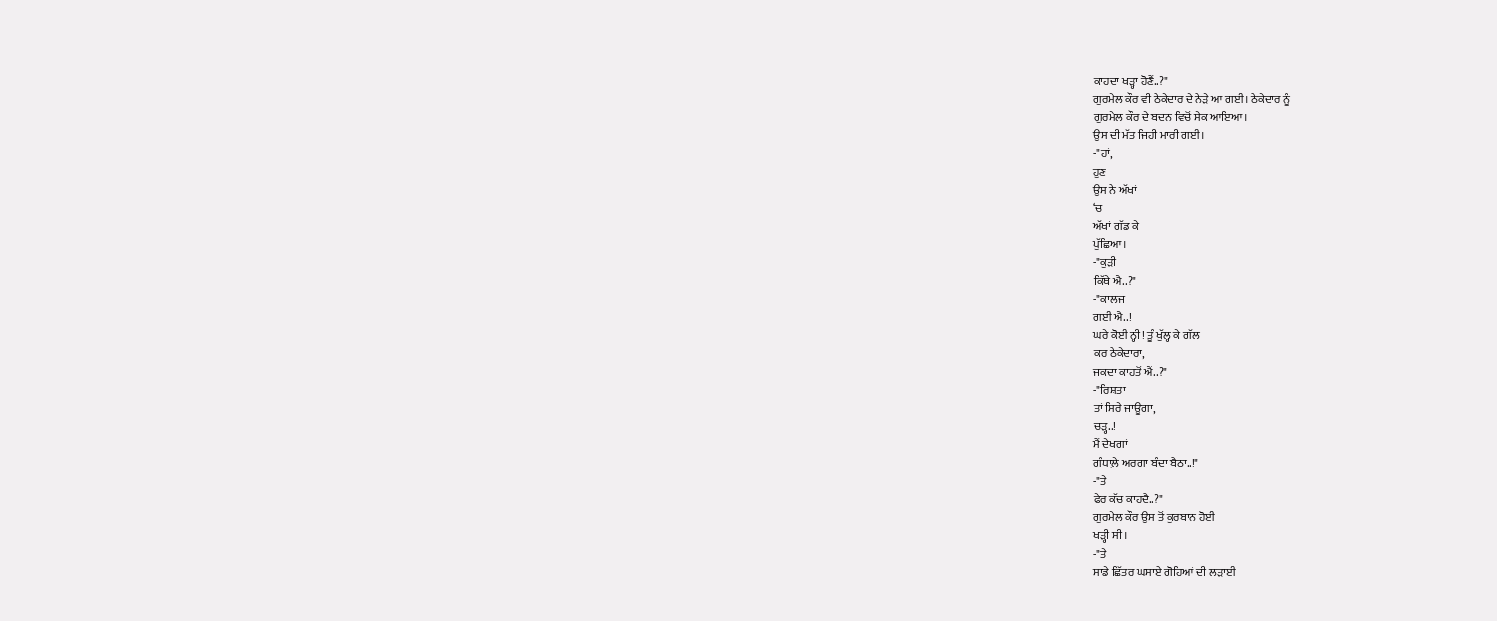ਕਾਹਦਾ ਖੜ੍ਹਾ ਹੋਣੈਂ..?"
ਗੁਰਮੇਲ ਕੌਰ ਵੀ ਠੇਕੇਦਾਰ ਦੇ ਨੇੜੇ ਆ ਗਈ। ਠੇਕੇਦਾਰ ਨੂੰ
ਗੁਰਮੇਲ ਕੌਰ ਦੇ ਬਦਨ ਵਿਚੋਂ ਸੇਕ ਆਇਆ।
ਉਸ ਦੀ ਮੱਤ ਜਿਹੀ ਮਾਰੀ ਗਈ।
-"ਹਾਂ,
ਹੁਣ
ਉਸ ਨੇ ਅੱਖਾਂ
‘ਚ
ਅੱਖਾਂ ਗੱਡ ਕੇ
ਪੁੱਛਿਆ।
-"ਕੁੜੀ
ਕਿੱਥੇ ਐ..?"
-"ਕਾਲਜ
ਗਈ ਐ..!
ਘਰੇ ਕੋਈ ਨ੍ਹੀ! ਤੂੰ ਖੁੱਲ੍ਹ ਕੇ ਗੱਲ
ਕਰ ਠੇਕੇਦਾਰਾ,
ਜਕਦਾ ਕਾਹਤੋਂ ਐਂ..?"
-"ਰਿਸ਼ਤਾ
ਤਾਂ ਸਿਰੇ ਜਾਊਗਾ,
ਚੜ੍ਹ..!
ਮੈਂ ਦੇਖਗਾਂ
ਗੰਧਾਲ਼ੇ ਅਰਗਾ ਬੰਦਾ ਬੈਠਾ..!"
-"ਤੇ
ਫੇਰ ਕੱਚ ਕਾਹਦੈ..?"
ਗੁਰਮੇਲ ਕੌਰ ਉਸ ਤੋਂ ਕੁਰਬਾਨ ਹੋਈ
ਖੜ੍ਹੀ ਸੀ।
-"ਤੇ
ਸਾਡੇ ਛਿੱਤਰ ਘਸਾਏ ਗੋਹਿਆਂ ਦੀ ਲੜਾਈ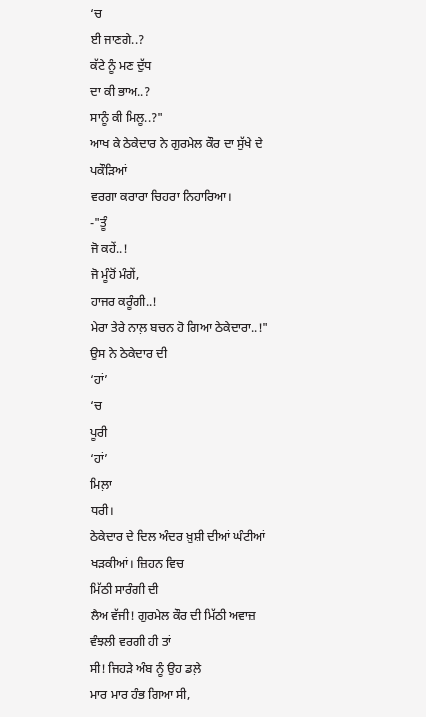‘ਚ
ਈ ਜਾਣਗੇ..?
ਕੱਟੇ ਨੂੰ ਮਣ ਦੁੱਧ
ਦਾ ਕੀ ਭਾਅ..?
ਸਾਨੂੰ ਕੀ ਮਿਲੂ..?"
ਆਖ ਕੇ ਠੇਕੇਦਾਰ ਨੇ ਗੁਰਮੇਲ ਕੌਰ ਦਾ ਸੁੱਖੇ ਦੇ ਪਕੌੜਿਆਂ
ਵਰਗਾ ਕਰਾਰਾ ਚਿਹਰਾ ਨਿਹਾਰਿਆ।
-"ਤੂੰ
ਜੋ ਕਹੇਂ..!
ਜੋ ਮੂੰਹੋਂ ਮੰਗੇਂ,
ਹਾਜਰ ਕਰੂੰਗੀ..!
ਮੇਰਾ ਤੇਰੇ ਨਾਲ਼ ਬਚਨ ਹੋ ਗਿਆ ਠੇਕੇਦਾਰਾ..!"
ਉਸ ਨੇ ਠੇਕੇਦਾਰ ਦੀ
‘ਹਾਂ’
‘ਚ
ਪੂਰੀ
‘ਹਾਂ’
ਮਿਲ਼ਾ
ਧਰੀ।
ਠੇਕੇਦਾਰ ਦੇ ਦਿਲ ਅੰਦਰ ਖ਼ੁਸ਼ੀ ਦੀਆਂ ਘੰਟੀਆਂ ਖੜਕੀਆਂ। ਜ਼ਿਹਨ ਵਿਚ
ਮਿੱਠੀ ਸਾਰੰਗੀ ਦੀ
ਲੈਅ ਵੱਜੀ! ਗੁਰਮੇਲ ਕੌਰ ਦੀ ਮਿੱਠੀ ਅਵਾਜ਼ ਵੰਝਲੀ ਵਰਗੀ ਹੀ ਤਾਂ
ਸੀ! ਜਿਹੜੇ ਅੰਬ ਨੂੰ ਉਹ ਡਲ਼ੇ
ਮਾਰ ਮਾਰ ਹੰਭ ਗਿਆ ਸੀ,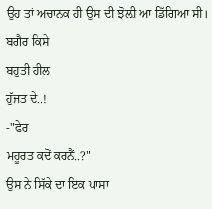ਉਹ ਤਾਂ ਅਚਾਨਕ ਹੀ ਉਸ ਦੀ ਝੋਲ਼ੀ ਆ ਡਿੱਗਿਆ ਸੀ। ਬਗੈਰ ਕਿਸੇ
ਬਹੁਤੀ ਹੀਲ
ਹੁੱਜਤ ਦੇ..!
-"ਫੇਰ
ਮਹੂਰਤ ਕਦੋਂ ਕਰਨੈਂ..?"
ਉਸ ਨੇ ਸਿੱਕੇ ਦਾ ਇਕ ਪਾਸਾ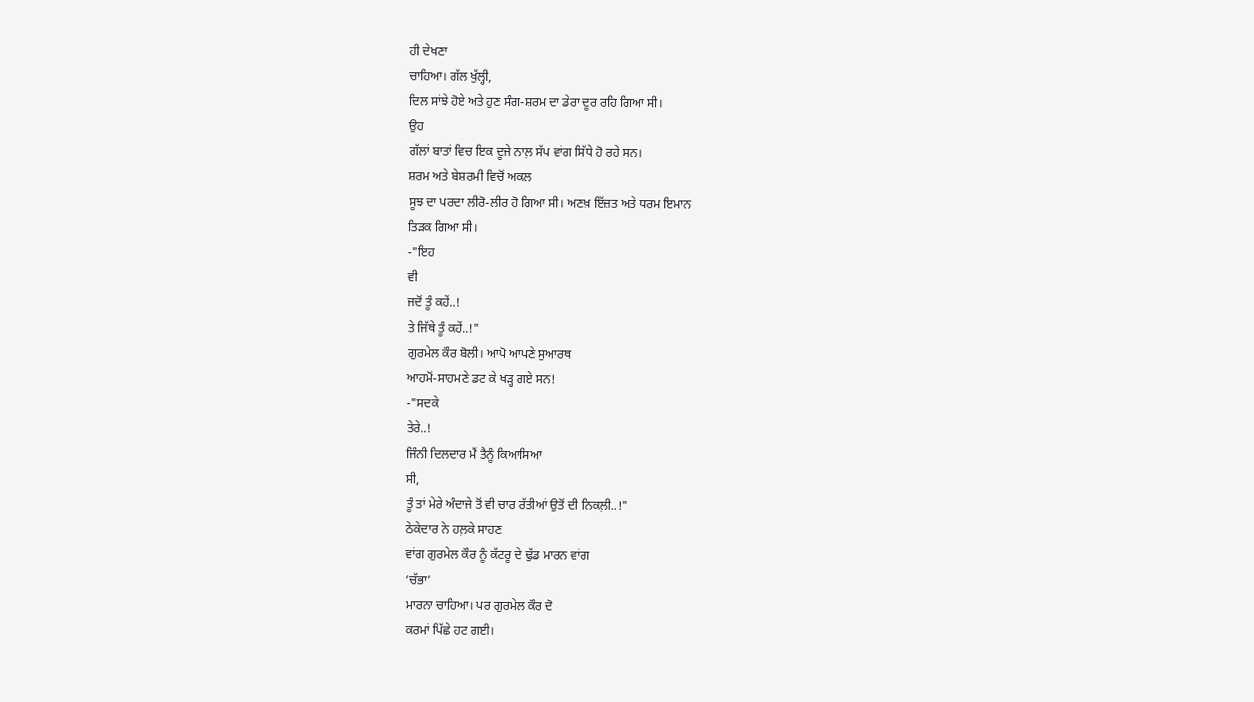ਹੀ ਦੇਖਣਾ
ਚਾਹਿਆ। ਗੱਲ ਖੁੱਲ੍ਹੀ,
ਦਿਲ ਸਾਂਝੇ ਹੋਏ ਅਤੇ ਹੁਣ ਸੰਗ-ਸ਼ਰਮ ਦਾ ਡੇਰਾ ਦੂਰ ਰਹਿ ਗਿਆ ਸੀ।
ਉਹ
ਗੱਲਾਂ ਬਾਤਾਂ ਵਿਚ ਇਕ ਦੂਜੇ ਨਾਲ਼ ਸੱਪ ਵਾਂਗ ਸਿੱਧੇ ਹੋ ਰਹੇ ਸਨ।
ਸ਼ਰਮ ਅਤੇ ਬੇਸ਼ਰਮੀ ਵਿਚੋਂ ਅਕਲ
ਸੂਝ ਦਾ ਪਰਦਾ ਲੀਰੋ-ਲੀਰ ਹੋ ਗਿਆ ਸੀ। ਅਣਖ਼ ਇੱਜ਼ਤ ਅਤੇ ਧਰਮ ਇਮਾਨ
ਤਿੜਕ ਗਿਆ ਸੀ।
-"ਇਹ
ਵੀ
ਜਦੋਂ ਤੂੰ ਕਹੇਂ..!
ਤੇ ਜਿੱਥੇ ਤੂੰ ਕਹੇਂ..!"
ਗੁਰਮੇਲ ਕੌਰ ਬੋਲੀ। ਆਪੋ ਆਪਣੇ ਸੁਆਰਥ
ਆਹਮੋਂ-ਸਾਹਮਣੇ ਡਟ ਕੇ ਖੜ੍ਹ ਗਏ ਸਨ!
-"ਸਦਕੇ
ਤੇਰੇ..!
ਜਿੰਨੀ ਦਿਲਦਾਰ ਮੈਂ ਤੈਨੂੰ ਕਿਆਸਿਆ
ਸੀ,
ਤੂੰ ਤਾਂ ਮੇਰੇ ਅੰਦਾਜੇ ਤੋਂ ਵੀ ਚਾਰ ਰੱਤੀਆਂ ਉਤੋਂ ਦੀ ਨਿਕਲ਼ੀ..!"
ਠੇਕੇਦਾਰ ਨੇ ਹਲ਼ਕੇ ਸਾਹਣ
ਵਾਂਗ ਗੁਰਮੇਲ ਕੌਰ ਨੂੰ ਕੱਟਰੂ ਦੇ ਢੁੱਡ ਮਾਰਨ ਵਾਂਗ
‘ਚੱਭਾ’
ਮਾਰਨਾ ਚਾਹਿਆ। ਪਰ ਗੁਰਮੇਲ ਕੌਰ ਦੋ
ਕਰਮਾਂ ਪਿੱਛੇ ਹਟ ਗਈ।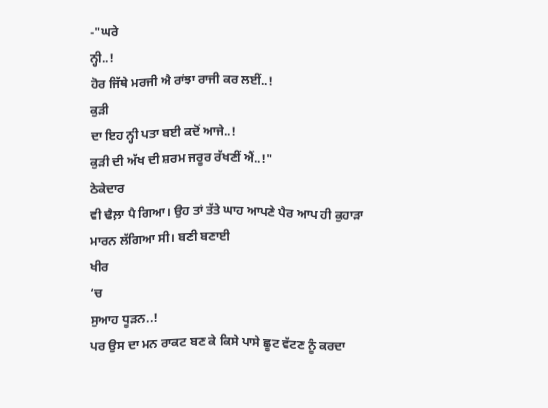-"ਘਰੇ
ਨ੍ਹੀ..!
ਹੋਰ ਜਿੱਥੇ ਮਰਜੀ ਐ ਰਾਂਝਾ ਰਾਜੀ ਕਰ ਲਈਂ..!
ਕੁੜੀ
ਦਾ ਇਹ ਨ੍ਹੀ ਪਤਾ ਬਈ ਕਦੋਂ ਆਜੇ..!
ਕੁੜੀ ਦੀ ਅੱਖ ਦੀ ਸ਼ਰਮ ਜਰੂਰ ਰੱਖਣੀਂ ਐਂ..!"
ਠੇਕੇਦਾਰ
ਵੀ ਢੈਲ਼ਾ ਪੈ ਗਿਆ। ਉਹ ਤਾਂ ਤੱਤੇ ਘਾਹ ਆਪਣੇ ਪੈਰ ਆਪ ਹੀ ਕੁਹਾੜਾ
ਮਾਰਨ ਲੱਗਿਆ ਸੀ। ਬਣੀ ਬਣਾਈ
ਖੀਰ
‘ਚ
ਸੁਆਹ ਧੂੜਨ..!
ਪਰ ਉਸ ਦਾ ਮਨ ਰਾਕਟ ਬਣ ਕੇ ਕਿਸੇ ਪਾਸੇ ਛੂਟ ਵੱਟਣ ਨੂੰ ਕਰਦਾ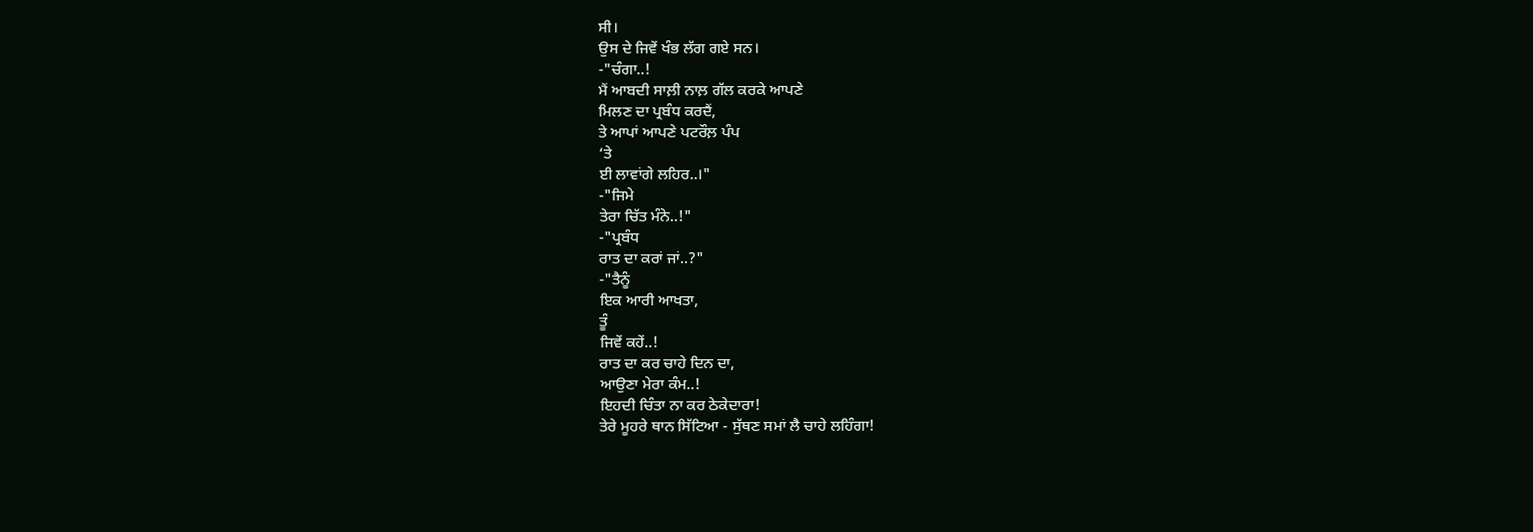ਸੀ।
ਉਸ ਦੇ ਜਿਵੇਂ ਖੰਭ ਲੱਗ ਗਏ ਸਨ।
-"ਚੰਗਾ..!
ਮੈਂ ਆਬਦੀ ਸਾਲ਼ੀ ਨਾਲ਼ ਗੱਲ ਕਰਕੇ ਆਪਣੇ
ਮਿਲਣ ਦਾ ਪ੍ਰਬੰਧ ਕਰਦੈਂ,
ਤੇ ਆਪਾਂ ਆਪਣੇ ਪਟਰੌਲ਼ ਪੰਪ
‘ਤੇ
ਈ ਲਾਵਾਂਗੇ ਲਹਿਰ..।"
-"ਜਿਮੇ
ਤੇਰਾ ਚਿੱਤ ਮੰਨੇ..!"
-"ਪ੍ਰਬੰਧ
ਰਾਤ ਦਾ ਕਰਾਂ ਜਾਂ..?"
-"ਤੈਨੂੰ
ਇਕ ਆਰੀ ਆਖਤਾ,
ਤੂੰ
ਜਿਵੇਂ ਕਹੇਂ..!
ਰਾਤ ਦਾ ਕਰ ਚਾਹੇ ਦਿਨ ਦਾ,
ਆਉਣਾ ਮੇਰਾ ਕੰਮ..!
ਇਹਦੀ ਚਿੰਤਾ ਨਾ ਕਰ ਠੇਕੇਦਾਰਾ!
ਤੇਰੇ ਮੂਹਰੇ ਥਾਨ ਸਿੱਟਿਆ - ਸੁੱਥਣ ਸਮਾਂ ਲੈ ਚਾਹੇ ਲਹਿੰਗਾ!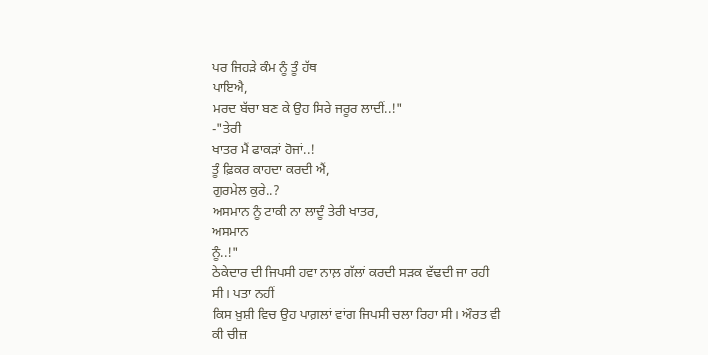ਪਰ ਜਿਹੜੇ ਕੰਮ ਨੂੰ ਤੂੰ ਹੱਥ
ਪਾਇਐ,
ਮਰਦ ਬੱਚਾ ਬਣ ਕੇ ਉਹ ਸਿਰੇ ਜਰੂਰ ਲਾਦੀਂ..!"
-"ਤੇਰੀ
ਖਾਤਰ ਮੈਂ ਫਾਕੜਾਂ ਹੋਜਾਂ..!
ਤੂੰ ਫ਼ਿਕਰ ਕਾਹਦਾ ਕਰਦੀ ਐਂ,
ਗੁਰਮੇਲ ਕੁਰੇ..?
ਅਸਮਾਨ ਨੂੰ ਟਾਕੀ ਨਾ ਲਾਦੂੰ ਤੇਰੀ ਖਾਤਰ,
ਅਸਮਾਨ
ਨੂੰ..!"
ਠੇਕੇਦਾਰ ਦੀ ਜਿਪਸੀ ਹਵਾ ਨਾਲ਼ ਗੱਲਾਂ ਕਰਦੀ ਸੜਕ ਵੱਢਦੀ ਜਾ ਰਹੀ
ਸੀ। ਪਤਾ ਨਹੀਂ
ਕਿਸ ਖ਼ੁਸ਼ੀ ਵਿਚ ਉਹ ਪਾਗ਼ਲਾਂ ਵਾਂਗ ਜਿਪਸੀ ਚਲਾ ਰਿਹਾ ਸੀ। ਔਰਤ ਵੀ
ਕੀ ਚੀਜ਼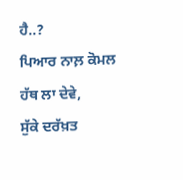ਹੈ..?
ਪਿਆਰ ਨਾਲ਼ ਕੋਮਲ
ਹੱਥ ਲਾ ਦੇਵੇ,
ਸੁੱਕੇ ਦਰੱਖ਼ਤ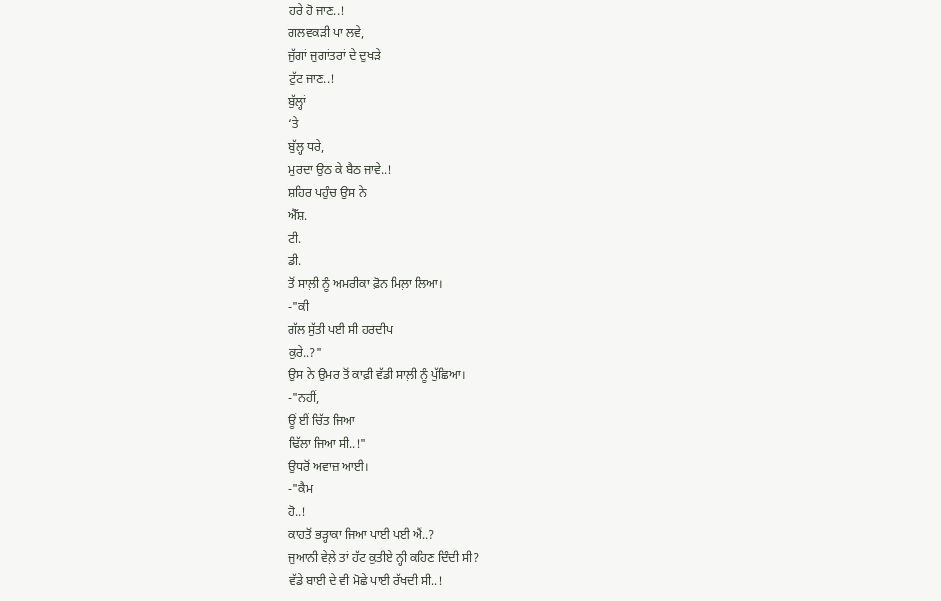ਹਰੇ ਹੋ ਜਾਣ..!
ਗਲਵਕੜੀ ਪਾ ਲਵੇ,
ਜੁੱਗਾਂ ਜੁਗਾਂਤਰਾਂ ਦੇ ਦੁਖੜੇ
ਟੁੱਟ ਜਾਣ..!
ਬੁੱਲ੍ਹਾਂ
‘ਤੇ
ਬੁੱਲ੍ਹ ਧਰੇ,
ਮੁਰਦਾ ਉਠ ਕੇ ਬੈਠ ਜਾਵੇ..!
ਸ਼ਹਿਰ ਪਹੁੰਚ ਉਸ ਨੇ
ਐੱਸ਼.
ਟੀ.
ਡੀ.
ਤੋਂ ਸਾਲ਼ੀ ਨੂੰ ਅਮਰੀਕਾ ਫ਼ੋਨ ਮਿਲ਼ਾ ਲਿਆ।
-"ਕੀ
ਗੱਲ ਸੁੱਤੀ ਪਈ ਸੀ ਹਰਦੀਪ
ਕੁਰੇ..?"
ਉਸ ਨੇ ਉਮਰ ਤੋਂ ਕਾਫ਼ੀ ਵੱਡੀ ਸਾਲ਼ੀ ਨੂੰ ਪੁੱਛਿਆ।
-"ਨਹੀਂ,
ਊਂ ਈਂ ਚਿੱਤ ਜਿਆ
ਢਿੱਲਾ ਜਿਆ ਸੀ..!"
ਉਧਰੋਂ ਅਵਾਜ਼ ਆਈ।
-"ਕੈਮ
ਹੋ..!
ਕਾਹਤੋਂ ਭੜ੍ਹਾਕਾ ਜਿਆ ਪਾਈ ਪਈ ਐਂ..?
ਜੁਆਨੀ ਵੇਲ਼ੇ ਤਾਂ ਹੱਟ ਕੁਤੀਏ ਨ੍ਹੀ ਕਹਿਣ ਦਿੰਦੀ ਸੀ?
ਵੱਡੇ ਬਾਈ ਦੇ ਵੀ ਮੋਛੇ ਪਾਈ ਰੱਖਦੀ ਸੀ..!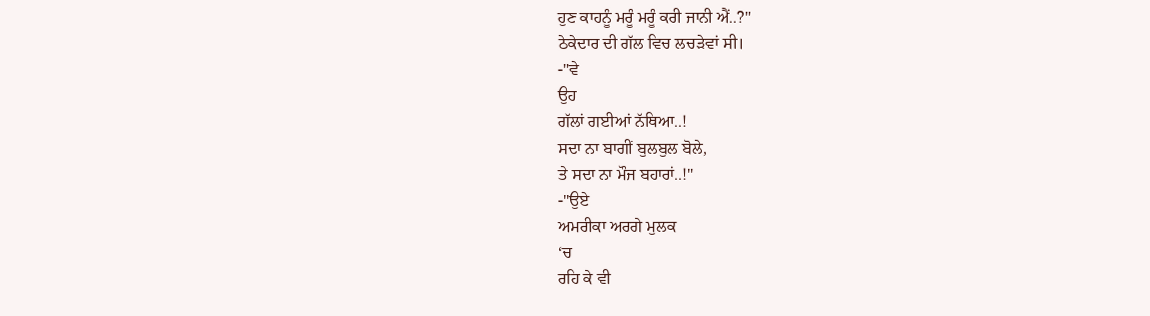ਹੁਣ ਕਾਹਨੂੰ ਮਰੂੰ ਮਰੂੰ ਕਰੀ ਜਾਨੀ ਐਂ..?"
ਠੇਕੇਦਾਰ ਦੀ ਗੱਲ ਵਿਚ ਲਚੜੇਵਾਂ ਸੀ।
-"ਵੇ
ਉਹ
ਗੱਲਾਂ ਗਈਆਂ ਨੱਥਿਆ..!
ਸਦਾ ਨਾ ਬਾਗੀਂ ਬੁਲਬੁਲ ਬੋਲੇ,
ਤੇ ਸਦਾ ਨਾ ਮੌਜ ਬਹਾਰਾਂ..!"
-"ਉਏ
ਅਮਰੀਕਾ ਅਰਗੇ ਮੁਲਕ
‘ਚ
ਰਹਿ ਕੇ ਵੀ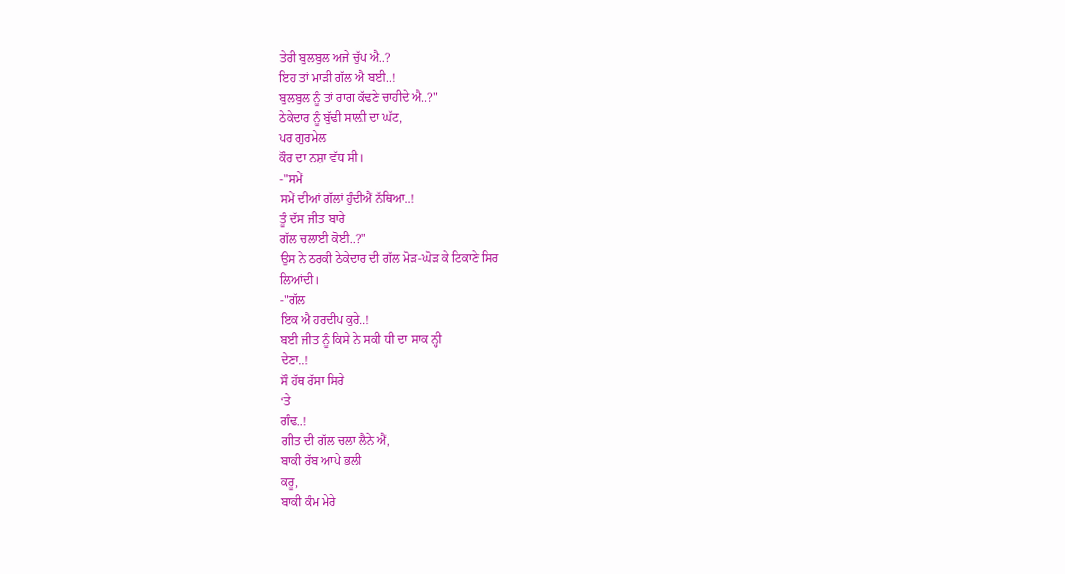ਤੇਰੀ ਬੁਲਬੁਲ ਅਜੇ ਚੁੱਪ ਐ..?
ਇਹ ਤਾਂ ਮਾੜੀ ਗੱਲ ਐ ਬਈ..!
ਬੁਲਬੁਲ ਨੂੰ ਤਾਂ ਰਾਗ ਕੱਢਣੇ ਚਾਹੀਦੇ ਐ..?"
ਠੇਕੇਦਾਰ ਨੂੰ ਬੁੱਢੀ ਸਾਲ਼ੀ ਦਾ ਘੱਟ,
ਪਰ ਗੁਰਮੇਲ
ਕੌਰ ਦਾ ਨਸ਼ਾ ਵੱਧ ਸੀ।
-"ਸਮੇਂ
ਸਮੇਂ ਦੀਆਂ ਗੱਲਾਂ ਹੁੰਦੀਐਂ ਨੱਥਿਆ..!
ਤੂੰ ਦੱਸ ਜੀਤ ਬਾਰੇ
ਗੱਲ ਚਲਾਈ ਕੋਈ..?"
ਉਸ ਨੇ ਠਰਕੀ ਠੇਕੇਦਾਰ ਦੀ ਗੱਲ ਮੋੜ-ਘੋੜ ਕੇ ਟਿਕਾਣੇ ਸਿਰ
ਲਿਆਂਦੀ।
-"ਗੱਲ
ਇਕ ਐ ਹਰਦੀਪ ਕੁਰੇ..!
ਬਈ ਜੀਤ ਨੂੰ ਕਿਸੇ ਨੇ ਸਕੀ ਧੀ ਦਾ ਸਾਕ ਨ੍ਹੀ
ਦੇਣਾ..!
ਸੌ ਹੱਥ ਰੱਸਾ ਸਿਰੇ
‘ਤੇ
ਗੰਢ..!
ਗੀਤ ਦੀ ਗੱਲ ਚਲਾ ਲੈਨੇ ਐਂ,
ਬਾਕੀ ਰੱਬ ਆਪੇ ਭਲੀ
ਕਰੂ,
ਬਾਕੀ ਕੰਮ ਮੇਰੇ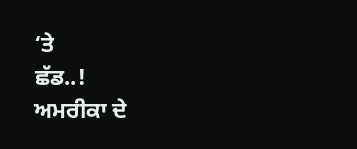‘ਤੇ
ਛੱਡ..!
ਅਮਰੀਕਾ ਦੇ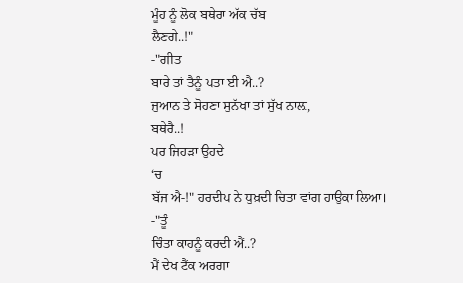ਮੂੰਹ ਨੂੰ ਲੋਕ ਬਥੇਰਾ ਅੱਕ ਚੱਬ
ਲੈਣਗੇ..!"
-"ਗੀਤ
ਬਾਰੇ ਤਾਂ ਤੈਨੂੰ ਪਤਾ ਈ ਐ..?
ਜੁਆਨ ਤੇ ਸੋਹਣਾ ਸੁਨੱਖਾ ਤਾਂ ਸੁੱਖ ਨਾਲ਼,
ਬਥੇਰੈ..!
ਪਰ ਜਿਹੜਾ ਉਹਦੇ
‘ਚ
ਬੱਜ ਐ-!" ਹਰਦੀਪ ਨੇ ਧੁਖ਼ਦੀ ਚਿਤਾ ਵਾਂਗ ਹਾਉਕਾ ਲਿਆ।
-"ਤੂੰ
ਚਿੰਤਾ ਕਾਹਨੂੰ ਕਰਦੀ ਐਂ..?
ਮੈਂ ਦੇਖ ਟੈਂਕ ਅਰਗਾ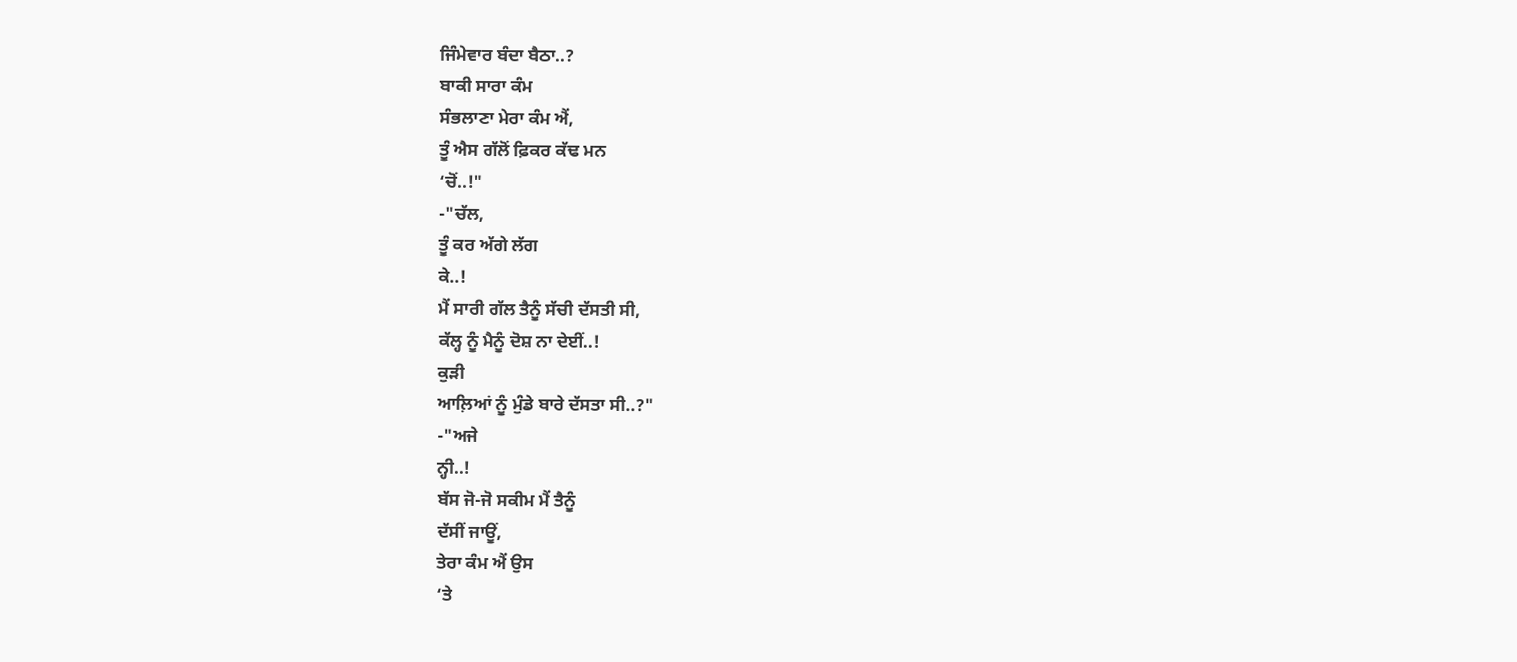ਜਿੰਮੇਵਾਰ ਬੰਦਾ ਬੈਠਾ..?
ਬਾਕੀ ਸਾਰਾ ਕੰਮ
ਸੰਭਲਾਣਾ ਮੇਰਾ ਕੰਮ ਐਂ,
ਤੂੰ ਐਸ ਗੱਲੋਂ ਫ਼ਿਕਰ ਕੱਢ ਮਨ
‘ਚੋਂ..!"
-"ਚੱਲ,
ਤੂੰ ਕਰ ਅੱਗੇ ਲੱਗ
ਕੇ..!
ਮੈਂ ਸਾਰੀ ਗੱਲ ਤੈਨੂੰ ਸੱਚੀ ਦੱਸਤੀ ਸੀ,
ਕੱਲ੍ਹ ਨੂੰ ਮੈਨੂੰ ਦੋਸ਼ ਨਾ ਦੇਈਂ..!
ਕੁੜੀ
ਆਲ਼ਿਆਂ ਨੂੰ ਮੁੰਡੇ ਬਾਰੇ ਦੱਸਤਾ ਸੀ..?"
-"ਅਜੇ
ਨ੍ਹੀ..!
ਬੱਸ ਜੋ-ਜੋ ਸਕੀਮ ਮੈਂ ਤੈਨੂੰ
ਦੱਸੀਂ ਜਾਊਂ,
ਤੇਰਾ ਕੰਮ ਐਂ ਉਸ
‘ਤੇ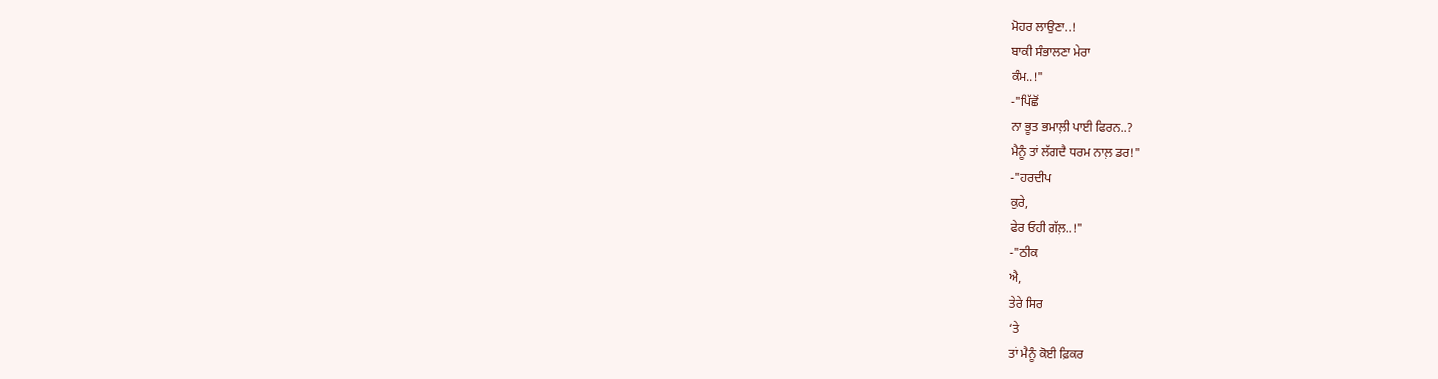ਮੋਹਰ ਲਾਉਣਾ..!
ਬਾਕੀ ਸੰਭਾਲਣਾ ਮੇਰਾ
ਕੰਮ..!"
-"ਪਿੱਛੋਂ
ਨਾ ਭੂਤ ਭਮਾਲ਼ੀ ਪਾਈ ਫਿਰਨ..?
ਮੈਨੂੰ ਤਾਂ ਲੱਗਦੈ ਧਰਮ ਨਾਲ਼ ਡਰ!"
-"ਹਰਦੀਪ
ਕੁਰੇ,
ਫੇਰ ਓਹੀ ਗੱਲ਼..!"
-"ਠੀਕ
ਐ,
ਤੇਰੇ ਸਿਰ
‘ਤੇ
ਤਾਂ ਮੈਨੂੰ ਕੋਈ ਫ਼ਿਕਰ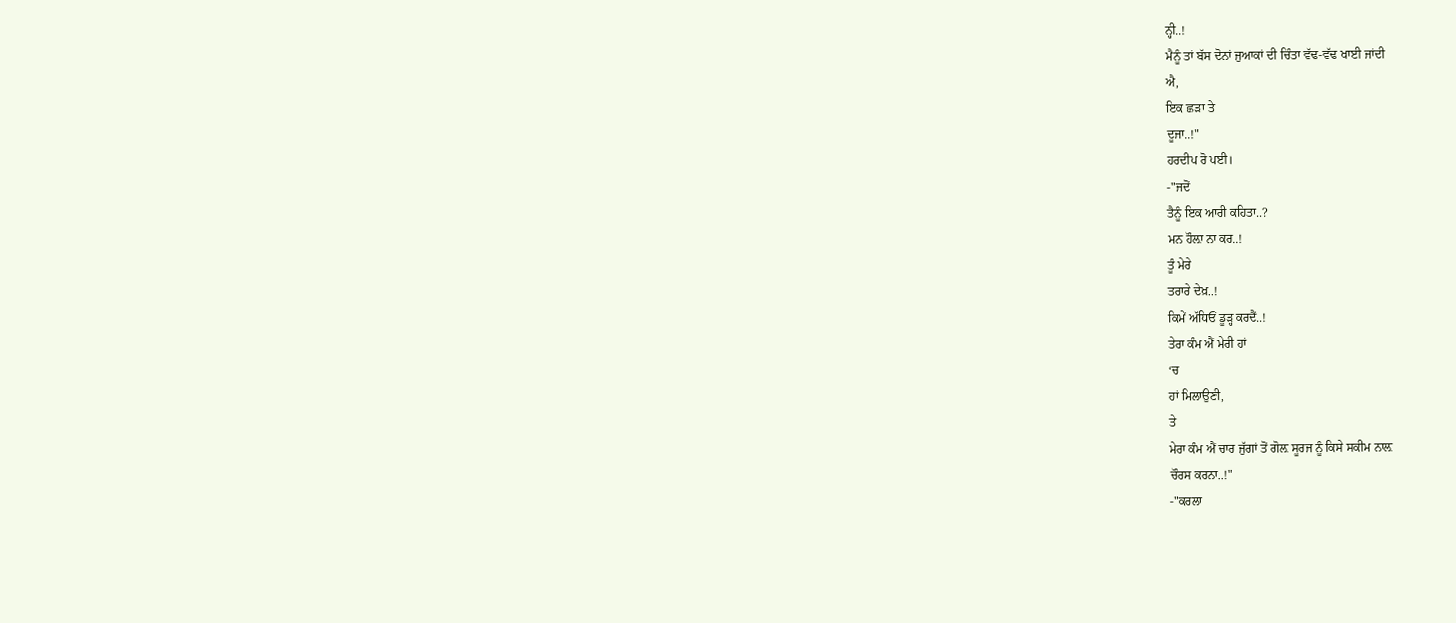ਨ੍ਹੀ..!
ਮੈਨੂੰ ਤਾਂ ਬੱਸ ਦੋਨਾਂ ਜੁਆਕਾਂ ਦੀ ਚਿੰਤਾ ਵੱਢ-ਵੱਢ ਖਾਈ ਜਾਂਦੀ
ਐ,
ਇਕ ਛੜਾ ਤੇ
ਦੂਜਾ..!"
ਹਰਦੀਪ ਰੋ ਪਈ।
-"ਜਦੋਂ
ਤੈਨੂੰ ਇਕ ਆਰੀ ਕਹਿਤਾ..?
ਮਨ ਹੌਲ਼ਾ ਨਾ ਕਰ..!
ਤੂੰ ਮੇਰੇ
ਤਰਾਰੇ ਦੇਖ਼..!
ਕਿਮੇਂ ਅੱਧਿਓਂ ਡੂੜ੍ਹ ਕਰਦੈਂ..!
ਤੇਰਾ ਕੰਮ ਐਂ ਮੇਰੀ ਹਾਂ
‘ਚ
ਹਾਂ ਮਿਲਾਉਣੀ,
ਤੇ
ਮੇਰਾ ਕੰਮ ਐਂ ਚਾਰ ਜੁੱਗਾਂ ਤੋਂ ਗੋਲ਼ ਸੂਰਜ ਨੂੰ ਕਿਸੇ ਸਕੀਮ ਨਾਲ਼
ਚੌਰਸ ਕਰਨਾ..!"
-"ਕਰਲਾ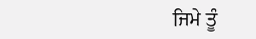ਜਿਮੇ ਤੂੰ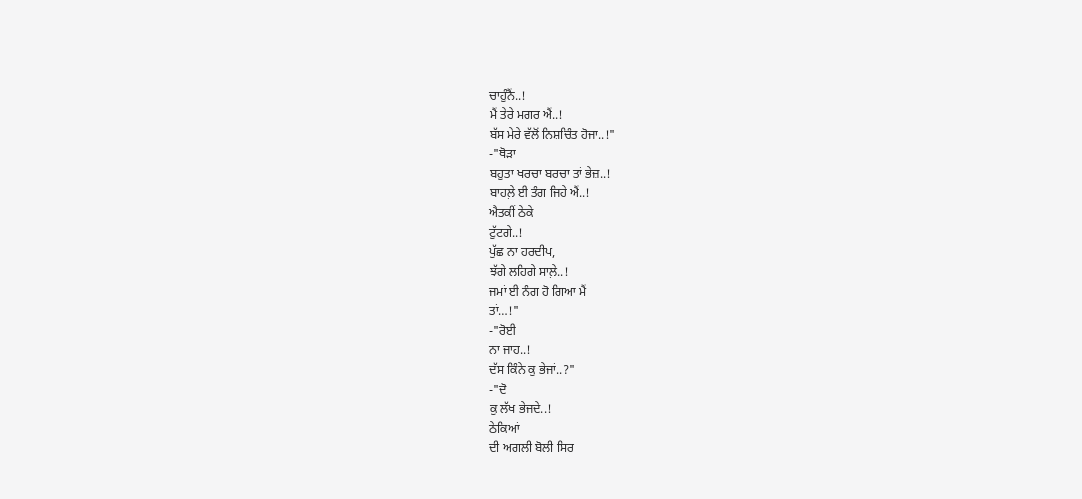ਚਾਹੁੰਨੈਂ..!
ਮੈਂ ਤੇਰੇ ਮਗਰ ਐਂ..!
ਬੱਸ ਮੇਰੇ ਵੱਲੋਂ ਨਿਸ਼ਚਿੰਤ ਹੋਜਾ..!"
-"ਥੋੜਾ
ਬਹੁਤਾ ਖਰਚਾ ਬਰਚਾ ਤਾਂ ਭੇਜ਼..!
ਬਾਹਲ਼ੇ ਈ ਤੰਗ ਜਿਹੇ ਐਂ..!
ਐਤਕੀਂ ਠੇਕੇ
ਟੁੱਟਗੇ..!
ਪੁੱਛ ਨਾ ਹਰਦੀਪ,
ਝੱਗੇ ਲਹਿਗੇ ਸਾਲ਼ੇ..!
ਜਮਾਂ ਈ ਨੰਗ ਹੋ ਗਿਆ ਮੈਂ
ਤਾਂ…!"
-"ਰੋਈ
ਨਾ ਜਾਹ..!
ਦੱਸ ਕਿੰਨੇ ਕੁ ਭੇਜਾਂ..?"
-"ਦੋ
ਕੁ ਲੱਖ ਭੇਜਦੇ..!
ਠੇਕਿਆਂ
ਦੀ ਅਗਲੀ ਬੋਲੀ ਸਿਰ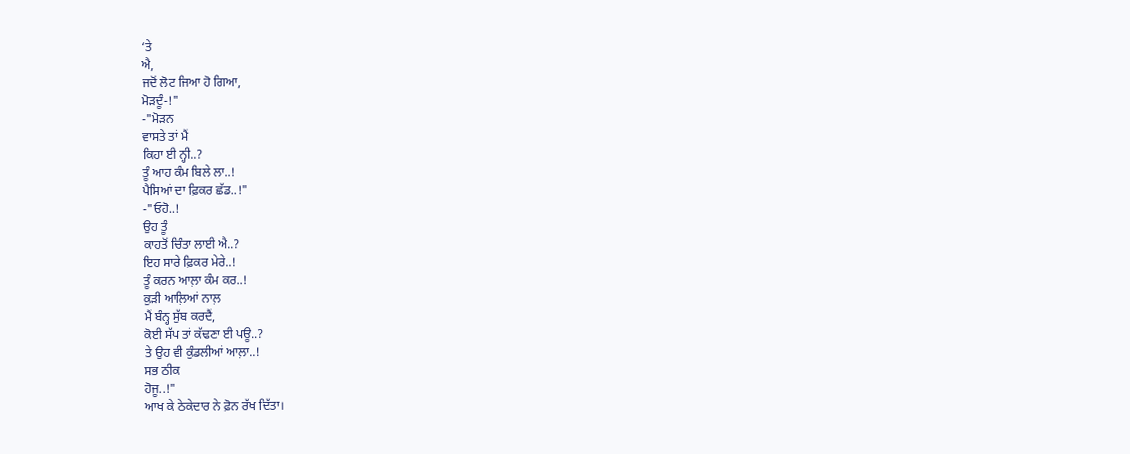‘ਤੇ
ਐ,
ਜਦੋਂ ਲੋਟ ਜਿਆ ਹੋ ਗਿਆ,
ਮੋੜਦੂੰ-!"
-"ਮੋੜਨ
ਵਾਸਤੇ ਤਾਂ ਮੈਂ
ਕਿਹਾ ਈ ਨ੍ਹੀ..?
ਤੂੰ ਆਹ ਕੰਮ ਬਿਲੇ ਲਾ..!
ਪੈਸਿਆਂ ਦਾ ਫ਼ਿਕਰ ਛੱਡ..!"
-"ਓਹੋ..!
ਉਹ ਤੂੰ
ਕਾਹਤੋਂ ਚਿੰਤਾ ਲਾਈ ਐ..?
ਇਹ ਸਾਰੇ ਫ਼ਿਕਰ ਮੇਰੇ..!
ਤੂੰ ਕਰਨ ਆਲ਼ਾ ਕੰਮ ਕਰ..!
ਕੁੜੀ ਆਲ਼ਿਆਂ ਨਾਲ਼
ਮੈਂ ਬੰਨ੍ਹ ਸੁੱਬ ਕਰਦੈਂ,
ਕੋਈ ਸੱਪ ਤਾਂ ਕੱਢਣਾ ਈ ਪਊ..?
ਤੇ ਉਹ ਵੀ ਕੁੰਡਲੀਆਂ ਆਲ਼ਾ..!
ਸਭ ਠੀਕ
ਹੋਜੂ..!"
ਆਖ ਕੇ ਠੇਕੇਦਾਰ ਨੇ ਫ਼ੋਨ ਰੱਖ ਦਿੱਤਾ।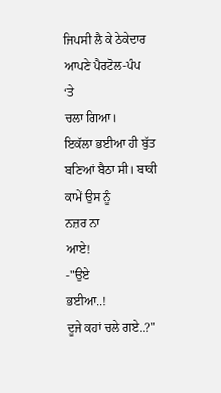ਜਿਪਸੀ ਲੈ ਕੇ ਠੇਕੇਦਾਰ ਆਪਣੇ ਪੈਰਟੋਲ-ਪੰਪ
‘ਤੇ
ਚਲਾ ਗਿਆ।
ਇਕੱਲਾ ਭਈਆ ਹੀ ਬੁੱਤ ਬਣਿਆਂ ਬੈਠਾ ਸੀ। ਬਾਕੀ ਕਾਮੇਂ ਉਸ ਨੂੰ
ਨਜ਼ਰ ਨਾ
ਆਏ!
-"ਉਏ
ਭਈਆ..!
ਦੂਜੇ ਕਹਾਂ ਚਲੇ ਗਏ..?"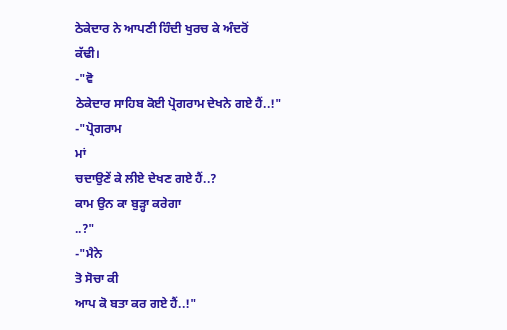ਠੇਕੇਦਾਰ ਨੇ ਆਪਣੀ ਹਿੰਦੀ ਖੁਰਚ ਕੇ ਅੰਦਰੋਂ
ਕੱਢੀ।
-"ਵੋ
ਠੇਕੇਦਾਰ ਸਾਹਿਬ ਕੋਈ ਪ੍ਰੋਗਰਾਮ ਦੇਖਨੇ ਗਏ ਹੈਂ..!"
-"ਪ੍ਰੋਗਰਾਮ
ਮਾਂ
ਚਦਾਉਣੇਂ ਕੇ ਲੀਏ ਦੇਖਣ ਗਏ ਹੈਂ..?
ਕਾਮ ਉਨ ਕਾ ਬੁੜ੍ਹਾ ਕਰੇਗਾ
..?"
-"ਮੈਨੇ
ਤੋ ਸੋਚਾ ਕੀ
ਆਪ ਕੋ ਬਤਾ ਕਰ ਗਏ ਹੈਂ..!"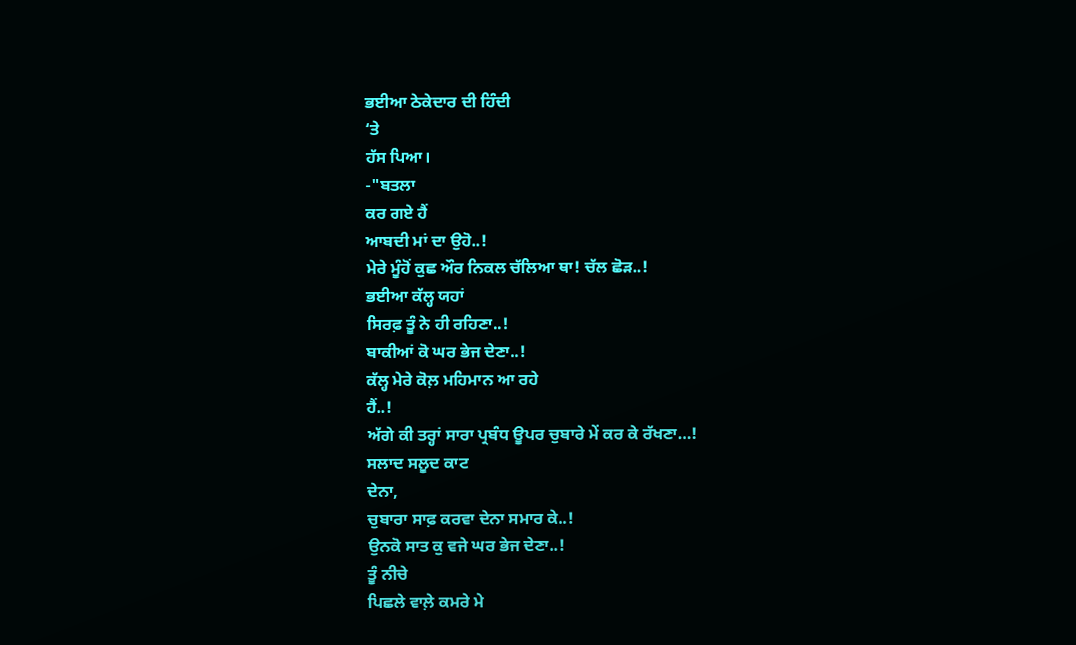ਭਈਆ ਠੇਕੇਦਾਰ ਦੀ ਹਿੰਦੀ
‘ਤੇ
ਹੱਸ ਪਿਆ।
-"ਬਤਲਾ
ਕਰ ਗਏ ਹੈਂ
ਆਬਦੀ ਮਾਂ ਦਾ ਉਹੋ..!
ਮੇਰੇ ਮੂੰਹੋਂ ਕੁਛ ਔਰ ਨਿਕਲ ਚੱਲਿਆ ਥਾ! ਚੱਲ ਛੋੜ..!
ਭਈਆ ਕੱਲ੍ਹ ਯਹਾਂ
ਸਿਰਫ਼ ਤੂੰ ਨੇ ਹੀ ਰਹਿਣਾ..!
ਬਾਕੀਆਂ ਕੋ ਘਰ ਭੇਜ ਦੇਣਾ..!
ਕੱਲ੍ਹ ਮੇਰੇ ਕੋਲ਼ ਮਹਿਮਾਨ ਆ ਰਹੇ
ਹੈਂ..!
ਅੱਗੇ ਕੀ ਤਰ੍ਹਾਂ ਸਾਰਾ ਪ੍ਰਬੰਧ ਊਪਰ ਚੁਬਾਰੇ ਮੇਂ ਕਰ ਕੇ ਰੱਖਣਾ…!
ਸਲਾਦ ਸਲੂਦ ਕਾਟ
ਦੇਨਾ,
ਚੁਬਾਰਾ ਸਾਫ਼ ਕਰਵਾ ਦੇਨਾ ਸਮਾਰ ਕੇ..!
ਉਨਕੋ ਸਾਤ ਕੁ ਵਜੇ ਘਰ ਭੇਜ ਦੇਣਾ..!
ਤੂੰ ਨੀਚੇ
ਪਿਛਲੇ ਵਾਲ਼ੇ ਕਮਰੇ ਮੇ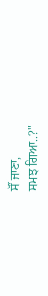ਸੌਂ ਜਾਣਾ,
ਸਮਝ ਗਿਆ..?"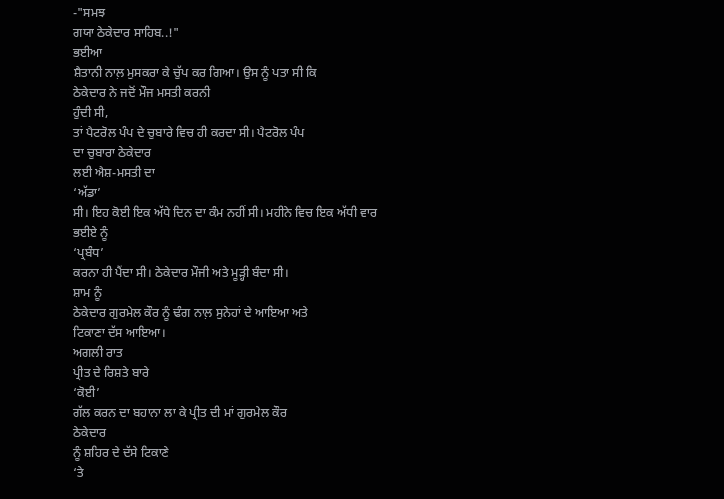-"ਸਮਝ
ਗਯਾ ਠੇਕੇਦਾਰ ਸਾਹਿਬ..!"
ਭਈਆ
ਸ਼ੈਤਾਨੀ ਨਾਲ਼ ਮੁਸਕਰਾ ਕੇ ਚੁੱਪ ਕਰ ਗਿਆ। ਉਸ ਨੂੰ ਪਤਾ ਸੀ ਕਿ
ਠੇਕੇਦਾਰ ਨੇ ਜਦੋਂ ਮੌਜ ਮਸਤੀ ਕਰਨੀ
ਹੁੰਦੀ ਸੀ,
ਤਾਂ ਪੈਟਰੋਲ ਪੰਪ ਦੇ ਚੁਬਾਰੇ ਵਿਚ ਹੀ ਕਰਦਾ ਸੀ। ਪੈਟਰੋਲ ਪੰਪ
ਦਾ ਚੁਬਾਰਾ ਠੇਕੇਦਾਰ
ਲਈ ਐਸ਼-ਮਸਤੀ ਦਾ
‘ਅੱਡਾ’
ਸੀ। ਇਹ ਕੋਈ ਇਕ ਅੱਧੇ ਦਿਨ ਦਾ ਕੰਮ ਨਹੀਂ ਸੀ। ਮਹੀਨੇ ਵਿਚ ਇਕ ਅੱਧੀ ਵਾਰ
ਭਈਏ ਨੂੰ
‘ਪ੍ਰਬੰਧ’
ਕਰਨਾ ਹੀ ਪੈਂਦਾ ਸੀ। ਠੇਕੇਦਾਰ ਮੌਜੀ ਅਤੇ ਮੂੜ੍ਹੀ ਬੰਦਾ ਸੀ।
ਸ਼ਾਮ ਨੂੰ
ਠੇਕੇਦਾਰ ਗੁਰਮੇਲ ਕੌਰ ਨੂੰ ਢੰਗ ਨਾਲ਼ ਸੁਨੇਹਾਂ ਦੇ ਆਇਆ ਅਤੇ
ਟਿਕਾਣਾ ਦੱਸ ਆਇਆ।
ਅਗਲੀ ਰਾਤ
ਪ੍ਰੀਤ ਦੇ ਰਿਸ਼ਤੇ ਬਾਰੇ
‘ਕੋਈ’
ਗੱਲ ਕਰਨ ਦਾ ਬਹਾਨਾ ਲਾ ਕੇ ਪ੍ਰੀਤ ਦੀ ਮਾਂ ਗੁਰਮੇਲ ਕੌਰ
ਠੇਕੇਦਾਰ
ਨੂੰ ਸ਼ਹਿਰ ਦੇ ਦੱਸੇ ਟਿਕਾਣੇ
‘ਤੇ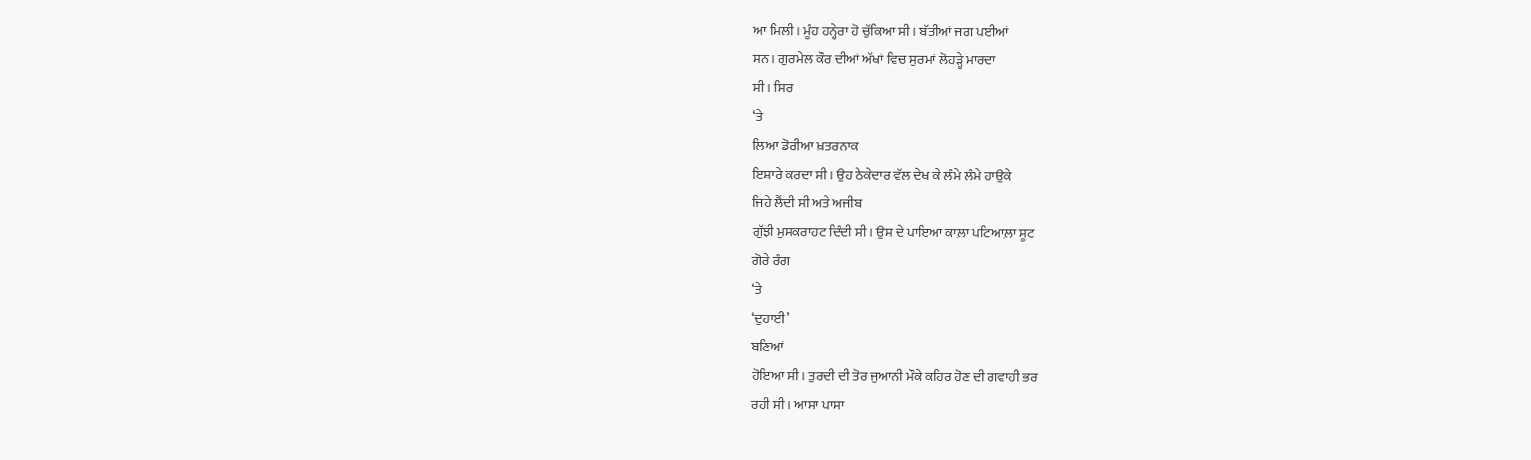ਆ ਮਿਲੀ। ਮੂੰਹ ਹਨ੍ਹੇਰਾ ਹੋ ਚੁੱਕਿਆ ਸੀ। ਬੱਤੀਆਂ ਜਗ ਪਈਆਂ
ਸਨ। ਗੁਰਮੇਲ ਕੌਰ ਦੀਆਂ ਅੱਖਾਂ ਵਿਚ ਸੁਰਮਾਂ ਲੋਹੜ੍ਹੇ ਮਾਰਦਾ
ਸੀ। ਸਿਰ
‘ਤੇ
ਲਿਆ ਡੋਰੀਆ ਖ਼ਤਰਨਾਕ
ਇਸ਼ਾਰੇ ਕਰਦਾ ਸੀ। ਉਹ ਠੇਕੇਦਾਰ ਵੱਲ ਦੇਖ ਕੇ ਲੰਮੇ ਲੰਮੇ ਹਾਉਕੇ
ਜਿਹੇ ਲੈਂਦੀ ਸੀ ਅਤੇ ਅਜੀਬ
ਗੁੱਝੀ ਮੁਸਕਰਾਹਟ ਦਿੰਦੀ ਸੀ। ਉਸ ਦੇ ਪਾਇਆ ਕਾਲ਼ਾ ਪਟਿਆਲ਼ਾ ਸੂਟ
ਗੋਰੇ ਰੰਗ
‘ਤੇ
‘ਦੁਹਾਈ’
ਬਣਿਆਂ
ਹੋਇਆ ਸੀ। ਤੁਰਦੀ ਦੀ ਤੋਰ ਜੁਆਨੀ ਮੌਕੇ ਕਹਿਰ ਹੋਣ ਦੀ ਗਵਾਹੀ ਭਰ
ਰਹੀ ਸੀ। ਆਸਾ ਪਾਸਾ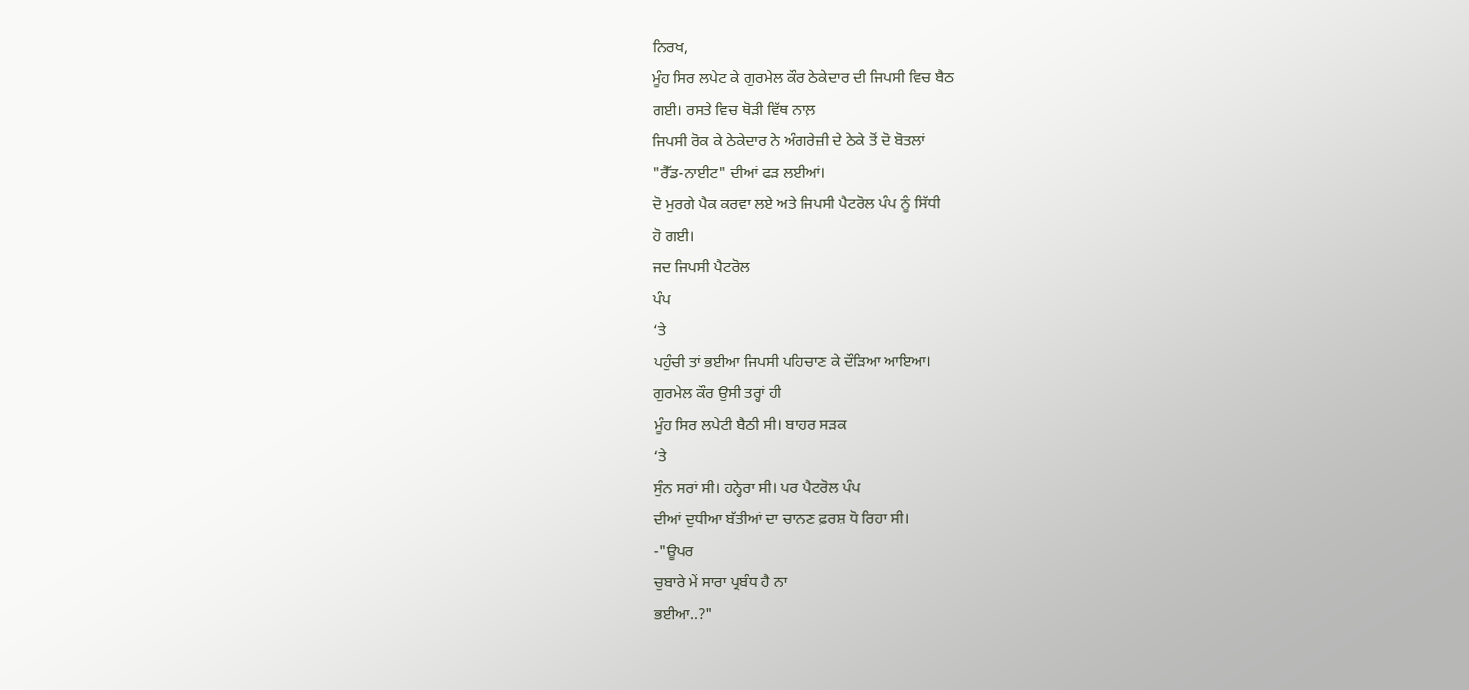ਨਿਰਖ,
ਮੂੰਹ ਸਿਰ ਲਪੇਟ ਕੇ ਗੁਰਮੇਲ ਕੌਰ ਠੇਕੇਦਾਰ ਦੀ ਜਿਪਸੀ ਵਿਚ ਬੈਠ
ਗਈ। ਰਸਤੇ ਵਿਚ ਥੋੜੀ ਵਿੱਥ ਨਾਲ਼
ਜਿਪਸੀ ਰੋਕ ਕੇ ਠੇਕੇਦਾਰ ਨੇ ਅੰਗਰੇਜ਼ੀ ਦੇ ਠੇਕੇ ਤੋਂ ਦੋ ਬੋਤਲਾਂ
"ਰੈੱਡ-ਨਾਈਟ" ਦੀਆਂ ਫੜ ਲਈਆਂ।
ਦੋ ਮੁਰਗੇ ਪੈਕ ਕਰਵਾ ਲਏ ਅਤੇ ਜਿਪਸੀ ਪੈਟਰੋਲ ਪੰਪ ਨੂੰ ਸਿੱਧੀ
ਹੋ ਗਈ।
ਜਦ ਜਿਪਸੀ ਪੈਟਰੋਲ
ਪੰਪ
‘ਤੇ
ਪਹੁੰਚੀ ਤਾਂ ਭਈਆ ਜਿਪਸੀ ਪਹਿਚਾਣ ਕੇ ਦੌੜਿਆ ਆਇਆ।
ਗੁਰਮੇਲ ਕੌਰ ਉਸੀ ਤਰ੍ਹਾਂ ਹੀ
ਮੂੰਹ ਸਿਰ ਲਪੇਟੀ ਬੈਠੀ ਸੀ। ਬਾਹਰ ਸੜਕ
‘ਤੇ
ਸੁੰਨ ਸਰਾਂ ਸੀ। ਹਨ੍ਹੇਰਾ ਸੀ। ਪਰ ਪੈਟਰੋਲ ਪੰਪ
ਦੀਆਂ ਦੁਧੀਆ ਬੱਤੀਆਂ ਦਾ ਚਾਨਣ ਫ਼ਰਸ਼ ਧੋ ਰਿਹਾ ਸੀ।
-"ਊਪਰ
ਚੁਬਾਰੇ ਮੇਂ ਸਾਰਾ ਪ੍ਰਬੰਧ ਹੈ ਨਾ
ਭਈਆ..?"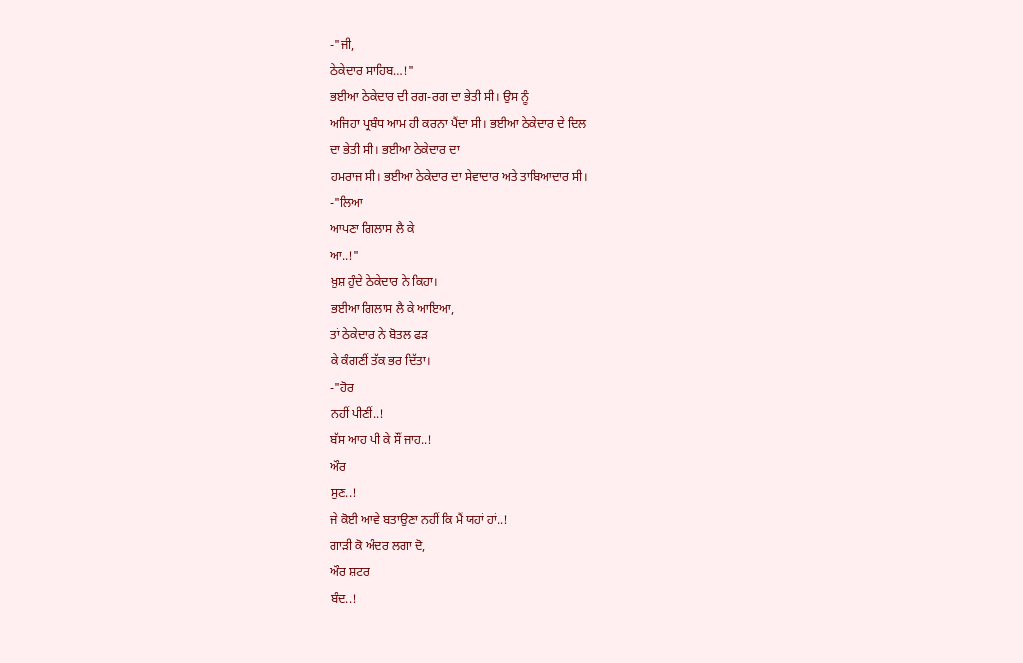-"ਜੀ,
ਠੇਕੇਦਾਰ ਸਾਹਿਬ…!"
ਭਈਆ ਠੇਕੇਦਾਰ ਦੀ ਰਗ-ਰਗ ਦਾ ਭੇਤੀ ਸੀ। ਉਸ ਨੂੰ
ਅਜਿਹਾ ਪ੍ਰਬੰਧ ਆਮ ਹੀ ਕਰਨਾ ਪੈਂਦਾ ਸੀ। ਭਈਆ ਠੇਕੇਦਾਰ ਦੇ ਦਿਲ
ਦਾ ਭੇਤੀ ਸੀ। ਭਈਆ ਠੇਕੇਦਾਰ ਦਾ
ਹਮਰਾਜ ਸੀ। ਭਈਆ ਠੇਕੇਦਾਰ ਦਾ ਸੇਵਾਦਾਰ ਅਤੇ ਤਾਬਿਆਦਾਰ ਸੀ।
-"ਲਿਆ
ਆਪਣਾ ਗਿਲਾਸ ਲੈ ਕੇ
ਆ..!"
ਖ਼ੁਸ਼ ਹੁੰਦੇ ਠੇਕੇਦਾਰ ਨੇ ਕਿਹਾ।
ਭਈਆ ਗਿਲਾਸ ਲੈ ਕੇ ਆਇਆ,
ਤਾਂ ਠੇਕੇਦਾਰ ਨੇ ਬੋਤਲ ਫੜ
ਕੇ ਕੰਗਣੀਂ ਤੱਕ ਭਰ ਦਿੱਤਾ।
-"ਹੋਰ
ਨਹੀਂ ਪੀਣੀਂ..!
ਬੱਸ ਆਹ ਪੀ ਕੇ ਸੌਂ ਜਾਹ..!
ਔਰ
ਸੁਣ..!
ਜੇ ਕੋਈ ਆਵੇ ਬਤਾਉਣਾ ਨਹੀਂ ਕਿ ਮੈਂ ਯਹਾਂ ਹਾਂ..!
ਗਾੜੀ ਕੋ ਅੰਦਰ ਲਗਾ ਦੋ,
ਔਰ ਸ਼ਟਰ
ਬੰਦ..!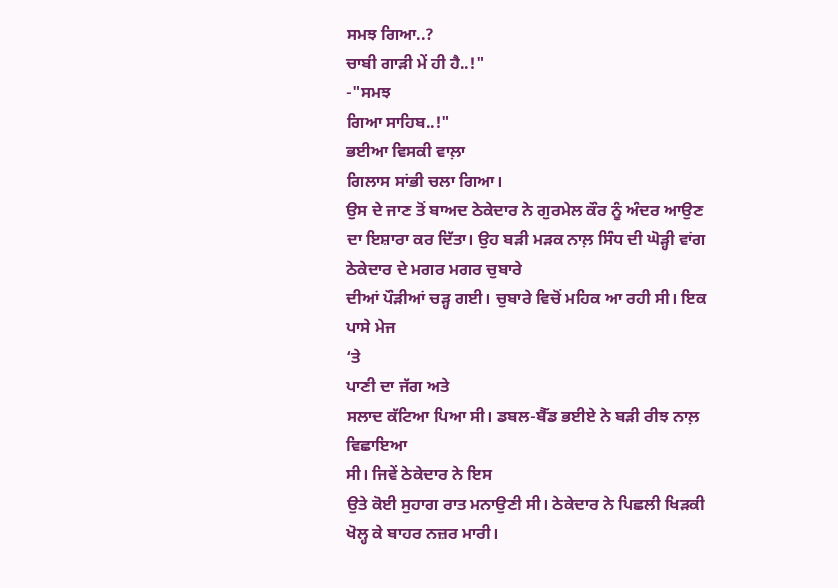ਸਮਝ ਗਿਆ..?
ਚਾਬੀ ਗਾੜੀ ਮੇਂ ਹੀ ਹੈ..!"
-"ਸਮਝ
ਗਿਆ ਸਾਹਿਬ..!"
ਭਈਆ ਵਿਸਕੀ ਵਾਲ਼ਾ
ਗਿਲਾਸ ਸਾਂਭੀ ਚਲਾ ਗਿਆ।
ਉਸ ਦੇ ਜਾਣ ਤੋਂ ਬਾਅਦ ਠੇਕੇਦਾਰ ਨੇ ਗੁਰਮੇਲ ਕੌਰ ਨੂੰ ਅੰਦਰ ਆਉਣ
ਦਾ ਇਸ਼ਾਰਾ ਕਰ ਦਿੱਤਾ। ਉਹ ਬੜੀ ਮੜਕ ਨਾਲ਼ ਸਿੰਧ ਦੀ ਘੋੜ੍ਹੀ ਵਾਂਗ
ਠੇਕੇਦਾਰ ਦੇ ਮਗਰ ਮਗਰ ਚੁਬਾਰੇ
ਦੀਆਂ ਪੌੜੀਆਂ ਚੜ੍ਹ ਗਈ। ਚੁਬਾਰੇ ਵਿਚੋਂ ਮਹਿਕ ਆ ਰਹੀ ਸੀ। ਇਕ
ਪਾਸੇ ਮੇਜ
‘ਤੇ
ਪਾਣੀ ਦਾ ਜੱਗ ਅਤੇ
ਸਲਾਦ ਕੱਟਿਆ ਪਿਆ ਸੀ। ਡਬਲ-ਬੈੱਡ ਭਈਏ ਨੇ ਬੜੀ ਰੀਝ ਨਾਲ਼ ਵਿਛਾਇਆ
ਸੀ। ਜਿਵੇਂ ਠੇਕੇਦਾਰ ਨੇ ਇਸ
ਉਤੇ ਕੋਈ ਸੁਹਾਗ ਰਾਤ ਮਨਾਉਣੀ ਸੀ। ਠੇਕੇਦਾਰ ਨੇ ਪਿਛਲੀ ਖਿੜਕੀ
ਖੋਲ੍ਹ ਕੇ ਬਾਹਰ ਨਜ਼ਰ ਮਾਰੀ।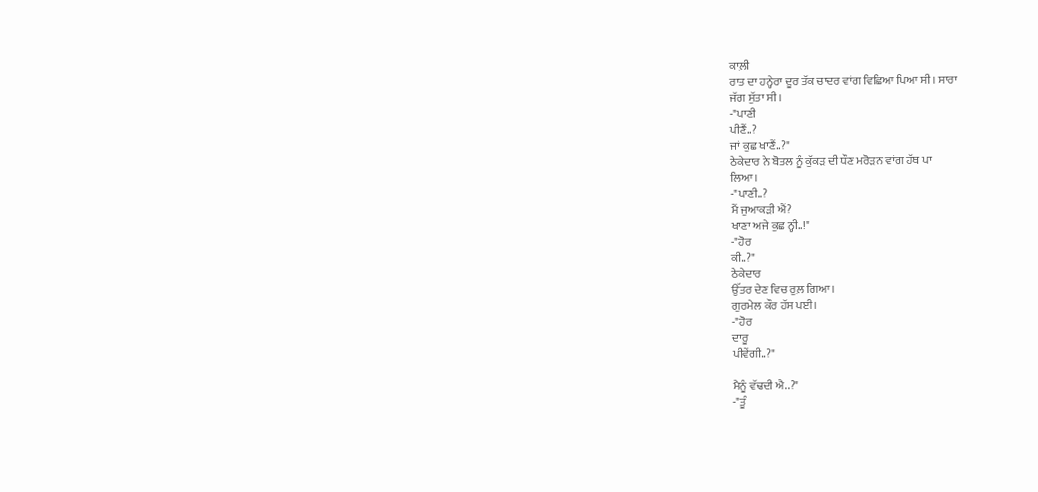ਕਾਲ਼ੀ
ਰਾਤ ਦਾ ਹਨ੍ਹੇਰਾ ਦੂਰ ਤੱਕ ਚਾਦਰ ਵਾਂਗ ਵਿਛਿਆ ਪਿਆ ਸੀ। ਸਾਰਾ
ਜੱਗ ਸੁੱਤਾ ਸੀ।
-"ਪਾਣੀ
ਪੀਣੈਂ..?
ਜਾਂ ਕੁਛ ਖਾਣੈਂ..?"
ਠੇਕੇਦਾਰ ਨੇ ਬੋਤਲ ਨੂੰ ਕੁੱਕੜ ਦੀ ਧੌਣ ਮਰੋੜਨ ਵਾਂਗ ਹੱਥ ਪਾ
ਲਿਆ।
-"ਪਾਣੀ..?
ਮੈਂ ਜੁਆਕੜੀ ਐਂ?
ਖਾਣਾ ਅਜੇ ਕੁਛ ਨ੍ਹੀ..!"
-"ਹੋਰ
ਕੀ..?"
ਠੇਕੇਦਾਰ
ਉੱਤਰ ਦੇਣ ਵਿਚ ਰੁਲ਼ ਗਿਆ।
ਗੁਰਮੇਲ ਕੌਰ ਹੱਸ ਪਈ।
-"ਹੋਰ
ਦਾਰੂ
ਪੀਵੇਂਗੀ..?"

ਮੈਨੂੰ ਵੱਢਦੀ ਐ..?"
-"ਤੂੰ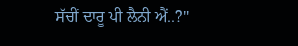ਸੱਚੀਂ ਦਾਰੂ ਪੀ ਲੈਨੀ ਐਂ..?"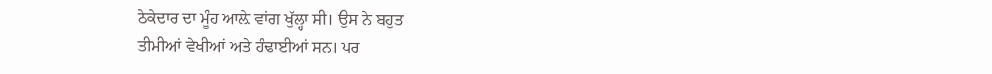ਠੇਕੇਦਾਰ ਦਾ ਮੂੰਹ ਆਲ਼ੇ ਵਾਂਗ ਖੁੱਲ੍ਹਾ ਸੀ। ਉਸ ਨੇ ਬਹੁਤ
ਤੀਮੀਆਂ ਵੇਖੀਆਂ ਅਤੇ ਹੰਢਾਈਆਂ ਸਨ। ਪਰ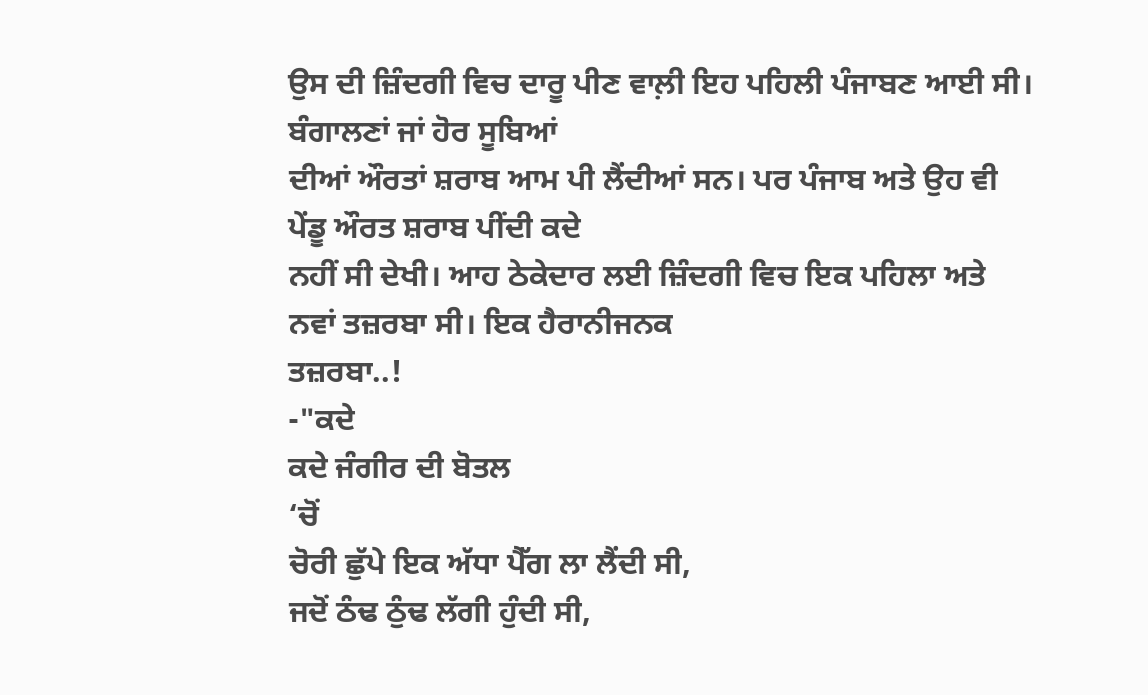ਉਸ ਦੀ ਜ਼ਿੰਦਗੀ ਵਿਚ ਦਾਰੂ ਪੀਣ ਵਾਲ਼ੀ ਇਹ ਪਹਿਲੀ ਪੰਜਾਬਣ ਆਈ ਸੀ।
ਬੰਗਾਲਣਾਂ ਜਾਂ ਹੋਰ ਸੂਬਿਆਂ
ਦੀਆਂ ਔਰਤਾਂ ਸ਼ਰਾਬ ਆਮ ਪੀ ਲੈਂਦੀਆਂ ਸਨ। ਪਰ ਪੰਜਾਬ ਅਤੇ ਉਹ ਵੀ
ਪੇਂਡੂ ਔਰਤ ਸ਼ਰਾਬ ਪੀਂਦੀ ਕਦੇ
ਨਹੀਂ ਸੀ ਦੇਖੀ। ਆਹ ਠੇਕੇਦਾਰ ਲਈ ਜ਼ਿੰਦਗੀ ਵਿਚ ਇਕ ਪਹਿਲਾ ਅਤੇ
ਨਵਾਂ ਤਜ਼ਰਬਾ ਸੀ। ਇਕ ਹੈਰਾਨੀਜਨਕ
ਤਜ਼ਰਬਾ..!
-"ਕਦੇ
ਕਦੇ ਜੰਗੀਰ ਦੀ ਬੋਤਲ
‘ਚੋਂ
ਚੋਰੀ ਛੁੱਪੇ ਇਕ ਅੱਧਾ ਪੈੱਗ ਲਾ ਲੈਂਦੀ ਸੀ,
ਜਦੋਂ ਠੰਢ ਠੁੰਢ ਲੱਗੀ ਹੁੰਦੀ ਸੀ,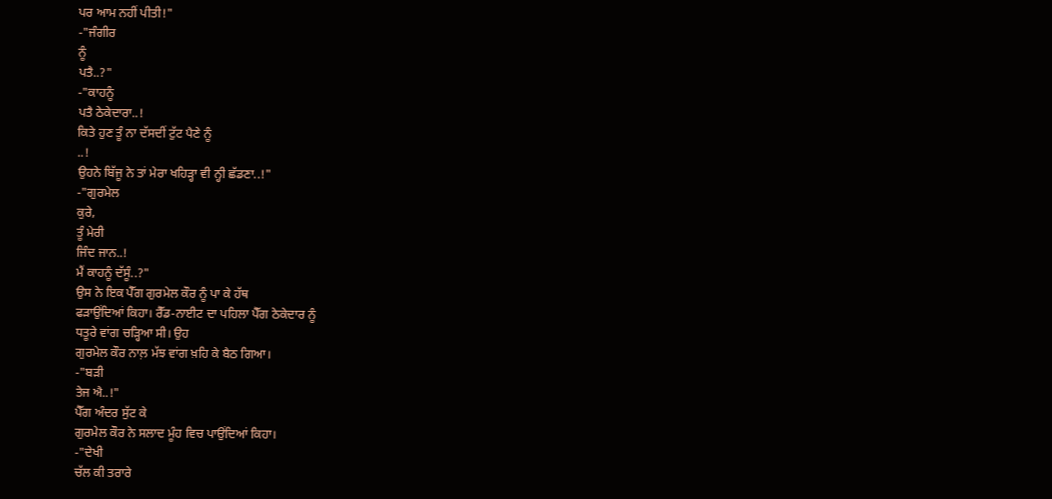ਪਰ ਆਮ ਨਹੀਂ ਪੀਤੀ!"
-"ਜੰਗੀਰ
ਨੂੰ
ਪਤੈ..?"
-"ਕਾਹਨੂੰ
ਪਤੈ ਠੇਕੇਦਾਰਾ..!
ਕਿਤੇ ਹੁਣ ਤੂੰ ਨਾ ਦੱਸਦੀਂ ਟੁੱਟ ਪੈਣੇ ਨੂੰ
..!
ਉਹਨੇ ਬਿੱਜੂ ਨੇ ਤਾਂ ਮੇਰਾ ਖਹਿੜ੍ਹਾ ਵੀ ਨ੍ਹੀ ਛੱਡਣਾ..!"
-"ਗੁਰਮੇਲ
ਕੁਰੇ,
ਤੂੰ ਮੇਰੀ
ਜਿੰਦ ਜਾਨ..!
ਮੈਂ ਕਾਹਨੂੰ ਦੱਸੂੰ..?"
ਉਸ ਨੇ ਇਕ ਪੈੱਗ ਗੁਰਮੇਲ ਕੌਰ ਨੂੰ ਪਾ ਕੇ ਹੱਥ
ਫੜਾਉਂਦਿਆਂ ਕਿਹਾ। ਰੈੱਡ-ਨਾਈਟ ਦਾ ਪਹਿਲਾ ਪੈੱਗ ਠੇਕੇਦਾਰ ਨੂੰ
ਧਤੂਰੇ ਵਾਂਗ ਚੜ੍ਹਿਆ ਸੀ। ਉਹ
ਗੁਰਮੇਲ ਕੌਰ ਨਾਲ਼ ਮੱਝ ਵਾਂਗ ਖ਼ਹਿ ਕੇ ਬੈਠ ਗਿਆ।
-"ਬੜੀ
ਤੇਜ ਐ..!"
ਪੈੱਗ ਅੰਦਰ ਸੁੱਟ ਕੇ
ਗੁਰਮੇਲ ਕੌਰ ਨੇ ਸਲਾਦ ਮੂੰਹ ਵਿਚ ਪਾਉਂਦਿਆਂ ਕਿਹਾ।
-"ਦੇਖੀ
ਚੱਲ ਕੀ ਤਰਾਰੇ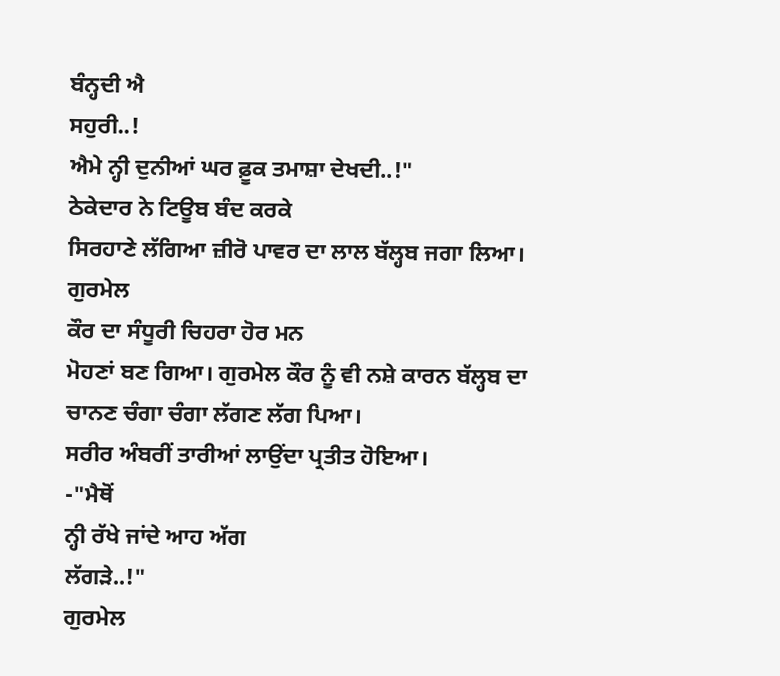ਬੰਨ੍ਹਦੀ ਐ
ਸਹੁਰੀ..!
ਐਮੇ ਨ੍ਹੀ ਦੁਨੀਆਂ ਘਰ ਫ਼ੂਕ ਤਮਾਸ਼ਾ ਦੇਖਦੀ..!"
ਠੇਕੇਦਾਰ ਨੇ ਟਿਊਬ ਬੰਦ ਕਰਕੇ
ਸਿਰਹਾਣੇ ਲੱਗਿਆ ਜ਼ੀਰੋ ਪਾਵਰ ਦਾ ਲਾਲ ਬੱਲ੍ਹਬ ਜਗਾ ਲਿਆ। ਗੁਰਮੇਲ
ਕੌਰ ਦਾ ਸੰਧੂਰੀ ਚਿਹਰਾ ਹੋਰ ਮਨ
ਮੋਹਣਾਂ ਬਣ ਗਿਆ। ਗੁਰਮੇਲ ਕੌਰ ਨੂੰ ਵੀ ਨਸ਼ੇ ਕਾਰਨ ਬੱਲ੍ਹਬ ਦਾ
ਚਾਨਣ ਚੰਗਾ ਚੰਗਾ ਲੱਗਣ ਲੱਗ ਪਿਆ।
ਸਰੀਰ ਅੰਬਰੀਂ ਤਾਰੀਆਂ ਲਾਉਂਦਾ ਪ੍ਰਤੀਤ ਹੋਇਆ।
-"ਮੈਥੋਂ
ਨ੍ਹੀ ਰੱਖੇ ਜਾਂਦੇ ਆਹ ਅੱਗ
ਲੱਗੜੇ..!"
ਗੁਰਮੇਲ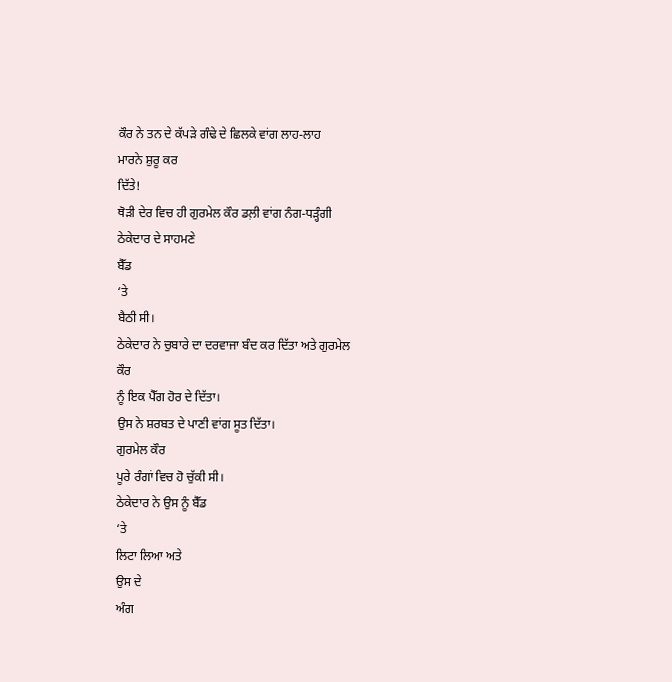ਕੌਰ ਨੇ ਤਨ ਦੇ ਕੱਪੜੇ ਗੰਢੇ ਦੇ ਛਿਲਕੇ ਵਾਂਗ ਲਾਹ-ਲਾਹ
ਮਾਰਨੇ ਸ਼ੁਰੂ ਕਰ
ਦਿੱਤੇ!
ਥੋੜੀ ਦੇਰ ਵਿਚ ਹੀ ਗੁਰਮੇਲ ਕੌਰ ਡਲ਼ੀ ਵਾਂਗ ਨੰਗ-ਧੜ੍ਹੰਗੀ
ਠੇਕੇਦਾਰ ਦੇ ਸਾਹਮਣੇ
ਬੈੱਡ
‘ਤੇ
ਬੈਠੀ ਸੀ।
ਠੇਕੇਦਾਰ ਨੇ ਚੁਬਾਰੇ ਦਾ ਦਰਵਾਜਾ ਬੰਦ ਕਰ ਦਿੱਤਾ ਅਤੇ ਗੁਰਮੇਲ
ਕੌਰ
ਨੂੰ ਇਕ ਪੈੱਗ ਹੋਰ ਦੇ ਦਿੱਤਾ।
ਉਸ ਨੇ ਸ਼ਰਬਤ ਦੇ ਪਾਣੀ ਵਾਂਗ ਸੂਤ ਦਿੱਤਾ।
ਗੁਰਮੇਲ ਕੌਰ
ਪੂਰੇ ਰੰਗਾਂ ਵਿਚ ਹੋ ਚੁੱਕੀ ਸੀ।
ਠੇਕੇਦਾਰ ਨੇ ਉਸ ਨੂੰ ਬੈੱਡ
‘ਤੇ
ਲਿਟਾ ਲਿਆ ਅਤੇ
ਉਸ ਦੇ
ਅੰਗ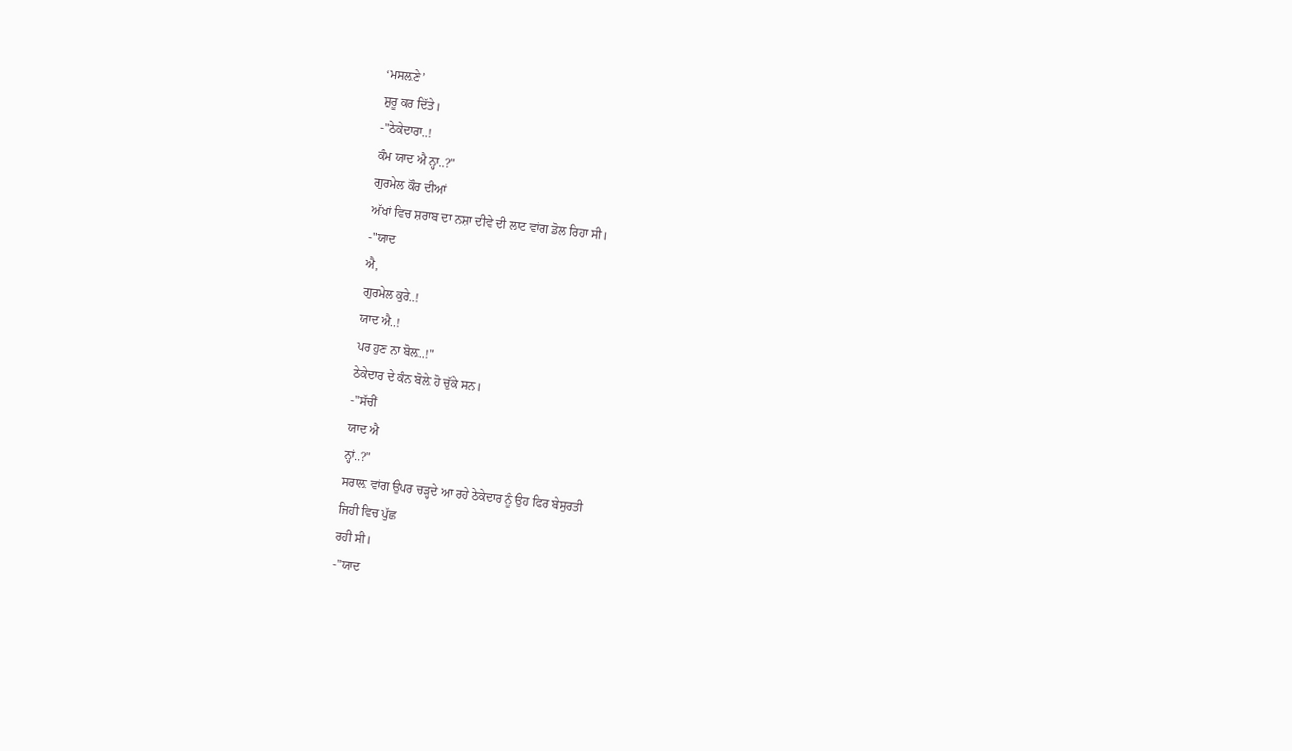‘ਮਸਲ਼ਣੇ’
ਸ਼ੁਰੂ ਕਰ ਦਿੱਤੇ।
-"ਠੇਕੇਦਾਰਾ..!
ਕੰਮ ਯਾਦ ਐ ਨ੍ਹਾ..?"
ਗੁਰਮੇਲ ਕੌਰ ਦੀਆਂ
ਅੱਖਾਂ ਵਿਚ ਸ਼ਰਾਬ ਦਾ ਨਸ਼ਾ ਦੀਵੇ ਦੀ ਲਾਟ ਵਾਂਗ ਡੋਲ ਰਿਹਾ ਸੀ।
-"ਯਾਦ
ਐ,
ਗੁਰਮੇਲ ਕੁਰੇ..!
ਯਾਦ ਐ..!
ਪਰ ਹੁਣ ਨਾ ਬੋਲ਼..!"
ਠੇਕੇਦਾਰ ਦੇ ਕੰਨ ਬੋਲ਼ੇ ਹੋ ਚੁੱਕੇ ਸਨ।
-"ਸੱਚੀਂ
ਯਾਦ ਐ
ਨ੍ਹਾਂ..?"
ਸਰਾਲ਼ ਵਾਂਗ ਉਪਰ ਚੜ੍ਹਦੇ ਆ ਰਹੇ ਠੇਕੇਦਾਰ ਨੂੰ ਉਹ ਫਿਰ ਬੇਸੁਰਤੀ
ਜਿਹੀ ਵਿਚ ਪੁੱਛ
ਰਹੀ ਸੀ।
-"ਯਾਦ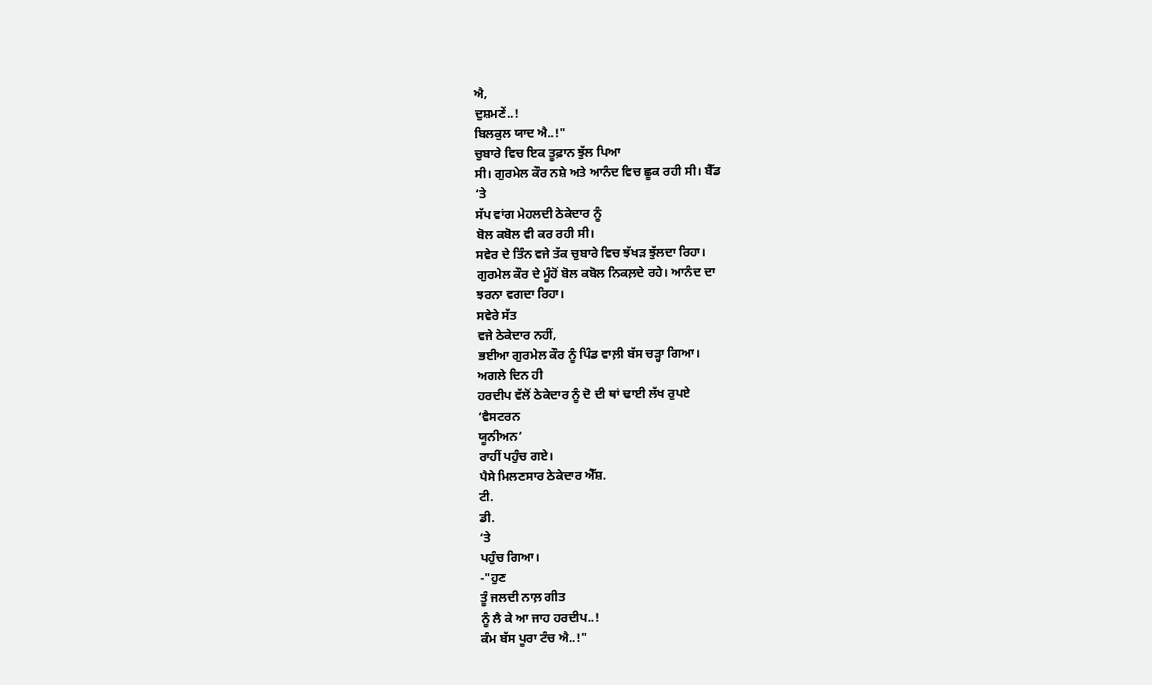ਐ,
ਦੁਸ਼ਮਣੇਂ..!
ਬਿਲਕੁਲ ਯਾਦ ਐ..!"
ਚੁਬਾਰੇ ਵਿਚ ਇਕ ਤੂਫ਼ਾਨ ਝੁੱਲ ਪਿਆ
ਸੀ। ਗੁਰਮੇਲ ਕੌਰ ਨਸ਼ੇ ਅਤੇ ਆਨੰਦ ਵਿਚ ਛੂਕ ਰਹੀ ਸੀ। ਬੈੱਡ
‘ਤੇ
ਸੱਪ ਵਾਂਗ ਮੇਹਲਦੀ ਠੇਕੇਦਾਰ ਨੂੰ
ਬੋਲ ਕਬੋਲ ਵੀ ਕਰ ਰਹੀ ਸੀ।
ਸਵੇਰ ਦੇ ਤਿੰਨ ਵਜੇ ਤੱਕ ਚੁਬਾਰੇ ਵਿਚ ਝੱਖੜ ਝੁੱਲਦਾ ਰਿਹਾ।
ਗੁਰਮੇਲ ਕੌਰ ਦੇ ਮੂੰਹੋਂ ਬੋਲ ਕਬੋਲ ਨਿਕਲ਼ਦੇ ਰਹੇ। ਆਨੰਦ ਦਾ
ਝਰਨਾ ਵਗਦਾ ਰਿਹਾ।
ਸਵੇਰੇ ਸੱਤ
ਵਜੇ ਠੇਕੇਦਾਰ ਨਹੀਂ,
ਭਈਆ ਗੁਰਮੇਲ ਕੌਰ ਨੂੰ ਪਿੰਡ ਵਾਲ਼ੀ ਬੱਸ ਚੜ੍ਹਾ ਗਿਆ।
ਅਗਲੇ ਦਿਨ ਹੀ
ਹਰਦੀਪ ਵੱਲੋਂ ਠੇਕੇਦਾਰ ਨੂੰ ਦੋ ਦੀ ਥਾਂ ਢਾਈ ਲੱਖ ਰੁਪਏ
‘ਵੈਸਟਰਨ
ਯੂਨੀਅਨ’
ਰਾਹੀਂ ਪਹੁੰਚ ਗਏ।
ਪੈਸੇ ਮਿਲਣਸਾਰ ਠੇਕੇਦਾਰ ਐੱਸ਼.
ਟੀ.
ਡੀ.
‘ਤੇ
ਪਹੁੰਚ ਗਿਆ।
-"ਹੁਣ
ਤੂੰ ਜਲਦੀ ਨਾਲ਼ ਗੀਤ
ਨੂੰ ਲੈ ਕੇ ਆ ਜਾਹ ਹਰਦੀਪ..!
ਕੰਮ ਬੱਸ ਪੂਰਾ ਟੰਚ ਐ..!"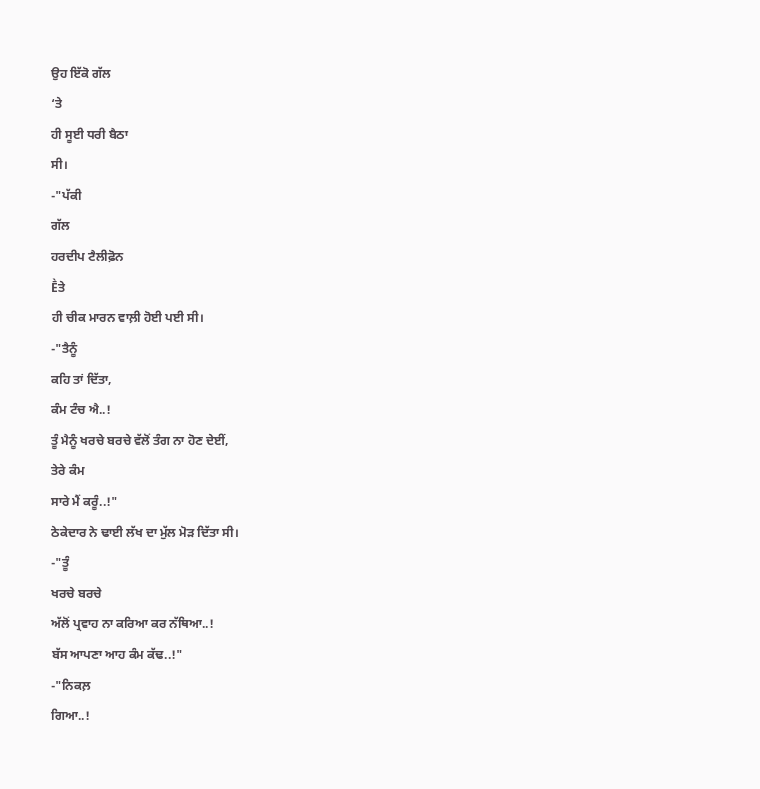ਉਹ ਇੱਕੋ ਗੱਲ
‘ਤੇ
ਹੀ ਸੂਈ ਧਰੀ ਬੈਠਾ
ਸੀ।
-"ਪੱਕੀ
ਗੱਲ
ਹਰਦੀਪ ਟੈਲੀਫ਼ੋਨ
Ḕਤੇ
ਹੀ ਚੀਕ ਮਾਰਨ ਵਾਲ਼ੀ ਹੋਈ ਪਈ ਸੀ।
-"ਤੈਨੂੰ
ਕਹਿ ਤਾਂ ਦਿੱਤਾ,
ਕੰਮ ਟੰਚ ਐ..!
ਤੂੰ ਮੈਨੂੰ ਖਰਚੇ ਬਰਚੇ ਵੱਲੋਂ ਤੰਗ ਨਾ ਹੋਣ ਦੇਈਂ,
ਤੇਰੇ ਕੰਮ
ਸਾਰੇ ਮੈਂ ਕਰੂੰ..!"
ਠੇਕੇਦਾਰ ਨੇ ਢਾਈ ਲੱਖ ਦਾ ਮੁੱਲ ਮੋੜ ਦਿੱਤਾ ਸੀ।
-"ਤੂੰ
ਖਰਚੇ ਬਰਚੇ
ਅੱਲੋਂ ਪ੍ਰਵਾਹ ਨਾ ਕਰਿਆ ਕਰ ਨੱਥਿਆ..!
ਬੱਸ ਆਪਣਾ ਆਹ ਕੰਮ ਕੱਢ..!"
-"ਨਿਕਲ਼
ਗਿਆ..!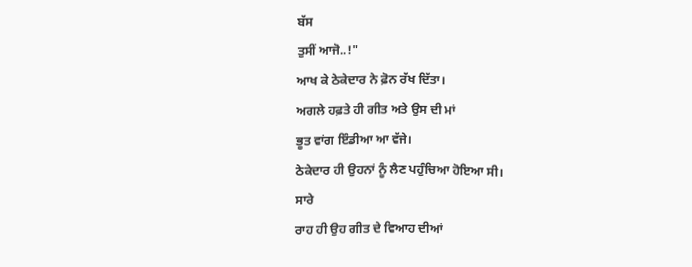ਬੱਸ
ਤੁਸੀਂ ਆਜੋ..!"
ਆਖ ਕੇ ਠੇਕੇਦਾਰ ਨੇ ਫ਼ੋਨ ਰੱਖ ਦਿੱਤਾ।
ਅਗਲੇ ਹਫ਼ਤੇ ਹੀ ਗੀਤ ਅਤੇ ਉਸ ਦੀ ਮਾਂ
ਭੂਤ ਵਾਂਗ ਇੰਡੀਆ ਆ ਵੱਜੇ।
ਠੇਕੇਦਾਰ ਹੀ ਉਹਨਾਂ ਨੂੰ ਲੈਣ ਪਹੁੰਚਿਆ ਹੋਇਆ ਸੀ।
ਸਾਰੇ
ਰਾਹ ਹੀ ਉਹ ਗੀਤ ਦੇ ਵਿਆਹ ਦੀਆਂ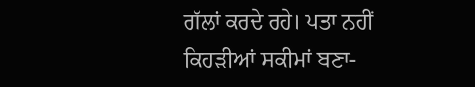ਗੱਲਾਂ ਕਰਦੇ ਰਹੇ। ਪਤਾ ਨਹੀਂ
ਕਿਹੜੀਆਂ ਸਕੀਮਾਂ ਬਣਾ-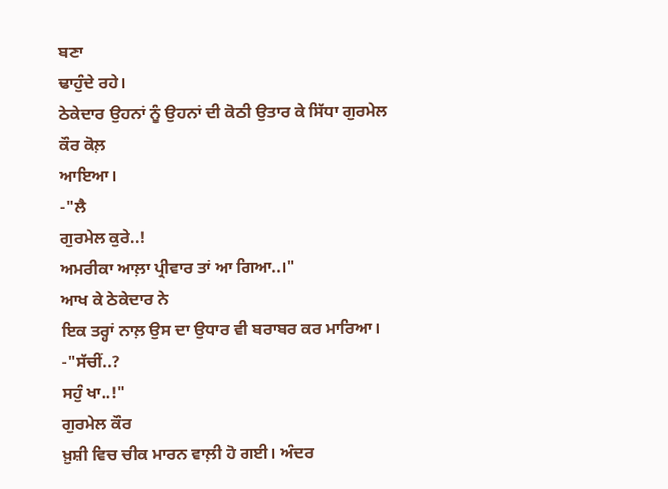ਬਣਾ
ਢਾਹੁੰਦੇ ਰਹੇ।
ਠੇਕੇਦਾਰ ਉਹਨਾਂ ਨੂੰ ਉਹਨਾਂ ਦੀ ਕੋਠੀ ਉਤਾਰ ਕੇ ਸਿੱਧਾ ਗੁਰਮੇਲ
ਕੌਰ ਕੋਲ਼
ਆਇਆ।
-"ਲੈ
ਗੁਰਮੇਲ ਕੁਰੇ..!
ਅਮਰੀਕਾ ਆਲ਼ਾ ਪ੍ਰੀਵਾਰ ਤਾਂ ਆ ਗਿਆ..।"
ਆਖ ਕੇ ਠੇਕੇਦਾਰ ਨੇ
ਇਕ ਤਰ੍ਹਾਂ ਨਾਲ਼ ਉਸ ਦਾ ਉਧਾਰ ਵੀ ਬਰਾਬਰ ਕਰ ਮਾਰਿਆ।
-"ਸੱਚੀਂ..?
ਸਹੁੰ ਖਾ..!"
ਗੁਰਮੇਲ ਕੌਰ
ਖ਼ੁਸ਼ੀ ਵਿਚ ਚੀਕ ਮਾਰਨ ਵਾਲ਼ੀ ਹੋ ਗਈ। ਅੰਦਰ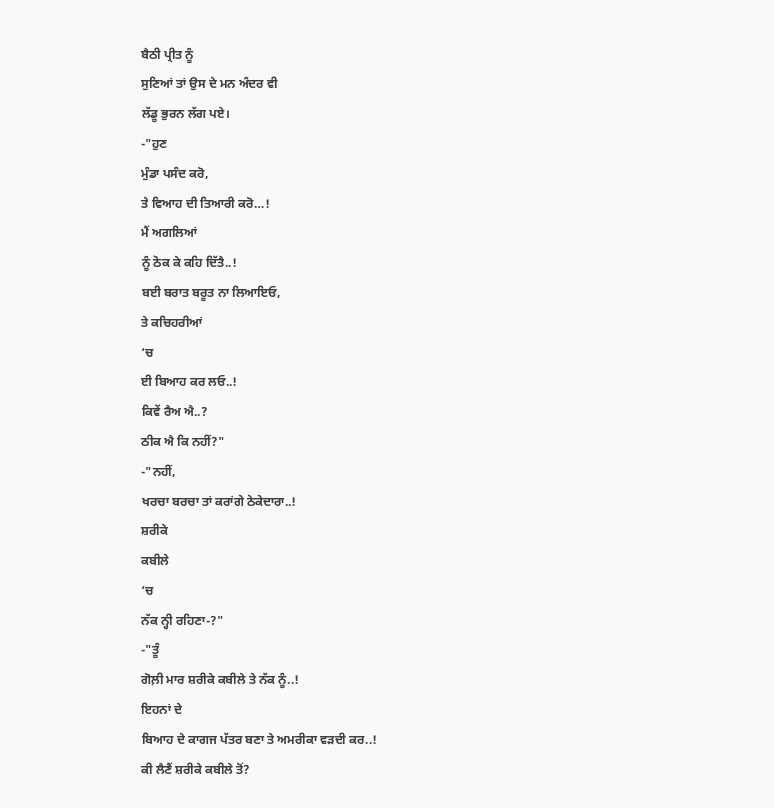ਬੈਠੀ ਪ੍ਰੀਤ ਨੂੰ
ਸੁਣਿਆਂ ਤਾਂ ਉਸ ਦੇ ਮਨ ਅੰਦਰ ਵੀ
ਲੱਡੂ ਭੁਰਨ ਲੱਗ ਪਏ।
-"ਹੁਣ
ਮੁੰਡਾ ਪਸੰਦ ਕਰੋ,
ਤੇ ਵਿਆਹ ਦੀ ਤਿਆਰੀ ਕਰੋ…!
ਮੈਂ ਅਗਲਿਆਂ
ਨੂੰ ਠੋਕ ਕੇ ਕਹਿ ਦਿੱਤੈ..!
ਬਈ ਬਰਾਤ ਬਰੂਤ ਨਾ ਲਿਆਇਓ,
ਤੇ ਕਚਿਹਰੀਆਂ
‘ਚ
ਈ ਬਿਆਹ ਕਰ ਲਓ..!
ਕਿਵੇਂ ਰੈਅ ਐ..?
ਠੀਕ ਐ ਕਿ ਨਹੀਂ?"
-"ਨਹੀਂ,
ਖਰਚਾ ਬਰਚਾ ਤਾਂ ਕਰਾਂਗੇ ਠੇਕੇਦਾਰਾ..!
ਸ਼ਰੀਕੇ
ਕਬੀਲੇ
‘ਚ
ਨੱਕ ਨ੍ਹੀ ਰਹਿਣਾ-?"
-"ਤੂੰ
ਗੋਲ਼ੀ ਮਾਰ ਸ਼ਰੀਕੇ ਕਬੀਲੇ ਤੇ ਨੱਕ ਨੂੰ..!
ਇਹਨਾਂ ਦੇ
ਬਿਆਹ ਦੇ ਕਾਗਜ ਪੱਤਰ ਬਣਾ ਤੇ ਅਮਰੀਕਾ ਵੜਦੀ ਕਰ..!
ਕੀ ਲੈਣੈਂ ਸ਼ਰੀਕੇ ਕਬੀਲੇ ਤੋਂ?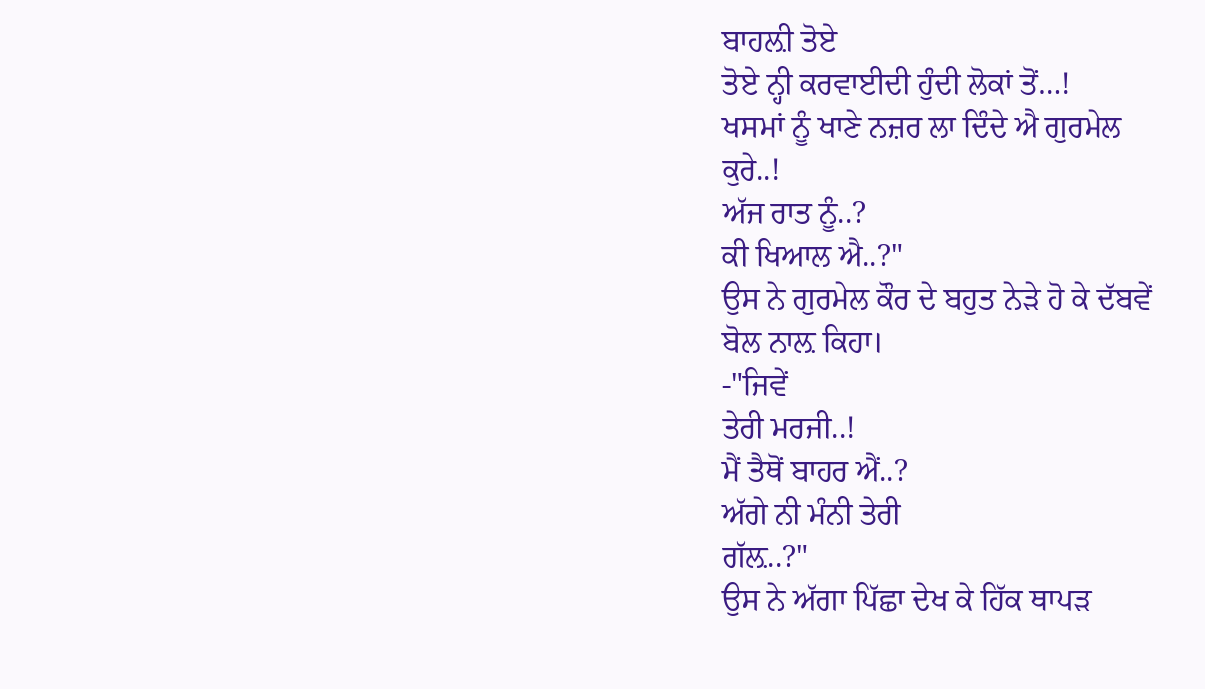ਬਾਹਲ਼ੀ ਤੋਏ
ਤੋਏ ਨ੍ਹੀ ਕਰਵਾਈਦੀ ਹੁੰਦੀ ਲੋਕਾਂ ਤੋਂ…!
ਖਸਮਾਂ ਨੂੰ ਖਾਣੇ ਨਜ਼ਰ ਲਾ ਦਿੰਦੇ ਐ ਗੁਰਮੇਲ
ਕੁਰੇ..!
ਅੱਜ ਰਾਤ ਨੂੰ..?
ਕੀ ਖਿਆਲ ਐ..?"
ਉਸ ਨੇ ਗੁਰਮੇਲ ਕੌਰ ਦੇ ਬਹੁਤ ਨੇੜੇ ਹੋ ਕੇ ਦੱਬਵੇਂ
ਬੋਲ ਨਾਲ਼ ਕਿਹਾ।
-"ਜਿਵੇਂ
ਤੇਰੀ ਮਰਜੀ..!
ਮੈਂ ਤੈਥੋਂ ਬਾਹਰ ਐਂ..?
ਅੱਗੇ ਨੀ ਮੰਨੀ ਤੇਰੀ
ਗੱਲ਼..?"
ਉਸ ਨੇ ਅੱਗਾ ਪਿੱਛਾ ਦੇਖ ਕੇ ਹਿੱਕ ਥਾਪੜ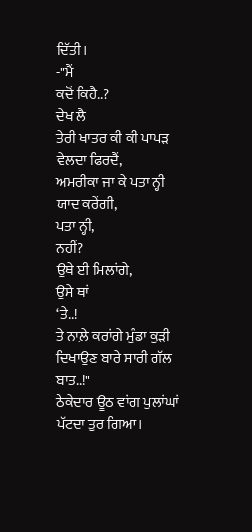ਦਿੱਤੀ।
-"ਮੈਂ
ਕਦੋਂ ਕਿਹੈ..?
ਦੇਖ ਲੈ
ਤੇਰੀ ਖਾਤਰ ਕੀ ਕੀ ਪਾਪੜ ਵੇਲਦਾ ਫਿਰਦੈਂ,
ਅਮਰੀਕਾ ਜਾ ਕੇ ਪਤਾ ਨ੍ਹੀ ਯਾਦ ਕਰੇਂਗੀ,
ਪਤਾ ਨ੍ਹੀ,
ਨਹੀਂ?
ਉਥੇ ਈ ਮਿਲਾਂਗੇ,
ਉਸੇ ਥਾਂ
‘ਤੇ..!
ਤੇ ਨਾਲ਼ੇ ਕਰਾਂਗੇ ਮੁੰਡਾ ਕੁੜੀ ਦਿਖਾਉਣ ਬਾਰੇ ਸਾਰੀ ਗੱਲ
ਬਾਤ..!"
ਠੇਕੇਦਾਰ ਊਠ ਵਾਂਗ ਪੁਲਾਂਘਾਂ ਪੱਟਦਾ ਤੁਰ ਗਿਆ।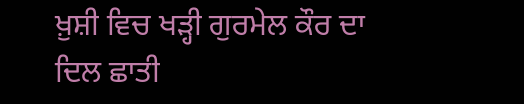ਖ਼ੁਸ਼ੀ ਵਿਚ ਖੜ੍ਹੀ ਗੁਰਮੇਲ ਕੌਰ ਦਾ
ਦਿਲ ਛਾਤੀ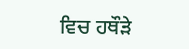ਵਿਚ ਹਥੌੜੇ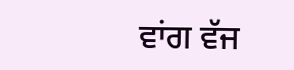ਵਾਂਗ ਵੱਜ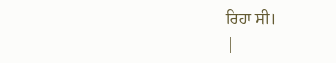ਰਿਹਾ ਸੀ।
|